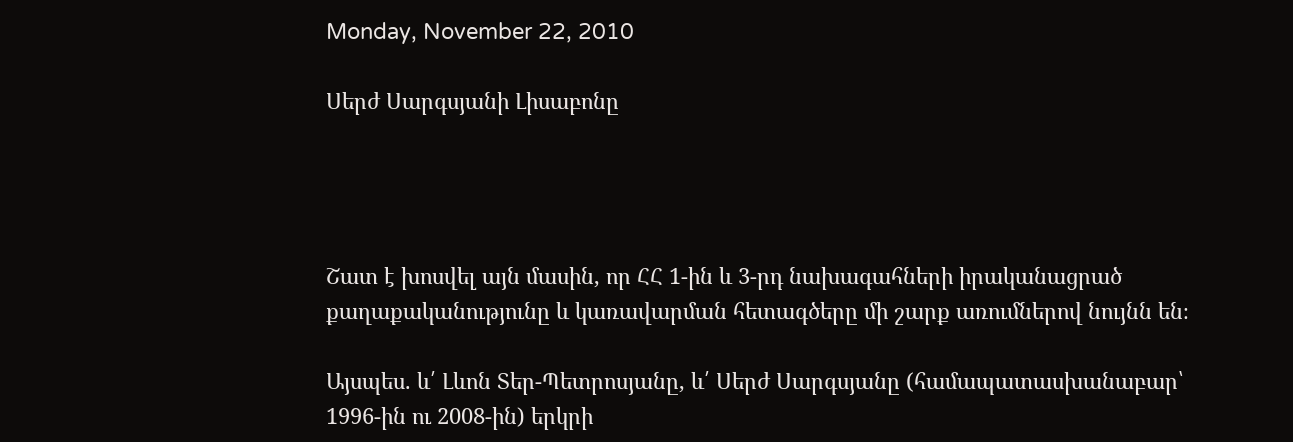Monday, November 22, 2010

Սերժ Սարգսյանի Լիսաբոնը




Շատ է խոսվել այն մասին, որ ՀՀ 1-ին և 3-րդ նախագահների իրականացրած քաղաքականությունը և կառավարման հետագծերը մի շարք առումներով նույնն են։

Այսպես. և՛ Լևոն Տեր-Պետրոսյանը, և՛ Սերժ Սարգսյանը (համապատասխանաբար՝ 1996-ին ու 2008-ին) երկրի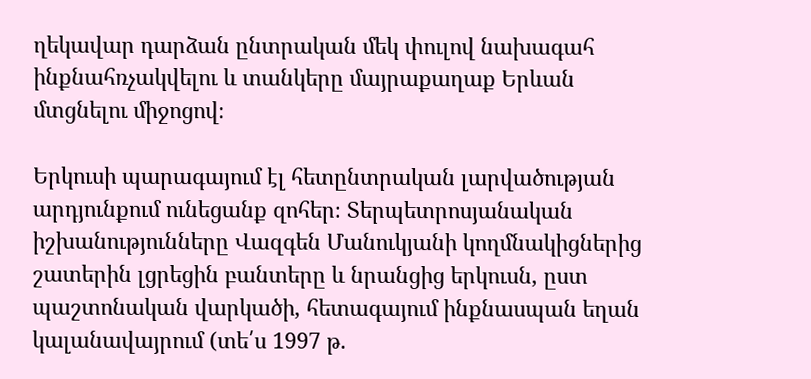ղեկավար դարձան ընտրական մեկ փուլով նախագահ ինքնահռչակվելու և տանկերը մայրաքաղաք Երևան մտցնելու միջոցով։

Երկուսի պարագայում էլ հետընտրական լարվածության արդյունքում ունեցանք զոհեր։ Տերպետրոսյանական իշխանությունները Վազգեն Մանուկյանի կողմնակիցներից շատերին լցրեցին բանտերը և նրանցից երկուսն, ըստ պաշտոնական վարկածի, հետագայում ինքնասպան եղան կալանավայրում (տե՛ս 1997 թ.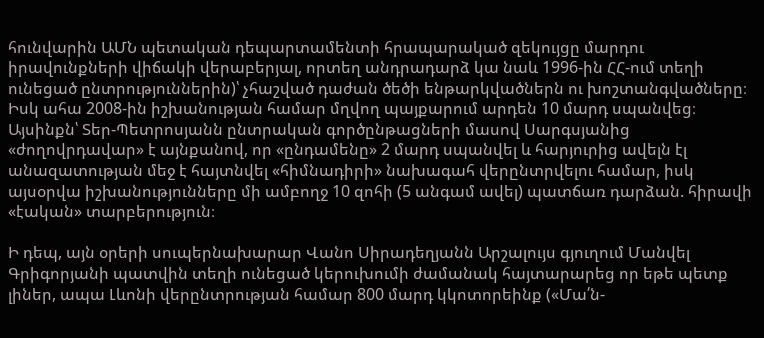հունվարին ԱՄՆ պետական դեպարտամենտի հրապարակած զեկույցը մարդու իրավունքների վիճակի վերաբերյալ, որտեղ անդրադարձ կա նաև 1996-ին ՀՀ-ում տեղի ունեցած ընտրություններին)՝ չհաշված դաժան ծեծի ենթարկվածներն ու խոշտանգվածները։ Իսկ ահա 2008-ին իշխանության համար մղվող պայքարում արդեն 10 մարդ սպանվեց։ Այսինքն՝ Տեր-Պետրոսյանն ընտրական գործընթացների մասով Սարգսյանից «ժողովրդավար» է այնքանով, որ «ընդամենը» 2 մարդ սպանվել և հարյուրից ավելն էլ անազատության մեջ է հայտնվել «հիմնադիրի» նախագահ վերընտրվելու համար, իսկ այսօրվա իշխանությունները մի ամբողջ 10 զոհի (5 անգամ ավել) պատճառ դարձան. հիրավի «էական» տարբերություն։

Ի դեպ, այն օրերի սուպերնախարար Վանո Սիրադեղյանն Արշալույս գյուղում Մանվել Գրիգորյանի պատվին տեղի ունեցած կերուխումի ժամանակ հայտարարեց որ եթե պետք լիներ, ապա Լևոնի վերընտրության համար 800 մարդ կկոտորեինք («Մա՛ն-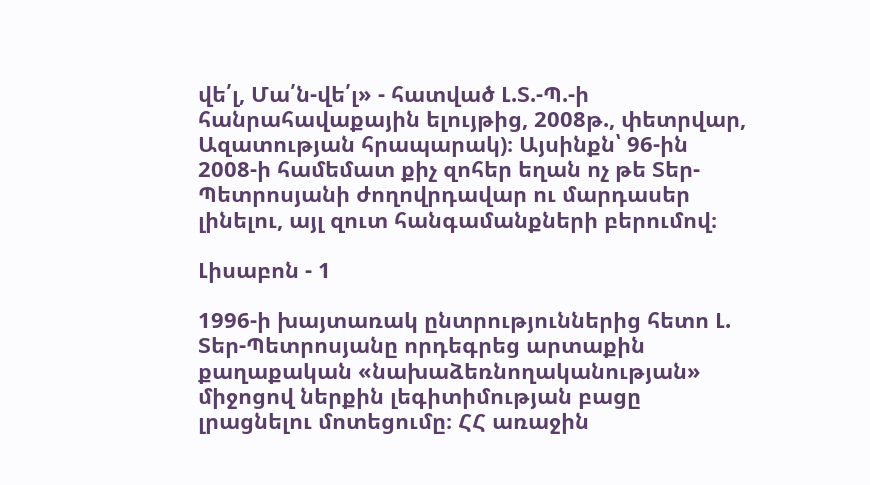վե՛լ, Մա՛ն-վե՛լ» - հատված Լ.Տ.-Պ.-ի հանրահավաքային ելույթից, 2008թ., փետրվար, Ազատության հրապարակ)։ Այսինքն՝ 96-ին 2008-ի համեմատ քիչ զոհեր եղան ոչ թե Տեր-Պետրոսյանի ժողովրդավար ու մարդասեր լինելու, այլ զուտ հանգամանքների բերումով։

Լիսաբոն - 1

1996-ի խայտառակ ընտրություններից հետո Լ. Տեր-Պետրոսյանը որդեգրեց արտաքին քաղաքական «նախաձեռնողականության» միջոցով ներքին լեգիտիմության բացը լրացնելու մոտեցումը։ ՀՀ առաջին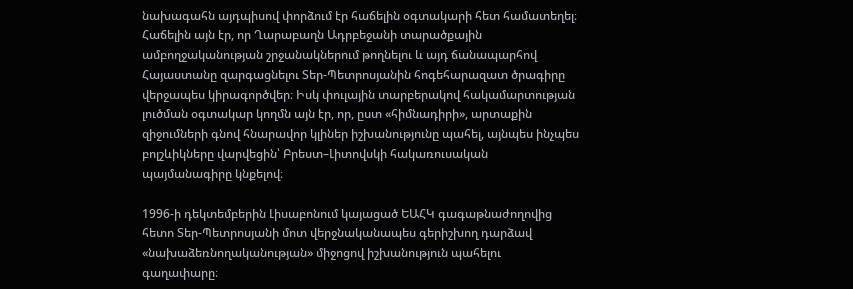նախագահն այդպիսով փորձում էր հաճելին օգտակարի հետ համատեղել։ Հաճելին այն էր, որ Ղարաբաղն Ադրբեջանի տարածքային ամբողջականության շրջանակներում թողնելու և այդ ճանապարհով Հայաստանը զարգացնելու Տեր-Պետրոսյանին հոգեհարազատ ծրագիրը վերջապես կիրագործվեր։ Իսկ փուլային տարբերակով հակամարտության լուծման օգտակար կողմն այն էր, որ, ըստ «հիմնադիրի», արտաքին զիջումների գնով հնարավոր կլիներ իշխանությունը պահել, այնպես ինչպես բոլշևիկները վարվեցին՝ Բրեստ–Լիտովսկի հակառուսական պայմանագիրը կնքելով։

1996-ի դեկտեմբերին Լիսաբոնում կայացած ԵԱՀԿ գագաթնաժողովից հետո Տեր-Պետրոսյանի մոտ վերջնականապես գերիշխող դարձավ «նախաձեռնողականության» միջոցով իշխանություն պահելու գաղափարը։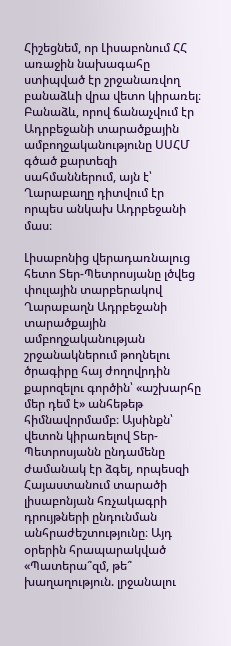Հիշեցնեմ, որ Լիսաբոնում ՀՀ առաջին նախագահը ստիպված էր շրջանառվող բանաձևի վրա վետո կիրառել։ Բանաձև, որով ճանաչվում էր Ադրբեջանի տարածքային ամբողջականությունը ՍՍՀՄ գծած քարտեզի սահմաններում, այն է՝ Ղարաբաղը դիտվում էր որպես անկախ Ադրբեջանի մաս։

Լիսաբոնից վերադառնալուց հետո Տեր-Պետրոսյանը լծվեց փուլային տարբերակով Ղարաբաղն Ադրբեջանի տարածքային ամբողջականության շրջանակներում թողնելու ծրագիրը հայ ժողովրդին քարոզելու գործին՝ «աշխարհը մեր դեմ է» անհեթեթ հիմնավորմամբ։ Այսինքն՝ վետոն կիրառելով Տեր-Պետրոսյանն ընդամենը ժամանակ էր ձգել, որպեսզի Հայաստանում տարածի լիսաբոնյան հռչակագրի դրույթների ընդունման անհրաժեշտությունը։ Այդ օրերին հրապարակված «Պատերա՞զմ, թե՞ խաղաղություն. լրջանալու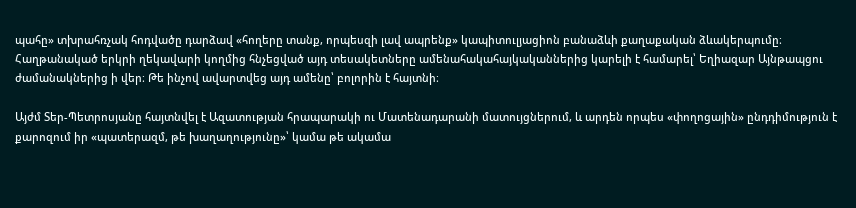պահը» տխրահռչակ հոդվածը դարձավ «հողերը տանք, որպեսզի լավ ապրենք» կապիտուլյացիոն բանաձևի քաղաքական ձևակերպումը։ Հաղթանակած երկրի ղեկավարի կողմից հնչեցված այդ տեսակետները ամենահակահայկականներից կարելի է համարել՝ Եղիազար Այնթապցու ժամանակներից ի վեր։ Թե ինչով ավարտվեց այդ ամենը՝ բոլորին է հայտնի։

Այժմ Տեր-Պետրոսյանը հայտնվել է Ազատության հրապարակի ու Մատենադարանի մատույցներում, և արդեն որպես «փողոցային» ընդդիմություն է քարոզում իր «պատերազմ, թե խաղաղությունը»՝ կամա թե ակամա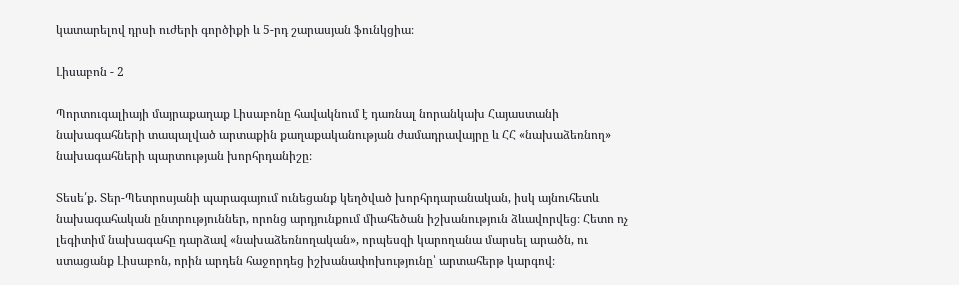կատարելով դրսի ուժերի գործիքի և 5-րդ շարասյան ֆունկցիա։

Լիսաբոն - 2

Պորտուգալիայի մայրաքաղաք Լիսաբոնը հավակնում է դառնալ նորանկախ Հայաստանի նախագահների տապալված արտաքին քաղաքականության ժամադրավայրը և ՀՀ «նախաձեռնող» նախագահների պարտության խորհրդանիշը։

Տեսե՛ք. Տեր-Պետրոսյանի պարագայում ունեցանք կեղծված խորհրդարանական, իսկ այնուհետև նախագահական ընտրություններ, որոնց արդյունքում միահեծան իշխանություն ձևավորվեց։ Հետո ոչ լեգիտիմ նախագահը դարձավ «նախաձեռնողական», որպեսզի կարողանա մարսել արածն, ու ստացանք Լիսաբոն, որին արդեն հաջորդեց իշխանափոխությունը՝ արտահերթ կարգով։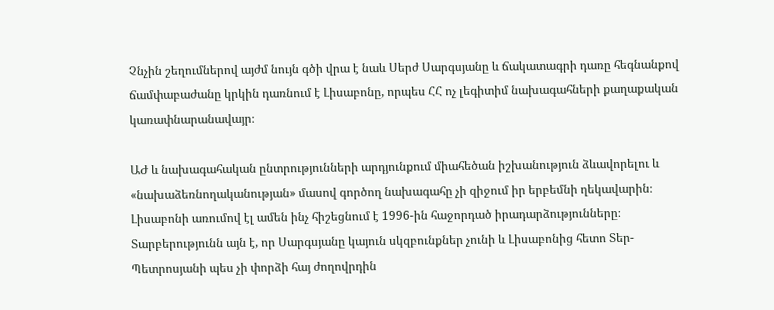Չնչին շեղումներով այժմ նույն գծի վրա է նաև Սերժ Սարգսյանը և ճակատագրի դառը հեգնանքով ճամփաբաժանը կրկին դառնում է Լիսաբոնը, որպես ՀՀ ոչ լեգիտիմ նախագահների քաղաքական կառափնարանավայր։

ԱԺ և նախագահական ընտրությունների արդյունքում միահեծան իշխանություն ձևավորելու և «նախաձեռնողականության» մասով գործող նախագահը չի զիջում իր երբեմնի ղեկավարին։ Լիսաբոնի առումով էլ ամեն ինչ հիշեցնում է 1996-ին հաջորդած իրադարձությունները։ Տարբերությունն այն է, որ Սարգսյանը կայուն սկզբունքներ չունի և Լիսաբոնից հետո Տեր-Պետրոսյանի պես չի փորձի հայ ժողովրդին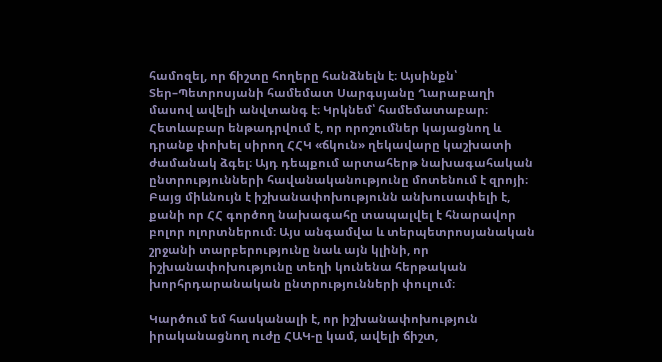համոզել, որ ճիշտը հողերը հանձնելն է։ Այսինքն՝ Տեր–Պետրոսյանի համեմատ Սարգսյանը Ղարաբաղի մասով ավելի անվտանգ է։ Կրկնեմ՝ համեմատաբար։ Հետևաբար ենթադրվում է, որ որոշումներ կայացնող և դրանք փոխել սիրող ՀՀԿ «ճկուն» ղեկավարը կաշխատի ժամանակ ձգել։ Այդ դեպքում արտահերթ նախագահական ընտրությունների հավանականությունը մոտենում է զրոյի։ Բայց միևնույն է իշխանափոխությունն անխուսափելի է, քանի որ ՀՀ գործող նախագահը տապալվել է հնարավոր բոլոր ոլորտներում։ Այս անգամվա և տերպետրոսյանական շրջանի տարբերությունը նաև այն կլինի, որ իշխանափոխությունը տեղի կունենա հերթական խորհրդարանական ընտրությունների փուլում։

Կարծում եմ հասկանալի է, որ իշխանափոխություն իրականացնող ուժը ՀԱԿ-ը կամ, ավելի ճիշտ,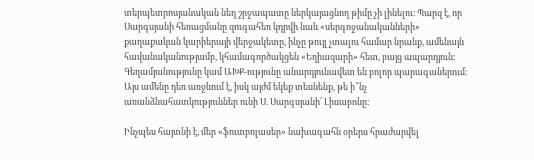տերպետրոսյանական նեղ շրջապատը ներկայացնող թիմը չի լինելու։ Պարզ է, որ Սարգսյանի հեռացմանը զուգահեռ կդրվի նաև «սերգոջանականների» քաղաքական կարիերայի վերջակետը, ինչը թույլ չտալու համար նրանք, ամենայն հավանականությամբ, կհամագործակցեն «Եղիազարի» հետ, բայց ապարդյուն։ Գեղամյանությունը կամ ԱԽՔ-ությունը անարդյունավետ են բոլոր պարագաներում։ Այս ամենը դեռ առջևում է, իսկ այժմ եկեք տեսնենք, թե ի՞նչ առանձնահատկություններ ունի Ս. Սարգսյանի՛ Լիսաբոնը։

Ինչպես հայտնի է, մեր «ֆուտբոլասեր» նախագահն օրերս հրաժարվել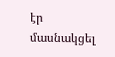էր մասնակցել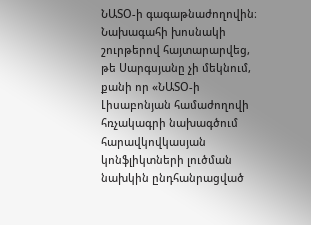ՆԱՏՕ-ի գագաթնաժողովին։ Նախագահի խոսնակի շուրթերով հայտարարվեց, թե Սարգսյանը չի մեկնում, քանի որ «ՆԱՏՕ-ի Լիսաբոնյան համաժողովի հռչակագրի նախագծում հարավկովկասյան կոնֆլիկտների լուծման նախկին ընդհանրացված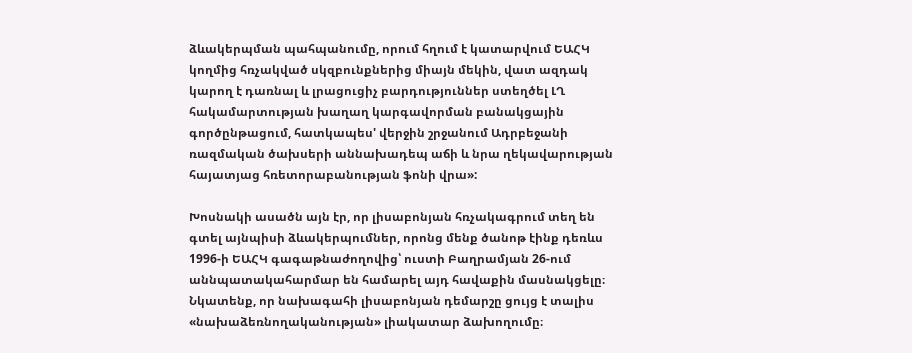ձևակերպման պահպանումը, որում հղում է կատարվում ԵԱՀԿ կողմից հռչակված սկզբունքներից միայն մեկին, վատ ազդակ կարող է դառնալ և լրացուցիչ բարդություններ ստեղծել ԼՂ հակամարտության խաղաղ կարգավորման բանակցային գործընթացում, հատկապես' վերջին շրջանում Ադրբեջանի ռազմական ծախսերի աննախադեպ աճի և նրա ղեկավարության հայատյաց հռետորաբանության ֆոնի վրա»:

Խոսնակի ասածն այն էր, որ լիսաբոնյան հռչակագրում տեղ են գտել այնպիսի ձևակերպումներ, որոնց մենք ծանոթ էինք դեռևս 1996-ի ԵԱՀԿ գագաթնաժողովից՝ ուստի Բաղրամյան 26-ում աննպատակահարմար են համարել այդ հավաքին մասնակցելը։ Նկատենք, որ նախագահի լիսաբոնյան դեմարշը ցույց է տալիս «նախաձեռնողականության» լիակատար ձախողումը։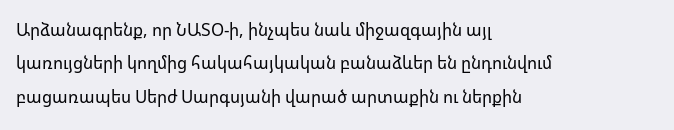Արձանագրենք, որ ՆԱՏՕ-ի, ինչպես նաև միջազգային այլ կառույցների կողմից հակահայկական բանաձևեր են ընդունվում բացառապես Սերժ Սարգսյանի վարած արտաքին ու ներքին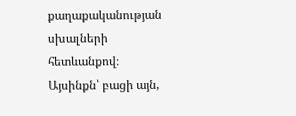քաղաքականության սխալների հետևանքով։ Այսինքն՝ բացի այն,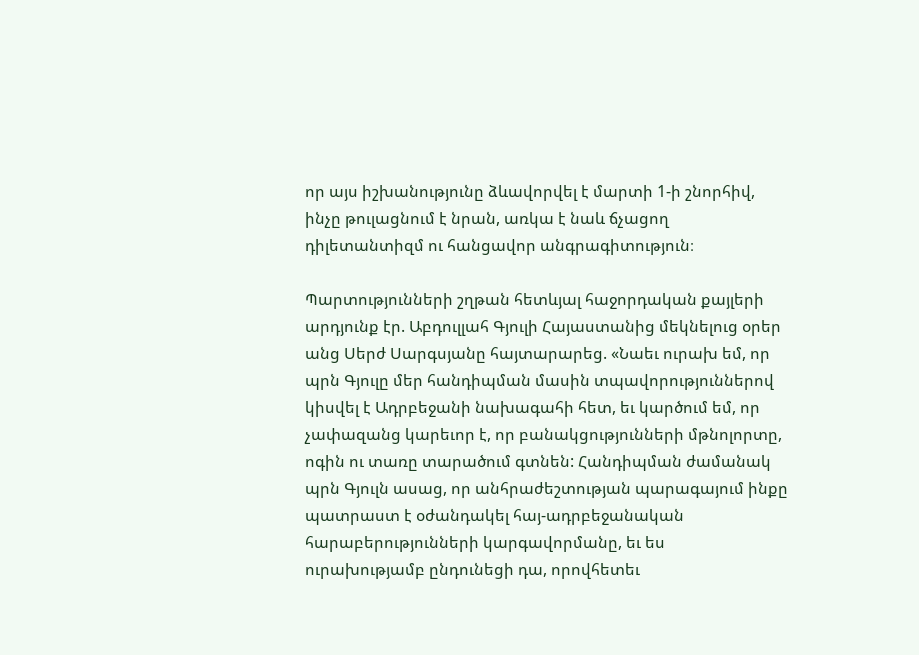որ այս իշխանությունը ձևավորվել է մարտի 1-ի շնորհիվ, ինչը թուլացնում է նրան, առկա է նաև ճչացող դիլետանտիզմ ու հանցավոր անգրագիտություն։

Պարտությունների շղթան հետևյալ հաջորդական քայլերի արդյունք էր. Աբդուլլահ Գյուլի Հայաստանից մեկնելուց օրեր անց Սերժ Սարգսյանը հայտարարեց. «Նաեւ ուրախ եմ, որ պրն Գյուլը մեր հանդիպման մասին տպավորություններով կիսվել է Ադրբեջանի նախագահի հետ, եւ կարծում եմ, որ չափազանց կարեւոր է, որ բանակցությունների մթնոլորտը, ոգին ու տառը տարածում գտնեն: Հանդիպման ժամանակ պրն Գյուլն ասաց, որ անհրաժեշտության պարագայում ինքը պատրաստ է օժանդակել հայ-ադրբեջանական հարաբերությունների կարգավորմանը, եւ ես ուրախությամբ ընդունեցի դա, որովհետեւ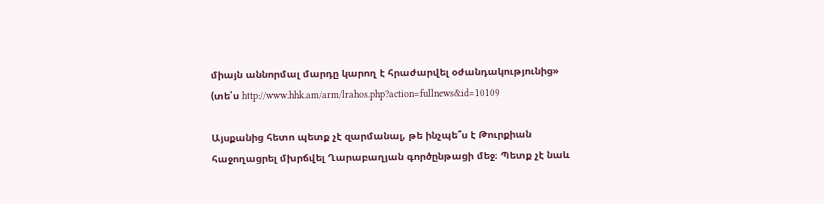միայն աննորմալ մարդը կարող է հրաժարվել օժանդակությունից» (տե՛ս http://www.hhk.am/arm/lrahos.php?action=fullnews&id=10109

Այսքանից հետո պետք չէ զարմանալ, թե ինչպե՞ս է Թուրքիան հաջողացրել մխրճվել Ղարաբաղյան գործընթացի մեջ։ Պետք չէ նաև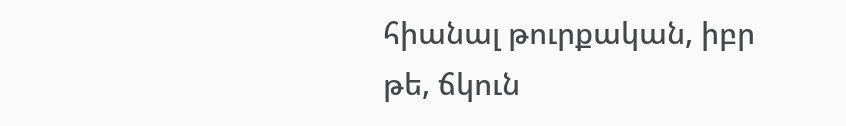հիանալ թուրքական, իբր թե, ճկուն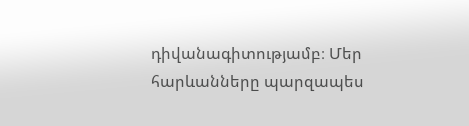դիվանագիտությամբ։ Մեր հարևանները պարզապես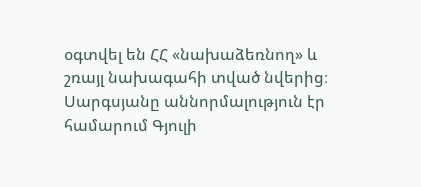օգտվել են ՀՀ «նախաձեռնող» և շռայլ նախագահի տված նվերից։ Սարգսյանը աննորմալություն էր համարում Գյուլի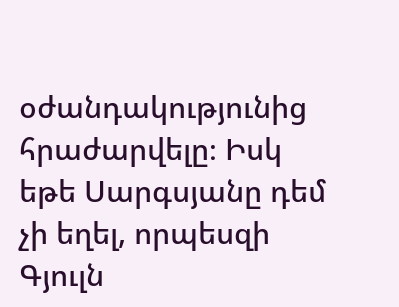օժանդակությունից հրաժարվելը։ Իսկ եթե Սարգսյանը դեմ չի եղել, որպեսզի Գյուլն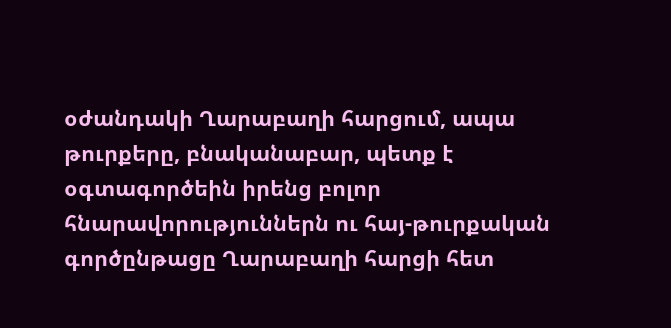օժանդակի Ղարաբաղի հարցում, ապա թուրքերը, բնականաբար, պետք է օգտագործեին իրենց բոլոր հնարավորություններն ու հայ-թուրքական գործընթացը Ղարաբաղի հարցի հետ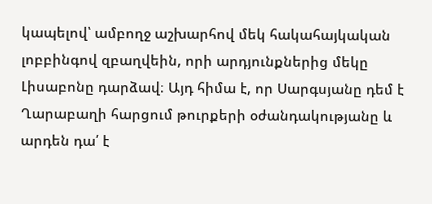կապելով՝ ամբողջ աշխարհով մեկ հակահայկական լոբբինգով զբաղվեին, որի արդյունքներից մեկը Լիսաբոնը դարձավ։ Այդ հիմա է, որ Սարգսյանը դեմ է Ղարաբաղի հարցում թուրքերի օժանդակությանը և արդեն դա՛ է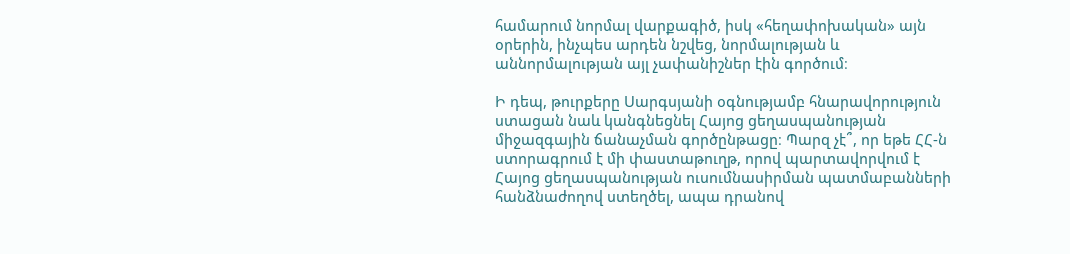համարում նորմալ վարքագիծ, իսկ «հեղափոխական» այն օրերին, ինչպես արդեն նշվեց, նորմալության և աննորմալության այլ չափանիշներ էին գործում։

Ի դեպ, թուրքերը Սարգսյանի օգնությամբ հնարավորություն ստացան նաև կանգնեցնել Հայոց ցեղասպանության միջազգային ճանաչման գործընթացը։ Պարզ չէ՞, որ եթե ՀՀ-ն ստորագրում է մի փաստաթուղթ, որով պարտավորվում է Հայոց ցեղասպանության ուսումնասիրման պատմաբանների հանձնաժողով ստեղծել, ապա դրանով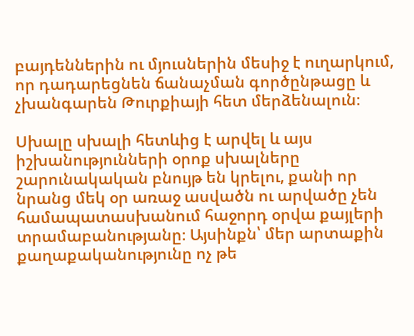բայդեններին ու մյուսներին մեսիջ է ուղարկում, որ դադարեցնեն ճանաչման գործընթացը և չխանգարեն Թուրքիայի հետ մերձենալուն։

Սխալը սխալի հետևից է արվել և այս իշխանությունների օրոք սխալները շարունակական բնույթ են կրելու, քանի որ նրանց մեկ օր առաջ ասվածն ու արվածը չեն համապատասխանում հաջորդ օրվա քայլերի տրամաբանությանը։ Այսինքն՝ մեր արտաքին քաղաքականությունը ոչ թե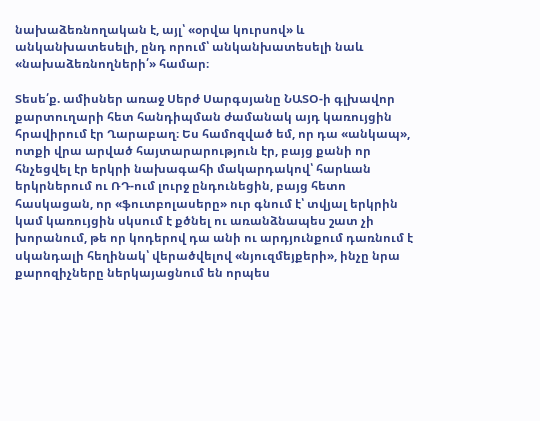նախաձեռնողական է, այլ՝ «օրվա կուրսով» և անկանխատեսելի, ընդ որում՝ անկանխատեսելի նաև «նախաձեռնողների՛» համար։

Տեսե՛ք. ամիսներ առաջ Սերժ Սարգսյանը ՆԱՏՕ-ի գլխավոր քարտուղարի հետ հանդիպման ժամանակ այդ կառույցին հրավիրում էր Ղարաբաղ։ Ես համոզված եմ, որ դա «անկապ», ոտքի վրա արված հայտարարություն էր, բայց քանի որ հնչեցվել էր երկրի նախագահի մակարդակով՝ հարևան երկրներում ու ՌԴ-ում լուրջ ընդունեցին, բայց հետո հասկացան, որ «ֆուտբոլասերը» ուր գնում է՝ տվյալ երկրին կամ կառույցին սկսում է քծնել ու առանձնապես շատ չի խորանում, թե որ կոդերով դա անի ու արդյունքում դառնում է սկանդալի հեղինակ՝ վերածվելով «նյուզմեյքերի», ինչը նրա քարոզիչները ներկայացնում են որպես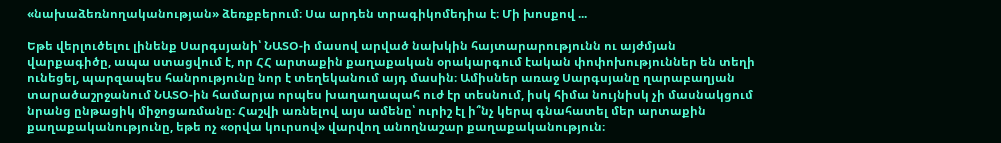«նախաձեռնողականության» ձեռքբերում։ Սա արդեն տրագիկոմեդիա է։ Մի խոսքով ...

Եթե վերլուծելու լինենք Սարգսյանի՝ ՆԱՏՕ-ի մասով արված նախկին հայտարարությունն ու այժմյան վարքագիծը, ապա ստացվում է, որ ՀՀ արտաքին քաղաքական օրակարգում էական փոփոխություններ են տեղի ունեցել, պարզապես հանրությունը նոր է տեղեկանում այդ մասին։ Ամիսներ առաջ Սարգսյանը ղարաբաղյան տարածաշրջանում ՆԱՏՕ-ին համարյա որպես խաղաղապահ ուժ էր տեսնում, իսկ հիմա նույնիսկ չի մասնակցում նրանց ընթացիկ միջոցառմանը։ Հաշվի առնելով այս ամենը՝ ուրիշ էլ ի՞նչ կերպ գնահատել մեր արտաքին քաղաքականությունը, եթե ոչ «օրվա կուրսով» վարվող անողնաշար քաղաքականություն։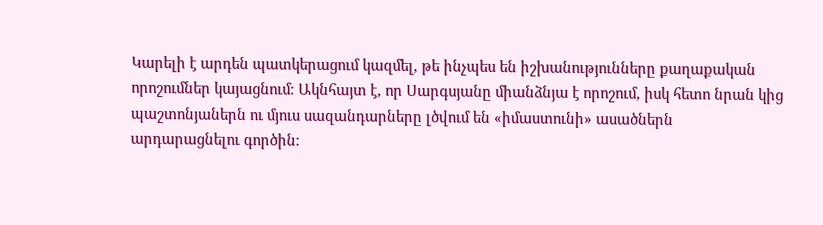Կարելի է արդեն պատկերացում կազմել, թե ինչպես են իշխանությունները քաղաքական որոշումներ կայացնում։ Ակնհայտ է, որ Սարգսյանը միանձնյա է որոշում, իսկ հետո նրան կից պաշտոնյաներն ու մյուս սազանդարները լծվում են «իմաստունի» ասածներն արդարացնելու գործին։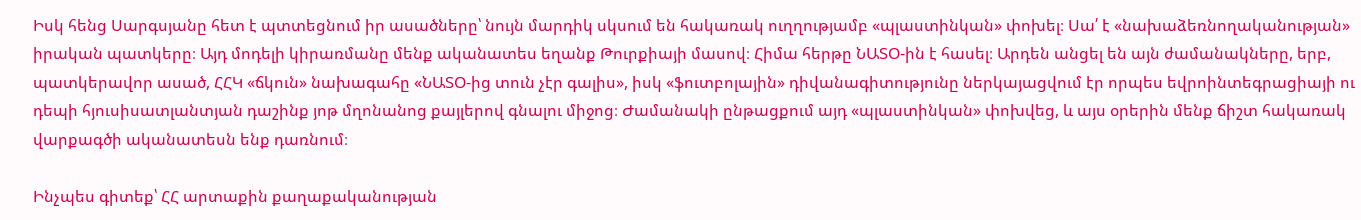Իսկ հենց Սարգսյանը հետ է պտտեցնում իր ասածները՝ նույն մարդիկ սկսում են հակառակ ուղղությամբ «պլաստինկան» փոխել։ Սա՛ է «նախաձեռնողականության» իրական պատկերը։ Այդ մոդելի կիրառմանը մենք ականատես եղանք Թուրքիայի մասով։ Հիմա հերթը ՆԱՏՕ-ին է հասել։ Արդեն անցել են այն ժամանակները, երբ, պատկերավոր ասած, ՀՀԿ «ճկուն» նախագահը «ՆԱՏՕ-ից տուն չէր գալիս», իսկ «ֆուտբոլային» դիվանագիտությունը ներկայացվում էր որպես եվրոինտեգրացիայի ու դեպի հյուսիսատլանտյան դաշինք յոթ մղոնանոց քայլերով գնալու միջոց։ Ժամանակի ընթացքում այդ «պլաստինկան» փոխվեց, և այս օրերին մենք ճիշտ հակառակ վարքագծի ականատեսն ենք դառնում։

Ինչպես գիտեք՝ ՀՀ արտաքին քաղաքականության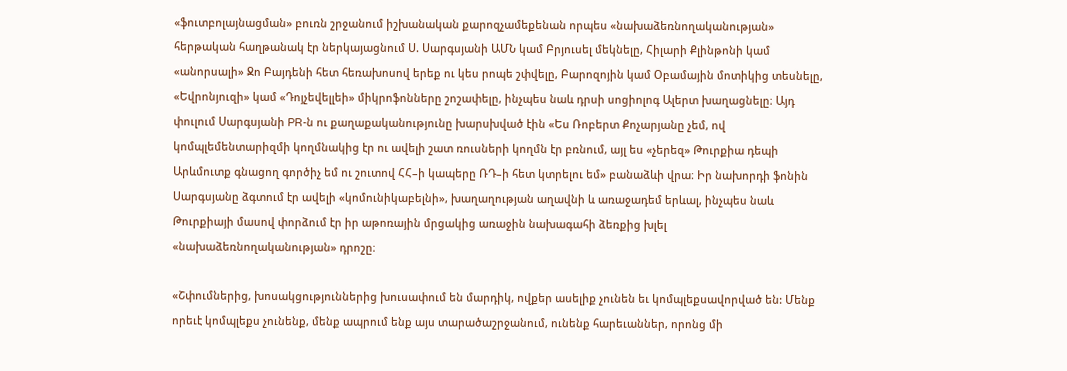«ֆուտբոլայնացման» բուռն շրջանում իշխանական քարոզչամեքենան որպես «նախաձեռնողականության» հերթական հաղթանակ էր ներկայացնում Ս. Սարգսյանի ԱՄՆ կամ Բրյուսել մեկնելը, Հիլարի Քլինթոնի կամ «անորսալի» Ջո Բայդենի հետ հեռախոսով երեք ու կես րոպե շփվելը, Բարոզոյին կամ Օբամային մոտիկից տեսնելը, «Եվրոնյուզի» կամ «Դոյչեվելլեի» միկրոֆոնները շոշափելը, ինչպես նաև դրսի սոցիոլոգ Ալերտ խաղացնելը։ Այդ փուլում Սարգսյանի PR-ն ու քաղաքականությունը խարսխված էին «Ես Ռոբերտ Քոչարյանը չեմ, ով կոմպլեմենտարիզմի կողմնակից էր ու ավելի շատ ռուսների կողմն էր բռնում, այլ ես «չերեզ» Թուրքիա դեպի Արևմուտք գնացող գործիչ եմ ու շուտով ՀՀ–ի կապերը ՌԴ–ի հետ կտրելու եմ» բանաձևի վրա։ Իր նախորդի ֆոնին Սարգսյանը ձգտում էր ավելի «կոմունիկաբելնի», խաղաղության աղավնի և առաջադեմ երևալ, ինչպես նաև Թուրքիայի մասով փորձում էր իր աթոռային մրցակից առաջին նախագահի ձեռքից խլել «նախաձեռնողականության» դրոշը։

«Շփումներից, խոսակցություններից խուսափում են մարդիկ, ովքեր ասելիք չունեն եւ կոմպլեքսավորված են: Մենք որեւէ կոմպլեքս չունենք, մենք ապրում ենք այս տարածաշրջանում, ունենք հարեւաններ, որոնց մի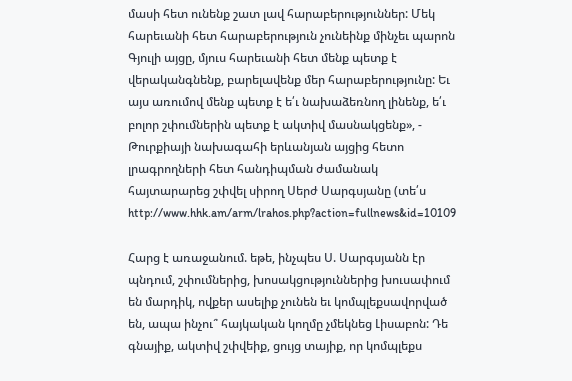մասի հետ ունենք շատ լավ հարաբերություններ: Մեկ հարեւանի հետ հարաբերություն չունեինք մինչեւ պարոն Գյուլի այցը, մյուս հարեւանի հետ մենք պետք է վերականգնենք, բարելավենք մեր հարաբերությունը: Եւ այս առումով մենք պետք է ե՛ւ նախաձեռնող լինենք, ե՛ւ բոլոր շփումներին պետք է ակտիվ մասնակցենք», - Թուրքիայի նախագահի երևանյան այցից հետո լրագրողների հետ հանդիպման ժամանակ հայտարարեց շփվել սիրող Սերժ Սարգսյանը (տե՛ս http://www.hhk.am/arm/lrahos.php?action=fullnews&id=10109

Հարց է առաջանում. եթե, ինչպես Ս. Սարգսյանն էր պնդում, շփումներից, խոսակցություններից խուսափում են մարդիկ, ովքեր ասելիք չունեն եւ կոմպլեքսավորված են, ապա ինչու՞ հայկական կողմը չմեկնեց Լիսաբոն: Դե գնայիք, ակտիվ շփվեիք, ցույց տայիք, որ կոմպլեքս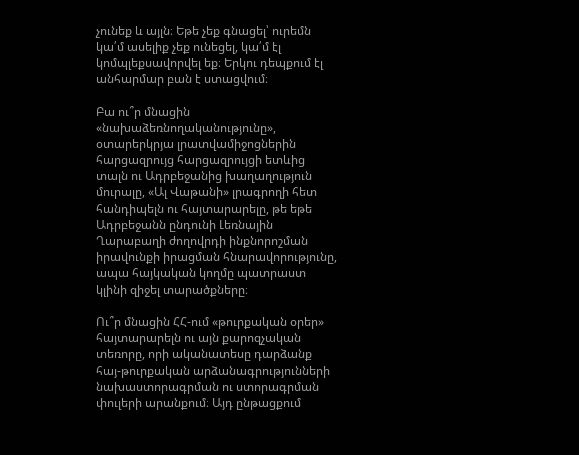չունեք և այլն։ Եթե չեք գնացել՝ ուրեմն կա՛մ ասելիք չեք ունեցել, կա՛մ էլ կոմպլեքսավորվել եք։ Երկու դեպքում էլ անհարմար բան է ստացվում։

Բա ու՞ր մնացին «նախաձեռնողականությունը», օտարերկրյա լրատվամիջոցներին հարցազրույց հարցազրույցի ետևից տալն ու Ադրբեջանից խաղաղություն մուրալը, «Ալ Վաթանի» լրագրողի հետ հանդիպելն ու հայտարարելը, թե եթե Ադրբեջանն ընդունի Լեռնային Ղարաբաղի ժողովրդի ինքնորոշման իրավունքի իրացման հնարավորությունը, ապա հայկական կողմը պատրաստ կլինի զիջել տարածքները։

Ու՞ր մնացին ՀՀ-ում «թուրքական օրեր» հայտարարելն ու այն քարոզչական տեռորը, որի ականատեսը դարձանք հայ-թուրքական արձանագրությունների նախաստորագրման ու ստորագրման փուլերի արանքում։ Այդ ընթացքում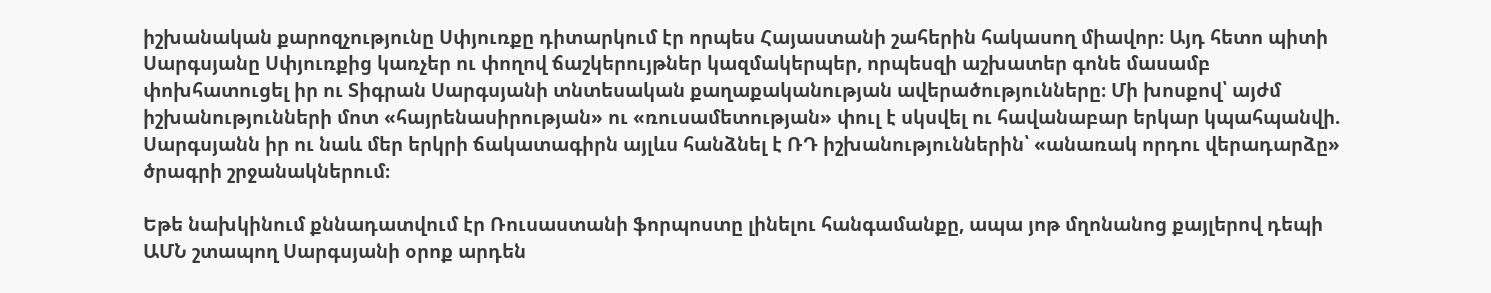իշխանական քարոզչությունը Սփյուռքը դիտարկում էր որպես Հայաստանի շահերին հակասող միավոր։ Այդ հետո պիտի Սարգսյանը Սփյուռքից կառչեր ու փողով ճաշկերույթներ կազմակերպեր, որպեսզի աշխատեր գոնե մասամբ փոխհատուցել իր ու Տիգրան Սարգսյանի տնտեսական քաղաքականության ավերածությունները։ Մի խոսքով՝ այժմ իշխանությունների մոտ «հայրենասիրության» ու «ռուսամետության» փուլ է սկսվել ու հավանաբար երկար կպահպանվի. Սարգսյանն իր ու նաև մեր երկրի ճակատագիրն այլևս հանձնել է ՌԴ իշխանություններին՝ «անառակ որդու վերադարձը» ծրագրի շրջանակներում։

Եթե նախկինում քննադատվում էր Ռուսաստանի ֆորպոստը լինելու հանգամանքը, ապա յոթ մղոնանոց քայլերով դեպի ԱՄՆ շտապող Սարգսյանի օրոք արդեն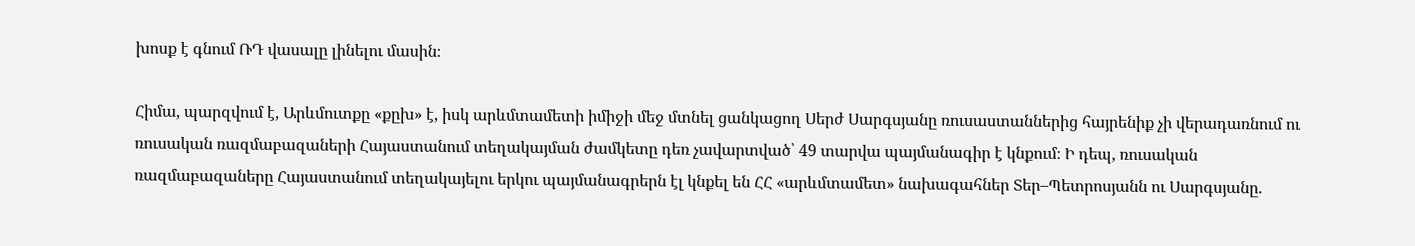խոսք է գնում ՌԴ վասալը լինելու մասին։

Հիմա, պարզվում է, Արևմուտքը «քըխ» է, իսկ արևմտամետի իմիջի մեջ մտնել ցանկացող Սերժ Սարգսյանը ռուսաստաններից հայրենիք չի վերադառնում ու ռուսական ռազմաբազաների Հայաստանում տեղակայման ժամկետը դեռ չավարտված՝ 49 տարվա պայմանագիր է կնքում։ Ի դեպ, ռուսական ռազմաբազաները Հայաստանում տեղակայելու երկու պայմանագրերն էլ կնքել են ՀՀ «արևմտամետ» նախագահներ Տեր–Պետրոսյանն ու Սարգսյանը.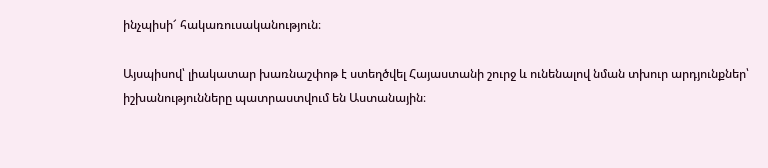ինչպիսի՜ հակառուսականություն։

Այսպիսով՝ լիակատար խառնաշփոթ է ստեղծվել Հայաստանի շուրջ և ունենալով նման տխուր արդյունքներ՝ իշխանությունները պատրաստվում են Աստանային։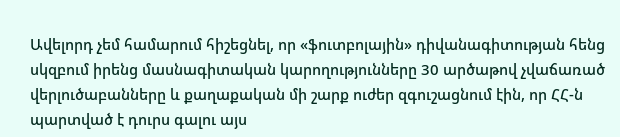Ավելորդ չեմ համարում հիշեցնել, որ «ֆուտբոլային» դիվանագիտության հենց սկզբում իրենց մասնագիտական կարողությունները 30 արծաթով չվաճառած վերլուծաբանները և քաղաքական մի շարք ուժեր զգուշացնում էին, որ ՀՀ-ն պարտված է դուրս գալու այս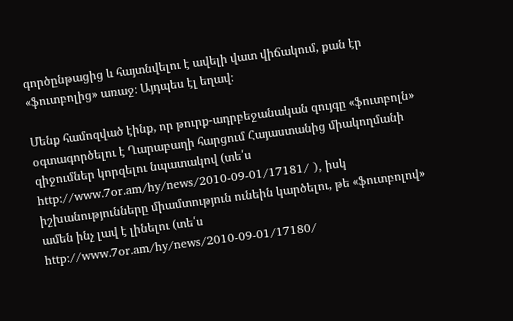գործընթացից և հայտնվելու է ավելի վատ վիճակում, քան էր «ֆուտբոլից» առաջ։ Այդպես էլ եղավ։

Մենք համոզված էինք, որ թուրք-ադրբեջանական զույգը «ֆուտբոլն» օգտագործելու է Ղարաբաղի հարցում Հայաստանից միակողմանի զիջումներ կորզելու նպատակով (տե՛ս http://www.7or.am/hy/news/2010-09-01/17181/ ), իսկ իշխանությունները միամտություն ունեին կարծելու, թե «ֆուտբոլով» ամեն ինչ լավ է լինելու (տե՛ս http://www.7or.am/hy/news/2010-09-01/17180/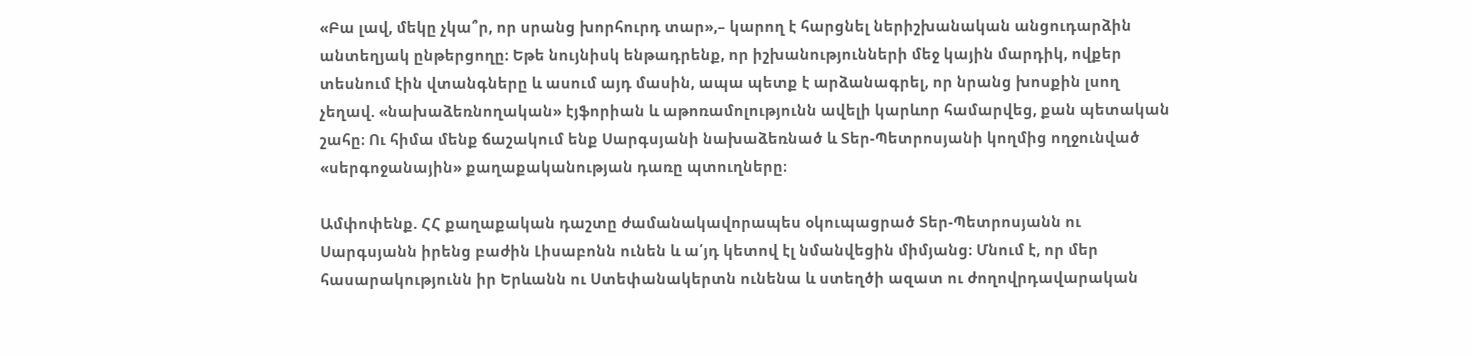«Բա լավ, մեկը չկա՞ր, որ սրանց խորհուրդ տար»,– կարող է հարցնել ներիշխանական անցուդարձին անտեղյակ ընթերցողը։ Եթե նույնիսկ ենթադրենք, որ իշխանությունների մեջ կային մարդիկ, ովքեր տեսնում էին վտանգները և ասում այդ մասին, ապա պետք է արձանագրել, որ նրանց խոսքին լսող չեղավ. «նախաձեռնողական» էյֆորիան և աթոռամոլությունն ավելի կարևոր համարվեց, քան պետական շահը։ Ու հիմա մենք ճաշակում ենք Սարգսյանի նախաձեռնած և Տեր-Պետրոսյանի կողմից ողջունված «սերգոջանային» քաղաքականության դառը պտուղները։

Ամփոփենք. ՀՀ քաղաքական դաշտը ժամանակավորապես օկուպացրած Տեր-Պետրոսյանն ու Սարգսյանն իրենց բաժին Լիսաբոնն ունեն և ա՛յդ կետով էլ նմանվեցին միմյանց։ Մնում է, որ մեր հասարակությունն իր Երևանն ու Ստեփանակերտն ունենա և ստեղծի ազատ ու ժողովրդավարական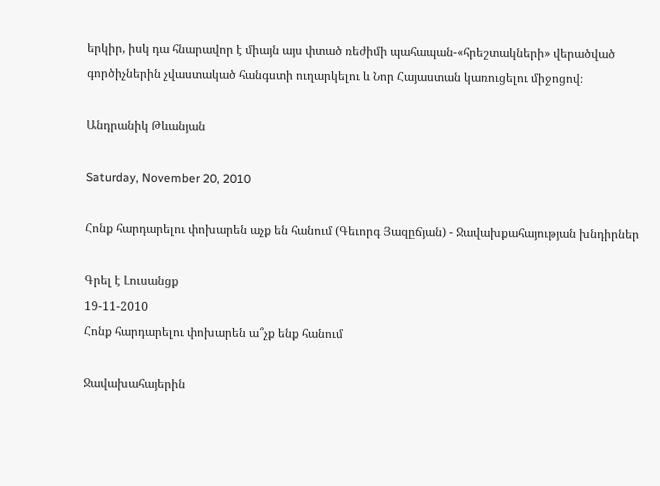երկիր, իսկ դա հնարավոր է միայն այս փտած ռեժիմի պահապան-«հրեշտակների» վերածված գործիչներին չվաստակած հանգստի ուղարկելու և Նոր Հայաստան կառուցելու միջոցով։

Անդրանիկ Թևանյան

Saturday, November 20, 2010

Հոնք հարդարելու փոխարեն աչք են հանում (Գեւորգ Յազըճյան) - Ջավախքահայության խնդիրներ

Գրել է Լուսանցք
19-11-2010
Հոնք հարդարելու փոխարեն ա՞չք ենք հանում

Ջավախահայերին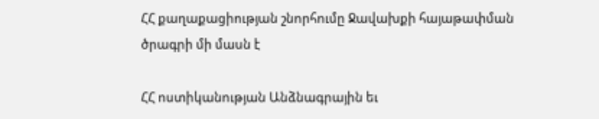ՀՀ քաղաքացիության շնորհումը Ջավախքի հայաթափման ծրագրի մի մասն է

ՀՀ ոստիկանության Անձնագրային եւ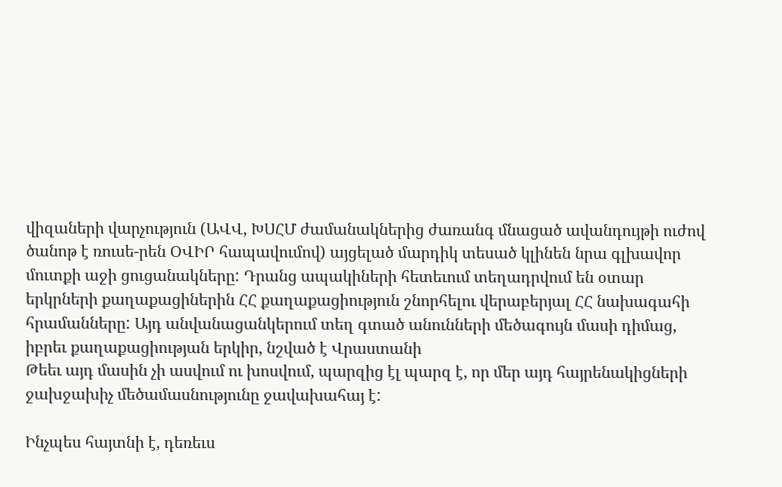վիզաների վարչություն (ԱՎՎ, ԽՍՀՄ ժամանակներից ժառանգ մնացած ավանդույթի ուժով ծանոթ է ռուսե-րեն ՕՎԻՐ հապավումով) այցելած մարդիկ տեսած կլինեն նրա գլխավոր մուտքի աջի ցուցանակները: Դրանց ապակիների հետեւում տեղադրվում են օտար երկրների քաղաքացիներին ՀՀ քաղաքացիություն շնորհելու վերաբերյալ ՀՀ նախագահի հրամանները: Այդ անվանացանկերում տեղ գտած անունների մեծագույն մասի դիմաց, իբրեւ քաղաքացիության երկիր, նշված է Վրաստանի
Թեեւ այդ մասին չի ասվում ու խոսվում, պարզից էլ պարզ է, որ մեր այդ հայրենակիցների ջախջախիչ մեծամասնությունը ջավախահայ է:

Ինչպես հայտնի է, դեռեւս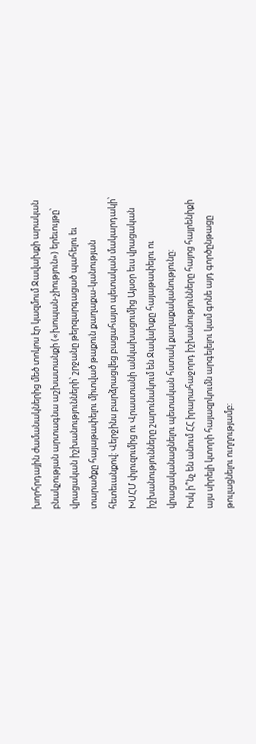խորհրդային ժամանակներից մեծ տոկոս էր կազմում Ջավախքի արական բնակչության արտագնա աշխատանքի («խոպան-չիություն») երեւույթը՝ վրացական իշխանությունների՝ շրջանը թերզարգացած պահելու եւ տարածքը հայաթափելու միտված թաքուն քաղաքա-կանության հետեւանքով: Վերջինս բարձրացվեց բացահայտ պետական մակարդակի՝ ԽՍՀՄ փլուզումից ու Վրաստանի անկախացումից Այսօր եւս վրացական իշխանությունները շարունակում են Ջավախքը հայաթափելու ու վրացականացնելու պետական հստակ քաղաքականությունը:
Իսկ ի՞նչ են անում ՀՀ իրարահաջորդ իշխանությունները հայոց հայրենիքի այս սիրելի կտորի հայազրկումն արգելելու կամ գոնե այդ գործընթացը թուլացնելու ուղղությամբ: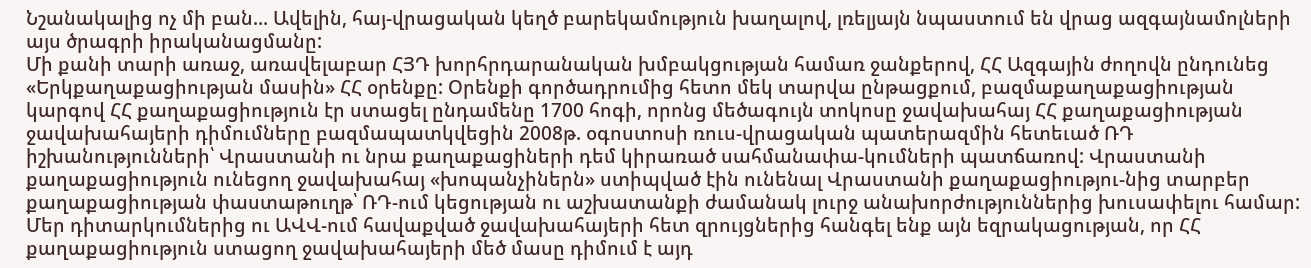Նշանակալից ոչ մի բան... Ավելին, հայ-վրացական կեղծ բարեկամություն խաղալով, լռելյայն նպաստում են վրաց ազգայնամոլների այս ծրագրի իրականացմանը:
Մի քանի տարի առաջ, առավելաբար ՀՅԴ խորհրդարանական խմբակցության համառ ջանքերով, ՀՀ Ազգային ժողովն ընդունեց «Երկքաղաքացիության մասին» ՀՀ օրենքը: Օրենքի գործադրումից հետո մեկ տարվա ընթացքում, բազմաքաղաքացիության կարգով ՀՀ քաղաքացիություն էր ստացել ընդամենը 1700 հոգի, որոնց մեծագույն տոկոսը ջավախահայ ՀՀ քաղաքացիության ջավախահայերի դիմումները բազմապատկվեցին 2008թ. օգոստոսի ռուս-վրացական պատերազմին հետեւած ՌԴ իշխանությունների՝ Վրաստանի ու նրա քաղաքացիների դեմ կիրառած սահմանափա-կումների պատճառով: Վրաստանի քաղաքացիություն ունեցող ջավախահայ «խոպանչիներն» ստիպված էին ունենալ Վրաստանի քաղաքացիությու-նից տարբեր քաղաքացիության փաստաթուղթ՝ ՌԴ-ում կեցության ու աշխատանքի ժամանակ լուրջ անախորժություններից խուսափելու համար:
Մեր դիտարկումներից ու ԱՎՎ-ում հավաքված ջավախահայերի հետ զրույցներից հանգել ենք այն եզրակացության, որ ՀՀ քաղաքացիություն ստացող ջավախահայերի մեծ մասը դիմում է այդ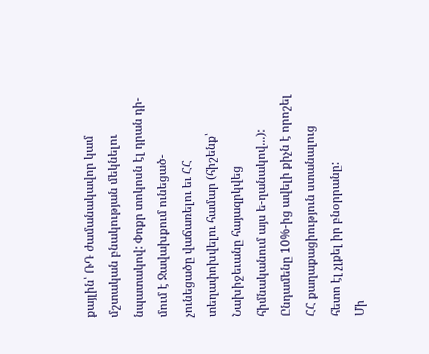քայլին՝ ՌԴ ժամանակավոր կամ մշտական բնակության մեկնելու նպատակով: Փոքր տոկոսն էլ դրան դի-մում է Ջավախքում ունեցած-չունեցածը վաճառելու եւ ՀՀ տեղափոխվելու համար (հիշենք՝ Նախիջեւանը հայազրկվեց հիմնականում այս ե-ղանակով...): Ընդամենը 10%-ից ավելի քիչն է որոշել ՀՀ քաղաքացիություն ստանալուց հետո էլ չլքել իր բնօրրանը:
Մի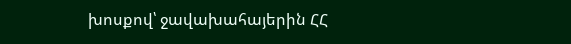խոսքով՝ ջավախահայերին ՀՀ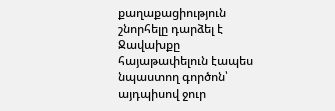քաղաքացիություն շնորհելը դարձել է Ջավախքը հայաթափելուն էապես նպաստող գործոն՝ այդպիսով ջուր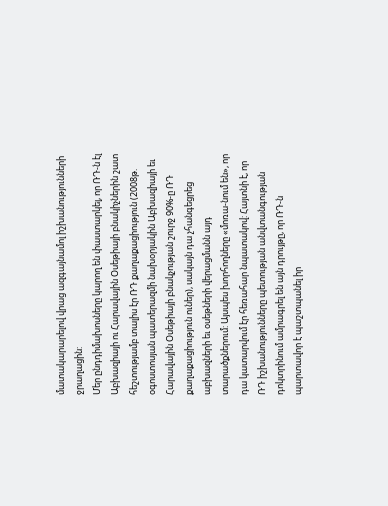մատակարարելով վրաց ազգայնամոլ իշխանությունների ջրաղացին:
Մեր ընդդիմախոսները կարող են փաստարկել, որ ՌԴ-ն էլ Աբխազիայի ու Հարավային Օսեթիայի բնակիչներին շատ հեշտությամբ տալիս էր ՌԴ քաղաքացիություն (2008թ. օգոստոսյան պատերազմի նախօրյակին Աբխազիայի եւ Հարավային Օսեթիայի բնակչության շուրջ 90%-ը ՌԴ քաղաքացիություն ուներ), սակայն դա չհանգեցրեց աբխազների եւ օսեթների վերացմանն այդ տարածքներում: Այսպես խորհողները «մոռա-նում են», որ դա կատարվում էր հեռահար նպատակով: Հայտնի է, որ ՌԴ իշխանությունները պետության անվտանգության դոկտրինում ամրագրել են այն դրույթը, որ ՌԴ-ն պարտավոր է պաշտպանել իր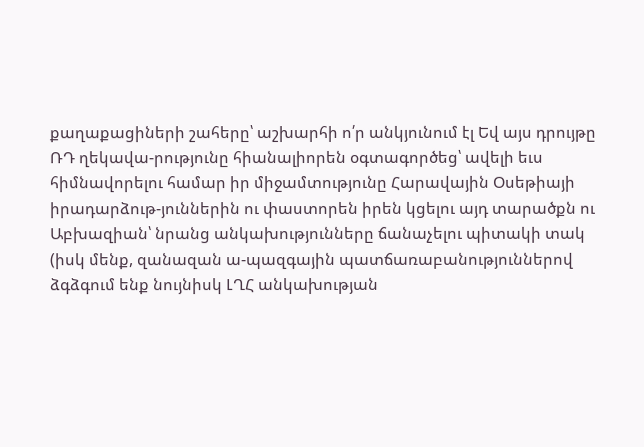քաղաքացիների շահերը՝ աշխարհի ո՛ր անկյունում էլ Եվ այս դրույթը ՌԴ ղեկավա-րությունը հիանալիորեն օգտագործեց՝ ավելի եւս հիմնավորելու համար իր միջամտությունը Հարավային Օսեթիայի իրադարձութ-յուններին ու փաստորեն իրեն կցելու այդ տարածքն ու Աբխազիան՝ նրանց անկախությունները ճանաչելու պիտակի տակ (իսկ մենք, զանազան ա-պազգային պատճառաբանություններով ձգձգում ենք նույնիսկ ԼՂՀ անկախության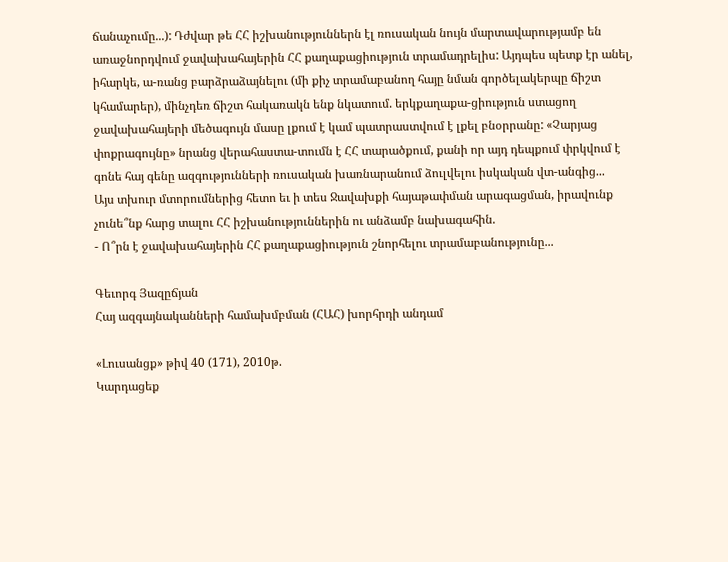ճանաչումը...): Դժվար թե ՀՀ իշխանություններն էլ ռուսական նույն մարտավարությամբ են առաջնորդվում ջավախահայերին ՀՀ քաղաքացիություն տրամադրելիս: Այդպես պետք էր անել, իհարկե, ա-ռանց բարձրաձայնելու (մի քիչ տրամաբանող հայը նման գործելակերպը ճիշտ կհամարեր), մինչդեռ ճիշտ հակառակն ենք նկատում. երկքաղաքա-ցիություն ստացող ջավախահայերի մեծագույն մասը լքում է կամ պատրաստվում է լքել բնօրրանը: «Չարյաց փոքրագույնը» նրանց վերահաստա-տումն է ՀՀ տարածքում, քանի որ այդ դեպքում փրկվում է գոնե հայ գենը ազգությունների ռուսական խառնարանում ձուլվելու իսկական վտ-անգից...
Այս տխուր մտորումներից հետո եւ ի տես Ջավախքի հայաթափման արագացման, իրավունք չունե՞նք հարց տալու ՀՀ իշխանություններին ու անձամբ նախագահին.
- Ո՞րն է ջավախահայերին ՀՀ քաղաքացիություն շնորհելու տրամաբանությունը...

Գեւորգ Յազըճյան
Հայ ազգայնականների համախմբման (ՀԱՀ) խորհրդի անդամ

«Լուսանցք» թիվ 40 (171), 2010թ.
Կարդացեք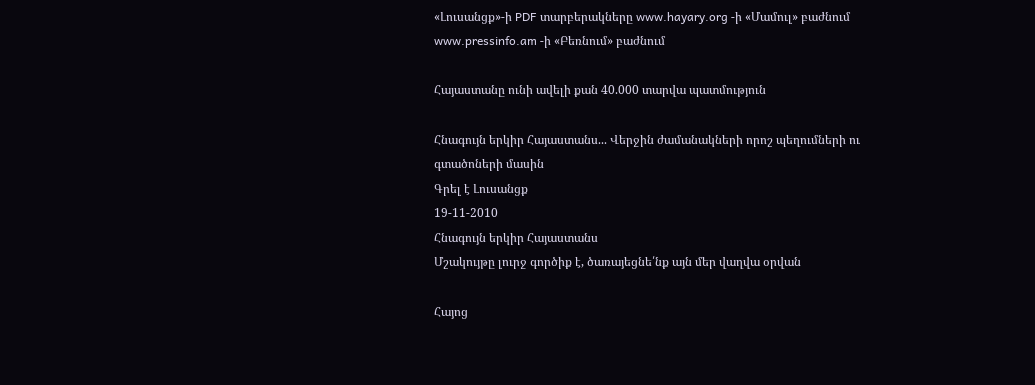«Լուսանցք»-ի PDF տարբերակները www.hayary.org -ի «Մամուլ» բաժնում www.pressinfo.am -ի «Բեռնում» բաժնում

Հայաստանը ունի ավելի քան 40.000 տարվա պատմություն

Հնագույն երկիր Հայաստանս... Վերջին ժամանակների որոշ պեղումների ու գտածոների մասին
Գրել է Լուսանցք
19-11-2010
Հնագույն երկիր Հայաստանս
Մշակույթը լուրջ գործիք է, ծառայեցնե՛նք այն մեր վաղվա օրվան

Հայոց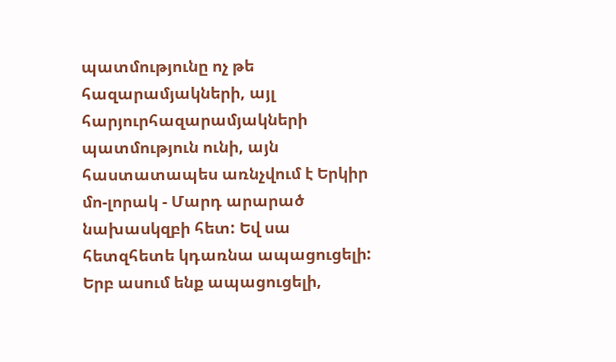պատմությունը ոչ թե հազարամյակների, այլ հարյուրհազարամյակների պատմություն ունի, այն հաստատապես առնչվում է Երկիր մո-լորակ - Մարդ արարած նախասկզբի հետ: Եվ սա հետզհետե կդառնա ապացուցելի: Երբ ասում ենք ապացուցելի,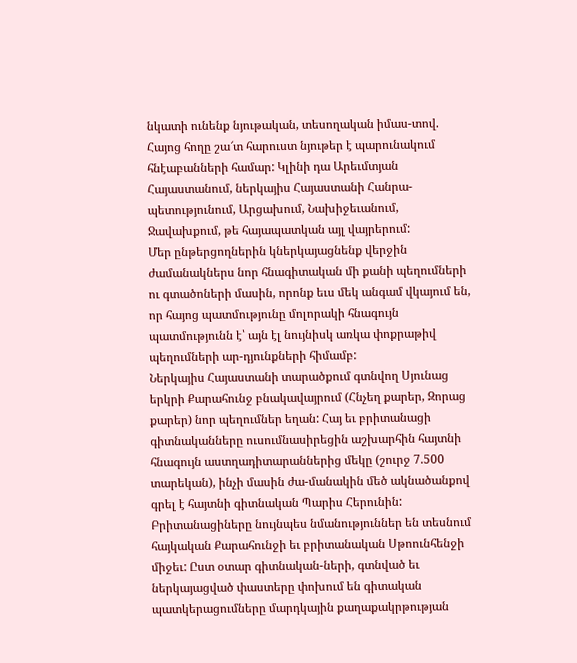նկատի ունենք նյութական, տեսողական իմաս-տով. Հայոց հողը շա՜տ հարուստ նյութեր է պարունակում հնէաբանների համար: Կլինի դա Արեւմտյան Հայաստանում, ներկայիս Հայաստանի Հանրա-պետությունում, Արցախում, Նախիջեւանում, Ջավախքում, թե հայապատկան այլ վայրերում:
Մեր ընթերցողներին կներկայացնենք վերջին ժամանակներս նոր հնագիտական մի քանի պեղումների ու գտածոների մասին, որոնք եւս մեկ անգամ վկայում են, որ հայոց պատմությունը մոլորակի հնագույն պատմությունն է՝ այն էլ նույնիսկ առկա փոքրաթիվ պեղումների ար-դյունքների հիմամբ:
Ներկայիս Հայաստանի տարածքում գտնվող Սյունաց երկրի Քարահունջ բնակավայրում (Հնչեղ քարեր, Զորաց քարեր) նոր պեղումներ եղան: Հայ եւ բրիտանացի գիտնականները ուսումնասիրեցին աշխարհին հայտնի հնագույն աստղադիտարաններից մեկը (շուրջ 7.500 տարեկան), ինչի մասին ժա-մանակին մեծ ակնածանքով գրել է հայտնի գիտնական Պարիս Հերունին:
Բրիտանացիները նույնպես նմանություններ են տեսնում հայկական Քարահունջի եւ բրիտանական Սթոունհենջի միջեւ: Ըստ օտար գիտնական-ների, գտնված եւ ներկայացված փաստերը փոխում են գիտական պատկերացումները մարդկային քաղաքակրթության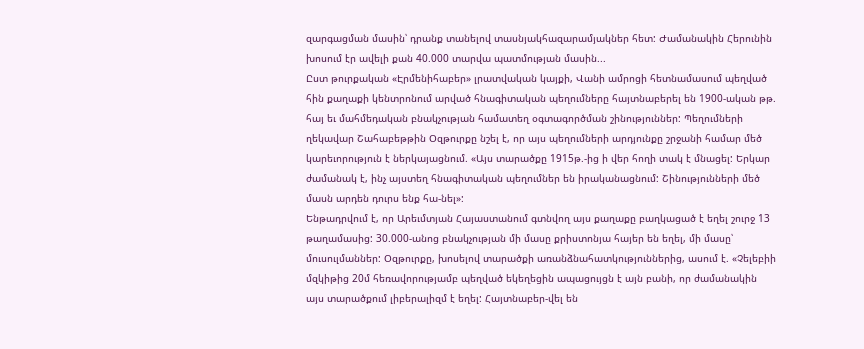զարգացման մասին՝ դրանք տանելով տասնյակհազարամյակներ հետ: Ժամանակին Հերունին խոսում էր ավելի քան 40.000 տարվա պատմության մասին...
Ըստ թուրքական «Էրմենիհաբեր» լրատվական կայքի, Վանի ամրոցի հետնամասում պեղված հին քաղաքի կենտրոնում արված հնագիտական պեղումները հայտնաբերել են 1900-ական թթ. հայ եւ մահմեդական բնակչության համատեղ օգտագործման շինություններ: Պեղումների ղեկավար Շահաբեթթին Օզթուրքը նշել է, որ այս պեղումների արդյունքը շրջանի համար մեծ կարեւորություն է ներկայացնում. «Այս տարածքը 1915թ.-ից ի վեր հողի տակ է մնացել: Երկար ժամանակ է, ինչ այստեղ հնագիտական պեղումներ են իրականացնում: Շինությունների մեծ մասն արդեն դուրս ենք հա-նել»:
Ենթադրվում է, որ Արեւմտյան Հայաստանում գտնվող այս քաղաքը բաղկացած է եղել շուրջ 13 թաղամասից: 30.000-անոց բնակչության մի մասը քրիստոնյա հայեր են եղել, մի մասը՝ մուսուլմաններ: Օզթուրքը, խոսելով տարածքի առանձնահատկություններից, ասում է. «Չելեբիի մզկիթից 20մ հեռավորությամբ պեղված եկեղեցին ապացույցն է այն բանի, որ ժամանակին այս տարածքում լիբերալիզմ է եղել: Հայտնաբեր-վել են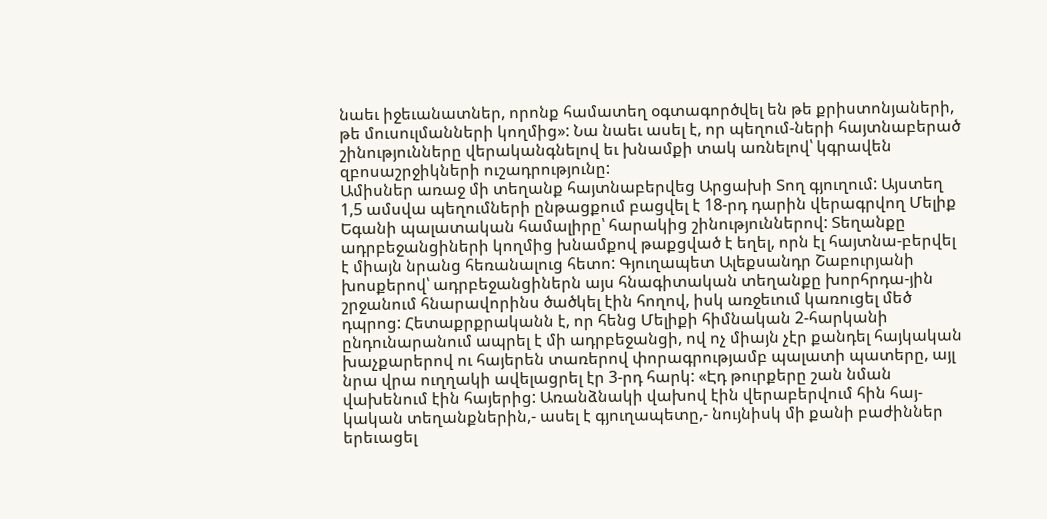նաեւ իջեւանատներ, որոնք համատեղ օգտագործվել են թե քրիստոնյաների, թե մուսուլմանների կողմից»: Նա նաեւ ասել է, որ պեղում-ների հայտնաբերած շինությունները վերականգնելով եւ խնամքի տակ առնելով՝ կգրավեն զբոսաշրջիկների ուշադրությունը:
Ամիսներ առաջ մի տեղանք հայտնաբերվեց Արցախի Տող գյուղում: Այստեղ 1,5 ամսվա պեղումների ընթացքում բացվել է 18-րդ դարին վերագրվող Մելիք Եգանի պալատական համալիրը՝ հարակից շինություններով: Տեղանքը ադրբեջանցիների կողմից խնամքով թաքցված է եղել, որն էլ հայտնա-բերվել է միայն նրանց հեռանալուց հետո: Գյուղապետ Ալեքսանդր Շաբուրյանի խոսքերով՝ ադրբեջանցիներն այս հնագիտական տեղանքը խորհրդա-յին շրջանում հնարավորինս ծածկել էին հողով, իսկ առջեւում կառուցել մեծ դպրոց: Հետաքրքրականն է, որ հենց Մելիքի հիմնական 2-հարկանի ընդունարանում ապրել է մի ադրբեջանցի, ով ոչ միայն չէր քանդել հայկական խաչքարերով ու հայերեն տառերով փորագրությամբ պալատի պատերը, այլ նրա վրա ուղղակի ավելացրել էր 3-րդ հարկ: «Էդ թուրքերը շան նման վախենում էին հայերից: Առանձնակի վախով էին վերաբերվում հին հայ-կական տեղանքներին,- ասել է գյուղապետը,- նույնիսկ մի քանի բաժիններ երեւացել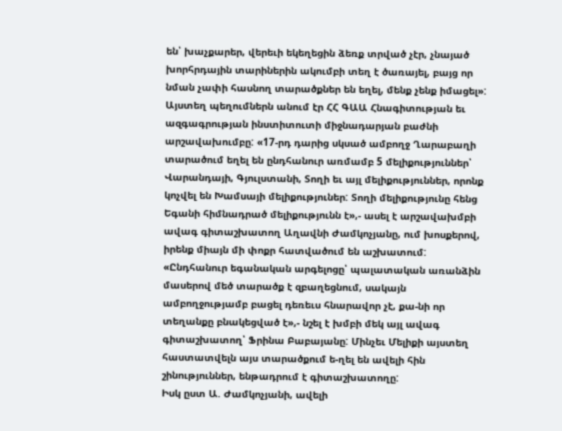են՝ խաչքարեր, վերեւի եկեղեցին ձեռք տրված չէր, չնայած խորհրդային տարիներին ակումբի տեղ է ծառայել, բայց որ նման չափի հասնող տարածքներ են եղել, մենք չենք իմացել»:
Այստեղ պեղումներն անում էր ՀՀ ԳԱԱ Հնագիտության եւ ազգագրության ինստիտուտի միջնադարյան բաժնի արշավախումբը: «17-րդ դարից սկսած ամբողջ Ղարաբաղի տարածում եղել են ընդհանուր առմամբ 5 մելիքություններ՝ Վարանդայի, Գյուլստանի, Տողի եւ այլ մելիքություններ, որոնք կոչվել են Խամսայի մելիքություներ: Տողի մելիքությունը հենց Եգանի հիմնադրած մելիքությունն է»,- ասել է արշավախմբի ավագ գիտաշխատող Աղավնի Ժամկոչյանը, ում խոսքերով, իրենք միայն մի փոքր հատվածում են աշխատում:
«Ընդհանուր եգանական արգելոցը՝ պալատական առանձին մասերով մեծ տարածք է զբաղեցնում, սակայն ամբողջությամբ բացել դեռեւս հնարավոր չէ, քա-նի որ տեղանքը բնակեցված է»,- նշել է խմբի մեկ այլ ավագ գիտաշխատող՝ Ֆրինա Բաբայանը: Մինչեւ Մելիքի այստեղ հաստատվելն այս տարածքում ե-ղել են ավելի հին շինություններ, ենթադրում է գիտաշխատողը:
Իսկ ըստ Ա. Ժամկոչյանի, ավելի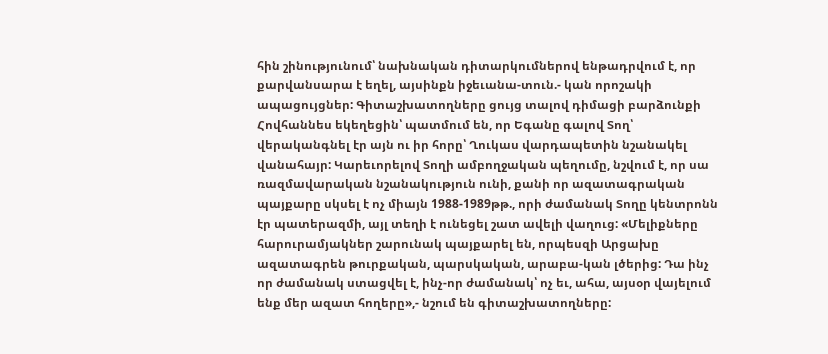հին շինությունում՝ նախնական դիտարկումներով ենթադրվում է, որ քարվանսարա է եղել, այսինքն իջեւանա-տուն.- կան որոշակի ապացույցներ: Գիտաշխատողները ցույց տալով դիմացի բարձունքի Հովհաննես եկեղեցին՝ պատմում են, որ Եգանը գալով Տող՝ վերականգնել էր այն ու իր հորը՝ Ղուկաս վարդապետին նշանակել վանահայր: Կարեւորելով Տողի ամբողջական պեղումը, նշվում է, որ սա ռազմավարական նշանակություն ունի, քանի որ ազատագրական պայքարը սկսել է ոչ միայն 1988-1989թթ., որի ժամանակ Տողը կենտրոնն էր պատերազմի, այլ տեղի է ունեցել շատ ավելի վաղուց: «Մելիքները հարուրամյակներ շարունակ պայքարել են, որպեսզի Արցախը ազատագրեն թուրքական, պարսկական, արաբա-կան լծերից: Դա ինչ որ ժամանակ ստացվել է, ինչ-որ ժամանակ՝ ոչ եւ, ահա, այսօր վայելում ենք մեր ազատ հողերը»,- նշում են գիտաշխատողները: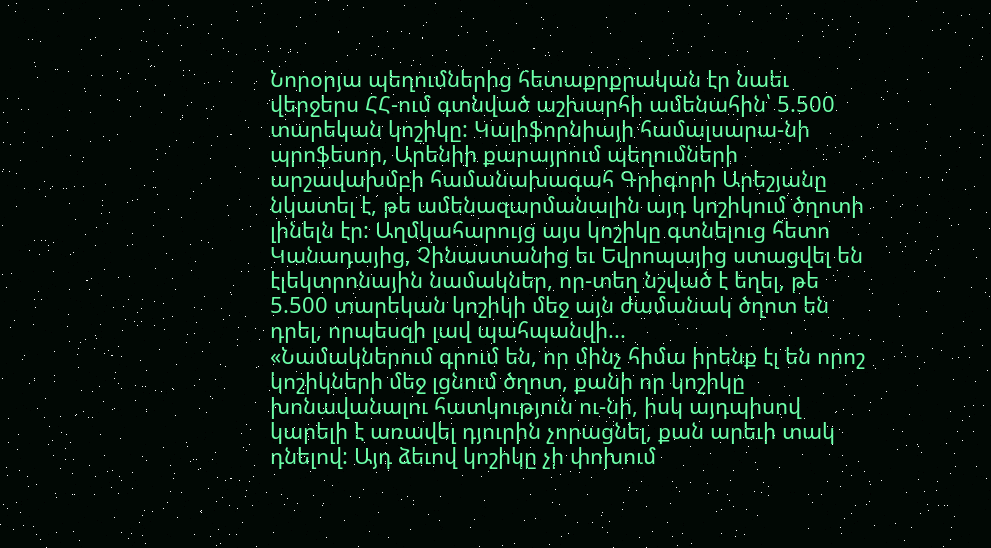Նորօրյա պեղումներից հետաքրքրական էր նաեւ վերջերս ՀՀ-ում գտնված աշխարհի ամենահին՝ 5.500 տարեկան կոշիկը: Կալիֆորնիայի համալսարա-նի պրոֆեսոր, Արենիի քարայրում պեղումների արշավախմբի համանախագահ Գրիգորի Արեշյանը նկատել է, թե ամենազարմանալին այդ կոշիկում ծղոտի լինելն էր: Աղմկահարույց այս կոշիկը գտնելուց հետո Կանադայից, Չինաստանից եւ Եվրոպայից ստացվել են էլեկտրոնային նամակներ, որ-տեղ նշված է եղել, թե 5.500 տարեկան կոշիկի մեջ այն ժամանակ ծղոտ են դրել, որպեսզի լավ պահպանվի...
«Նամակներում գրում են, որ մինչ հիմա իրենք էլ են որոշ կոշիկների մեջ լցնում ծղոտ, քանի որ կոշիկը խոնավանալու հատկություն ու-նի, իսկ այդպիսով կարելի է առավել դյուրին չորացնել, քան արեւի տակ դնելով: Այդ ձեւով կոշիկը չի փոխում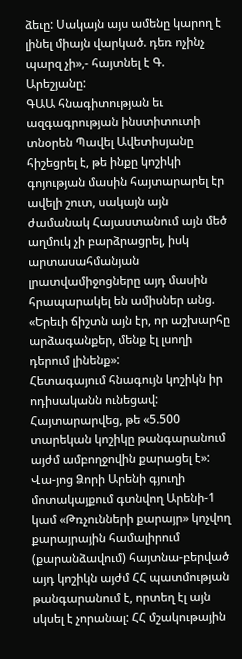ձեւը: Սակայն այս ամենը կարող է լինել միայն վարկած. դեռ ոչինչ պարզ չի»,- հայտնել է Գ. Արեշյանը:
ԳԱԱ հնագիտության եւ ազգագրության ինստիտուտի տնօրեն Պավել Ավետիսյանը հիշեցրել է, թե ինքը կոշիկի գոյության մասին հայտարարել էր ավելի շուտ, սակայն այն ժամանակ Հայաստանում այն մեծ աղմուկ չի բարձրացրել, իսկ արտասահմանյան լրատվամիջոցները այդ մասին հրապարակել են ամիսներ անց. «Երեւի ճիշտն այն էր, որ աշխարհը արձագանքեր, մենք էլ լսողի դերում լինենք»:
Հետագայում հնագույն կոշիկն իր ոդիսականն ունեցավ: Հայտարարվեց, թե «5.500 տարեկան կոշիկը թանգարանում այժմ ամբողջովին քարացել է»: Վա-յոց Ձորի Արենի գյուղի մոտակայքում գտնվող Արենի-1 կամ «Թռչունների քարայր» կոչվող քարայրային համալիրում (քարանձավում) հայտնա-բերված այդ կոշիկն այժմ ՀՀ պատմության թանգարանում է, որտեղ էլ այն սկսել է չորանալ: ՀՀ մշակութային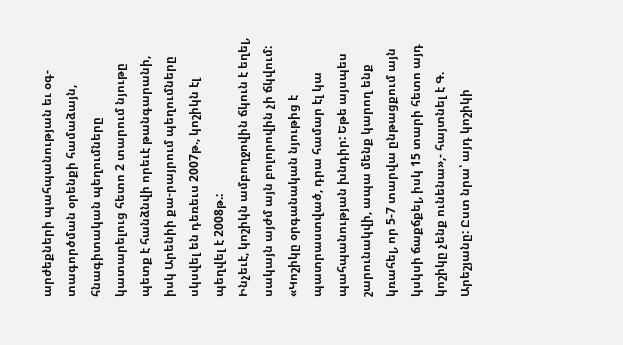արժեքների պահպանության եւ օգ-տագործման օրենքի համաձայն, հնագիտական պեղումները կատարելուց հետո 2 տարում նյութը պետք է հանձնվի որեւէ թանգարանի, իսկ Արենիի քա-րայրում պեղումները սկսվել են դեռեւս 2007թ., կոշիկն էլ պեղվել է 2008թ.:
Ինչեւէ, կոշիկն ամբողջովին ճկուն է եղել, սակայն այժմ այն բոլորովին չի ճկվում: «Կոշիկը օրգանական նյութից է պատրաստված, դրա համար էլ կա պահպանության խնդիր: Եթե այսպես շարունակվի, ապա մենք կարող ենք կռահել, որ 5-7 տարվա ընթացքում այն կսկսի ճաքճքել, իսկ 15 տարի հետո այդ կոշիկը չենք ունենա»,- հայտնել է Գ. Արեշյանը: Ըստ նրա՝ այդ կոշիկի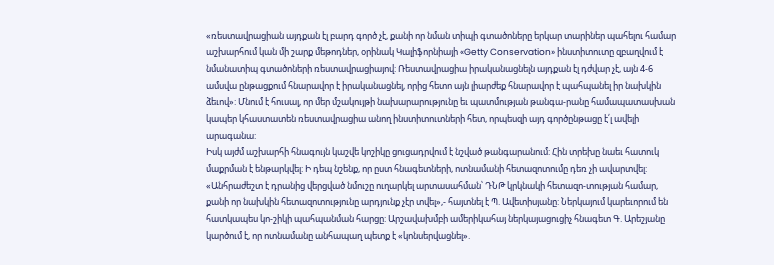«ռեստավրացիան այդքան էլ բարդ գործ չէ, քանի որ նման տիպի գտածոները երկար տարիներ պահելու համար աշխարհում կան մի շարք մեթոդներ, օրինակ Կալիֆորնիայի «Getty Conservation» ինստիտուտը զբաղվում է նմանատիպ գտածոների ռեստավրացիայով: Ռեստավրացիա իրականացնելն այդքան էլ դժվար չէ, այն 4-6 ամսվա ընթացքում հնարավոր է իրականացնել, որից հետո այն լիարժեք հնարավոր է պահպանել իր նախկին ձեւով»: Մնում է հուսալ, որ մեր մշակույթի նախարարությունը եւ պատմության թանգա-րանը համապատասխան կապեր կհաստատեն ռեստավրացիա անող ինստիտուտների հետ, որպեսզի այդ գործընթացը է՛լ ավելի արագանա:
Իսկ այժմ աշխարհի հնագույն կաշվե կոշիկը ցուցադրվում է նշված թանգարանում: Հին տրեխը նաեւ հատուկ մաքրման է ենթարկվել: Ի դեպ նշենք, որ ըստ հնագետների, ոտնամանի հետազոտումը դեռ չի ավարտվել: «Անհրաժեշտ է դրանից վերցված նմուշը ուղարկել արտասահման՝ ԴՆԹ կրկնակի հետազո-տության համար, քանի որ նախկին հետազոտությունը արդյունք չէր տվել»,- հայտնել է Պ. Ավետիսյանը: Ներկայում կարեւորում են հատկապես կո-շիկի պահպանման հարցը: Արշավախմբի ամերիկահայ ներկայացուցիչ հնագետ Գ. Արեշյանը կարծում է, որ ոտնամանը անհապաղ պետք է «կոնսերվացնել».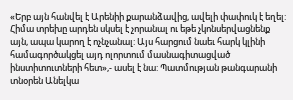«Երբ այն հանվել է Արենիի քարանձավից, ավելի փափուկ է եղել: Հիմա տրեխը արդեն սկսել է չորանալ ու եթե չկոնսերվացնենք այն, ապա կարող է ոչնչանալ: Այս հարցում նաեւ հարկ կլինի համագործակցել այդ ոլորտում մասնագիտացված ինստիտուտների հետ»,- ասել է նա: Պատմության թանգարանի տնօրեն Անելկա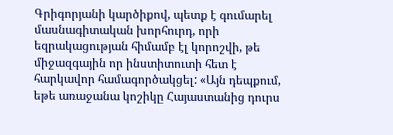Գրիգորյանի կարծիքով, պետք է գումարել մասնագիտական խորհուրդ, որի եզրակացության հիմամբ էլ կորոշվի, թե միջազգային որ ինստիտուտի հետ է հարկավոր համագործակցել: «Այն դեպքում, եթե առաջանա կոշիկը Հայաստանից դուրս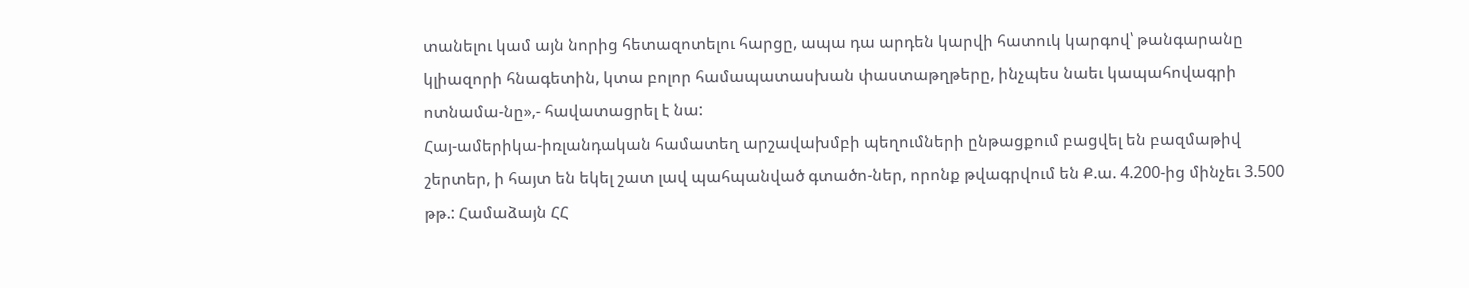տանելու կամ այն նորից հետազոտելու հարցը, ապա դա արդեն կարվի հատուկ կարգով՝ թանգարանը կլիազորի հնագետին, կտա բոլոր համապատասխան փաստաթղթերը, ինչպես նաեւ կապահովագրի ոտնամա-նը»,- հավատացրել է նա:
Հայ-ամերիկա-իռլանդական համատեղ արշավախմբի պեղումների ընթացքում բացվել են բազմաթիվ շերտեր, ի հայտ են եկել շատ լավ պահպանված գտածո-ներ, որոնք թվագրվում են Ք.ա. 4.200-ից մինչեւ 3.500 թթ.: Համաձայն ՀՀ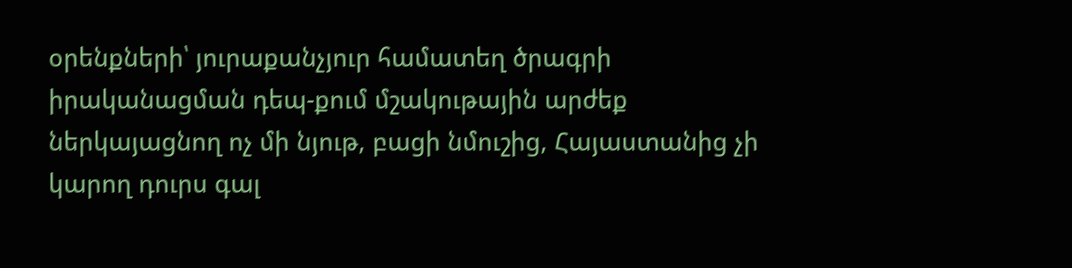օրենքների՝ յուրաքանչյուր համատեղ ծրագրի իրականացման դեպ-քում մշակութային արժեք ներկայացնող ոչ մի նյութ, բացի նմուշից, Հայաստանից չի կարող դուրս գալ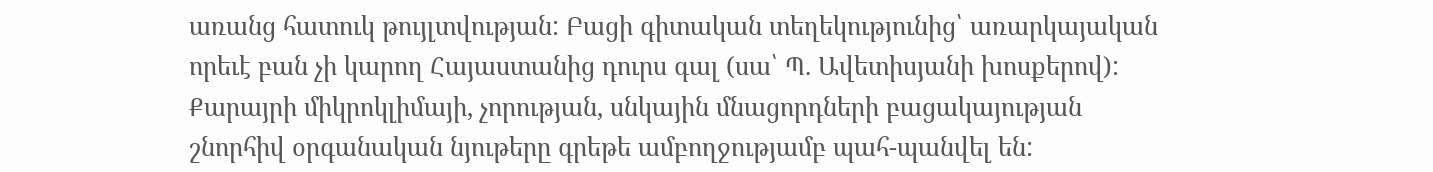առանց հատուկ թույլտվության: Բացի գիտական տեղեկությունից՝ առարկայական որեւէ բան չի կարող Հայաստանից դուրս գալ (սա՝ Պ. Ավետիսյանի խոսքերով):
Քարայրի միկրոկլիմայի, չորության, սնկային մնացորդների բացակայության շնորհիվ օրգանական նյութերը գրեթե ամբողջությամբ պահ-պանվել են: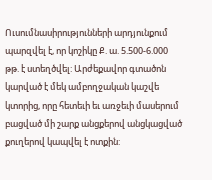Ուսումնասիրությունների արդյունքում պարզվել է, որ կոշիկը Ք. ա. 5.500-6.000 թթ. է ստեղծվել: Արժեքավոր գտածոն կարված է մեկ ամբողջական կաշվե կտորից, որը հետեւի եւ առջեւի մասերում բացված մի շարք անցքերով անցկացված քուղերով կապվել է ոտքին: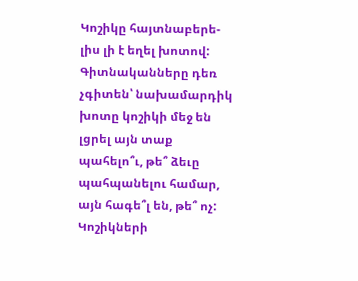Կոշիկը հայտնաբերե-լիս լի է եղել խոտով: Գիտնականները դեռ չգիտեն՝ նախամարդիկ խոտը կոշիկի մեջ են լցրել այն տաք պահելո՞ւ, թե՞ ձեւը պահպանելու համար, այն հագե՞լ են, թե՞ ոչ: Կոշիկների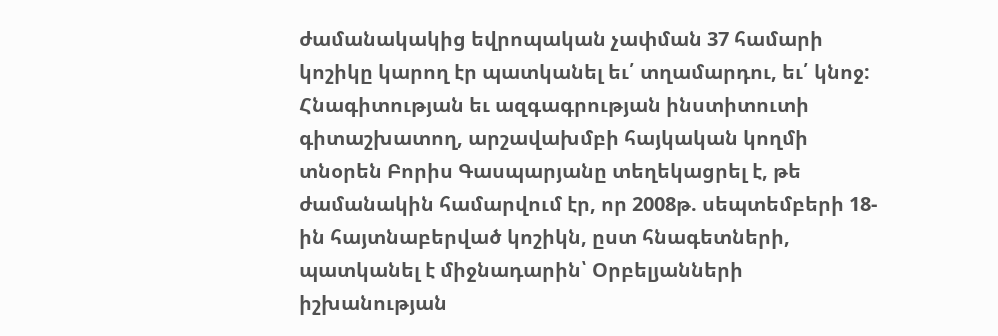ժամանակակից եվրոպական չափման 37 համարի կոշիկը կարող էր պատկանել եւ՛ տղամարդու, եւ՛ կնոջ:
Հնագիտության եւ ազգագրության ինստիտուտի գիտաշխատող, արշավախմբի հայկական կողմի տնօրեն Բորիս Գասպարյանը տեղեկացրել է, թե ժամանակին համարվում էր, որ 2008թ. սեպտեմբերի 18-ին հայտնաբերված կոշիկն, ըստ հնագետների, պատկանել է միջնադարին՝ Օրբելյանների իշխանության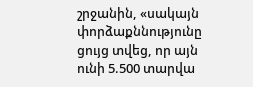շրջանին, «սակայն փորձաքննությունը ցույց տվեց, որ այն ունի 5.500 տարվա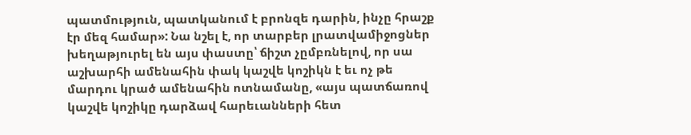պատմություն, պատկանում է բրոնզե դարին, ինչը հրաշք էր մեզ համար»: Նա նշել է, որ տարբեր լրատվամիջոցներ խեղաթյուրել են այս փաստը՝ ճիշտ չըմբռնելով, որ սա աշխարհի ամենահին փակ կաշվե կոշիկն է եւ ոչ թե մարդու կրած ամենահին ոտնամանը, «այս պատճառով կաշվե կոշիկը դարձավ հարեւանների հետ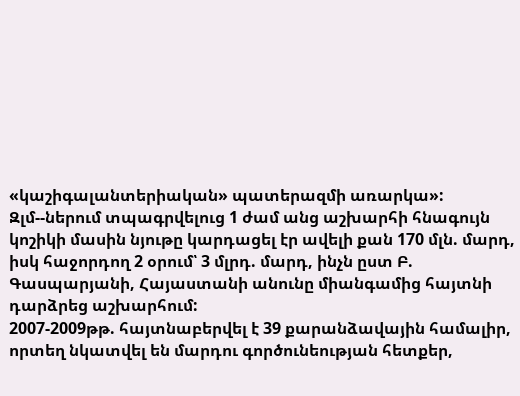«կաշիգալանտերիական» պատերազմի առարկա»: Զլմ--ներում տպագրվելուց 1 ժամ անց աշխարհի հնագույն կոշիկի մասին նյութը կարդացել էր ավելի քան 170 մլն. մարդ, իսկ հաջորդող 2 օրում՝ 3 մլրդ. մարդ, ինչն ըստ Բ. Գասպարյանի, Հայաստանի անունը միանգամից հայտնի դարձրեց աշխարհում:
2007-2009թթ. հայտնաբերվել է 39 քարանձավային համալիր, որտեղ նկատվել են մարդու գործունեության հետքեր,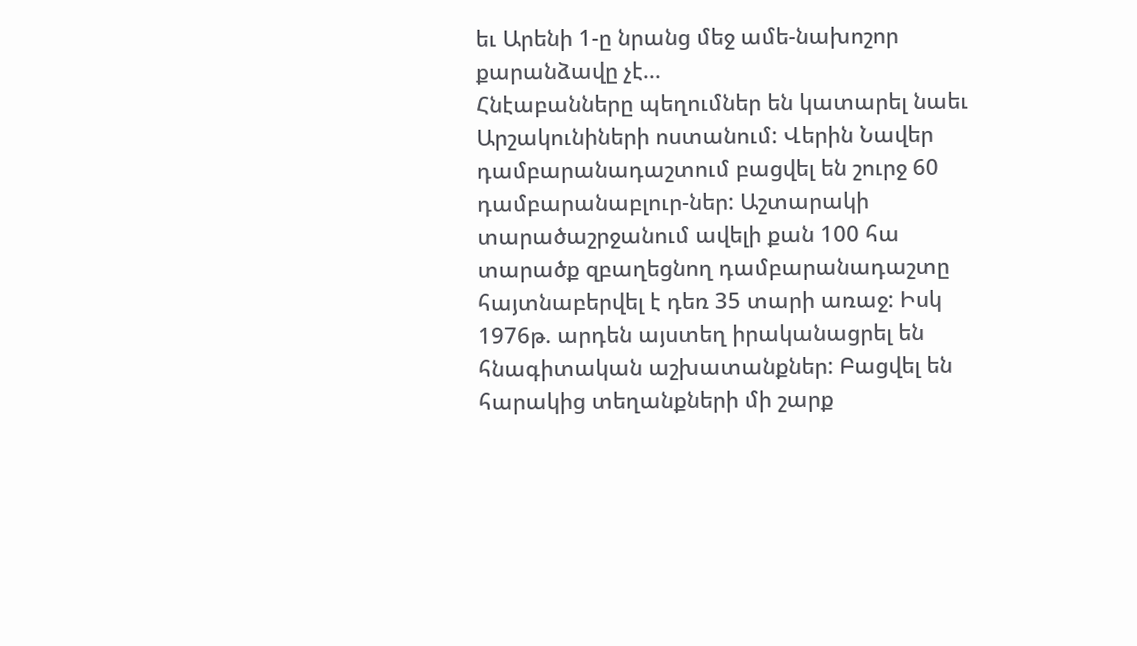եւ Արենի 1-ը նրանց մեջ ամե-նախոշոր քարանձավը չէ...
Հնէաբանները պեղումներ են կատարել նաեւ Արշակունիների ոստանում: Վերին Նավեր դամբարանադաշտում բացվել են շուրջ 60 դամբարանաբլուր-ներ: Աշտարակի տարածաշրջանում ավելի քան 100 հա տարածք զբաղեցնող դամբարանադաշտը հայտնաբերվել է դեռ 35 տարի առաջ: Իսկ 1976թ. արդեն այստեղ իրականացրել են հնագիտական աշխատանքներ: Բացվել են հարակից տեղանքների մի շարք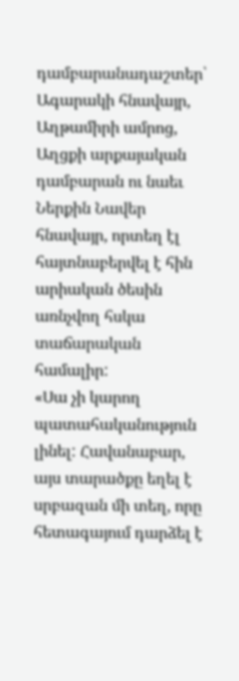դամբարանադաշտեր՝ Ագարակի հնավայր, Աղթամիրի ամրոց, Աղցքի արքայական դամբարան ու նաեւ Ներքին Նավեր հնավայր, որտեղ էլ հայտնաբերվել է հին արիական ծեսին առնչվող հսկա տաճարական համալիր:
«Սա չի կարող պատահականություն լինել: Հավանաբար, այս տարածքը եղել է սրբազան մի տեղ, որը հետագայում դարձել է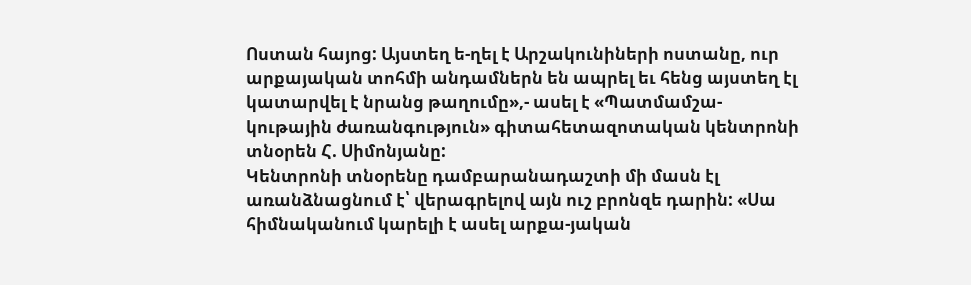Ոստան հայոց: Այստեղ ե-ղել է Արշակունիների ոստանը, ուր արքայական տոհմի անդամներն են ապրել եւ հենց այստեղ էլ կատարվել է նրանց թաղումը»,- ասել է «Պատմամշա-կութային ժառանգություն» գիտահետազոտական կենտրոնի տնօրեն Հ. Սիմոնյանը:
Կենտրոնի տնօրենը դամբարանադաշտի մի մասն էլ առանձնացնում է՝ վերագրելով այն ուշ բրոնզե դարին: «Սա հիմնականում կարելի է ասել արքա-յական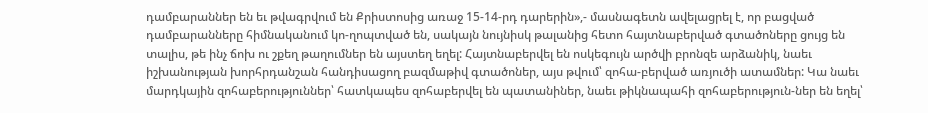դամբարաններ են եւ թվագրվում են Քրիստոսից առաջ 15-14-րդ դարերին»,- մասնագետն ավելացրել է, որ բացված դամբարանները հիմնականում կո-ղոպտված են, սակայն նույնիսկ թալանից հետո հայտնաբերված գտածոները ցույց են տալիս, թե ինչ ճոխ ու շքեղ թաղումներ են այստեղ եղել: Հայտնաբերվել են ոսկեգույն արծվի բրոնզե արձանիկ, նաեւ իշխանության խորհրդանշան հանդիսացող բազմաթիվ գտածոներ, այս թվում՝ զոհա-բերված առյուծի ատամներ: Կա նաեւ մարդկային զոհաբերություններ՝ հատկապես զոհաբերվել են պատանիներ, նաեւ թիկնապահի զոհաբերություն-ներ են եղել՝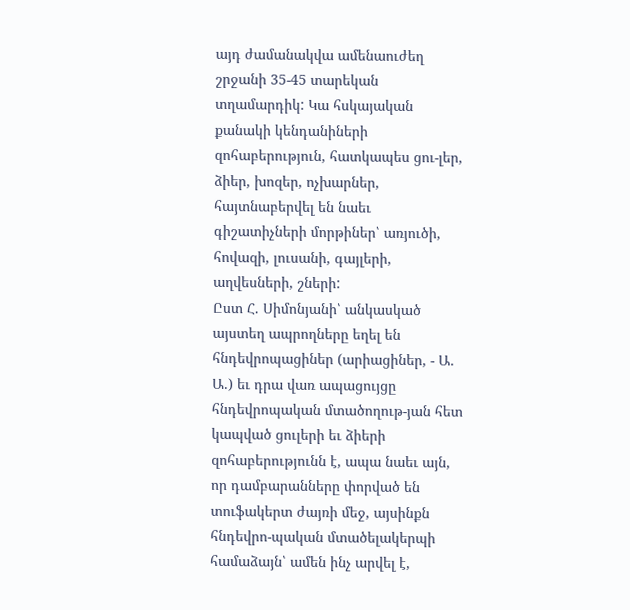այդ ժամանակվա ամենաուժեղ շրջանի 35-45 տարեկան տղամարդիկ: Կա հսկայական քանակի կենդանիների զոհաբերություն, հատկապես ցու-լեր, ձիեր, խոզեր, ոչխարներ, հայտնաբերվել են նաեւ գիշատիչների մորթիներ՝ առյուծի, հովազի, լուսանի, գայլերի, աղվեսների, շների:
Ըստ Հ. Սիմոնյանի՝ անկասկած այստեղ ապրողները եղել են հնդեվրոպացիներ (արիացիներ, - Ա. Ա.) եւ դրա վառ ապացույցը հնդեվրոպական մտածողութ-յան հետ կապված ցուլերի եւ ձիերի զոհաբերությունն է, ապա նաեւ այն, որ դամբարանները փորված են տուֆակերտ ժայռի մեջ, այսինքն հնդեվրո-պական մտածելակերպի համաձայն՝ ամեն ինչ արվել է,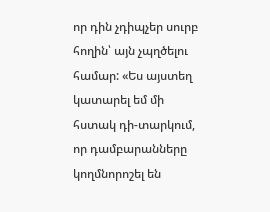որ դին չդիպչեր սուրբ հողին՝ այն չպղծելու համար: «Ես այստեղ կատարել եմ մի հստակ դի-տարկում, որ դամբարանները կողմնորոշել են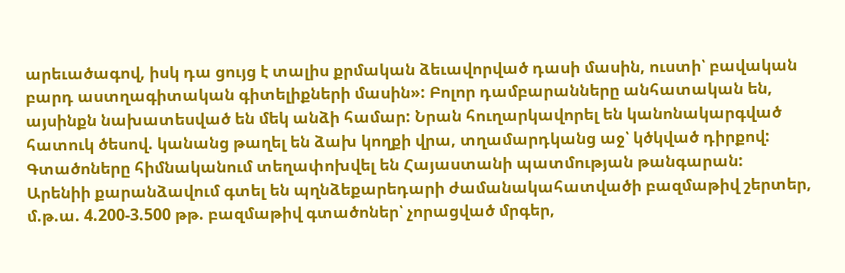արեւածագով, իսկ դա ցույց է տալիս քրմական ձեւավորված դասի մասին, ուստի՝ բավական բարդ աստղագիտական գիտելիքների մասին»: Բոլոր դամբարանները անհատական են, այսինքն նախատեսված են մեկ անձի համար: Նրան հուղարկավորել են կանոնակարգված հատուկ ծեսով. կանանց թաղել են ձախ կողքի վրա, տղամարդկանց աջ՝ կծկված դիրքով: Գտածոները հիմնականում տեղափոխվել են Հայաստանի պատմության թանգարան:
Արենիի քարանձավում գտել են պղնձեքարեդարի ժամանակահատվածի բազմաթիվ շերտեր, մ.թ.ա. 4.200-3.500 թթ. բազմաթիվ գտածոներ՝ չորացված մրգեր,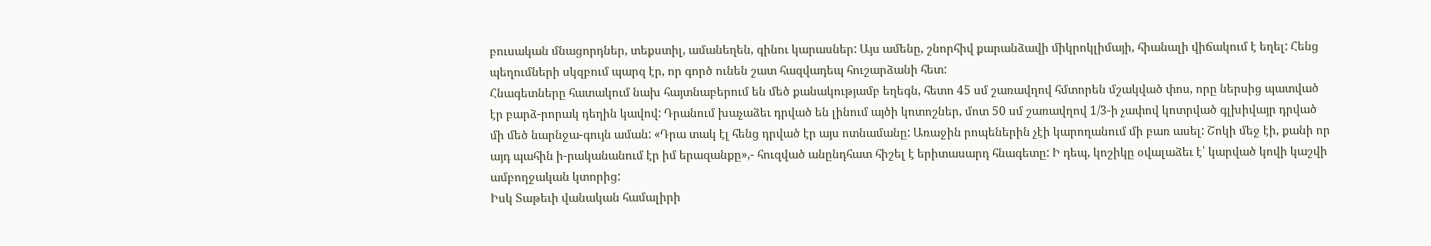բուսական մնացորդներ, տեքստիլ, ամանեղեն, գինու կարասներ: Այս ամենը, շնորհիվ քարանձավի միկրոկլիմայի, հիանալի վիճակում է եղել: Հենց պեղումների սկզբում պարզ էր, որ գործ ունեն շատ հազվադեպ հուշարձանի հետ:
Հնագետները հատակում նախ հայտնաբերում են մեծ քանակությամբ եղեգն, հետո 45 սմ շառավղով հմտորեն մշակված փոս, որը ներսից պատված էր բարձ-րորակ դեղին կավով: Դրանում խաչաձեւ դրված են լինում այծի կոտոշներ, մոտ 50 սմ շառավղով 1/3-ի չափով կոտրված գլխիվայր դրված մի մեծ նարնջա-գույն աման: «Դրա տակ էլ հենց դրված էր այս ոտնամանը: Առաջին րոպեներին չէի կարողանում մի բառ ասել: Շոկի մեջ էի, քանի որ այդ պահին ի-րականանում էր իմ երազանքը»,- հուզված անընդհատ հիշել է երիտասարդ հնագետը: Ի դեպ, կոշիկը օվալաձեւ է՝ կարված կովի կաշվի ամբողջական կտորից:
Իսկ Տաթեւի վանական համալիրի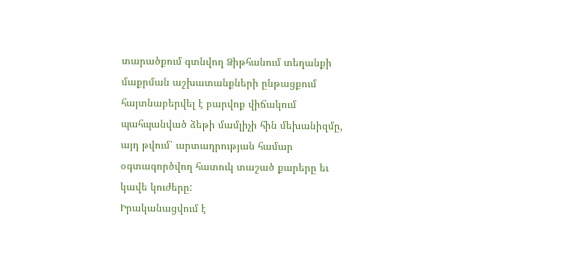տարածքում գտնվող Ձիթհանում տեղանքի մաքրման աշխատանքների ընթացքում հայտնաբերվել է բարվոք վիճակում պահպանված ձեթի մամլիչի հին մեխանիզմը, այդ թվում՝ արտադրության համար օգտագործվող հատուկ տաշած քարերը եւ կավե կուժերը:
Իրականացվում է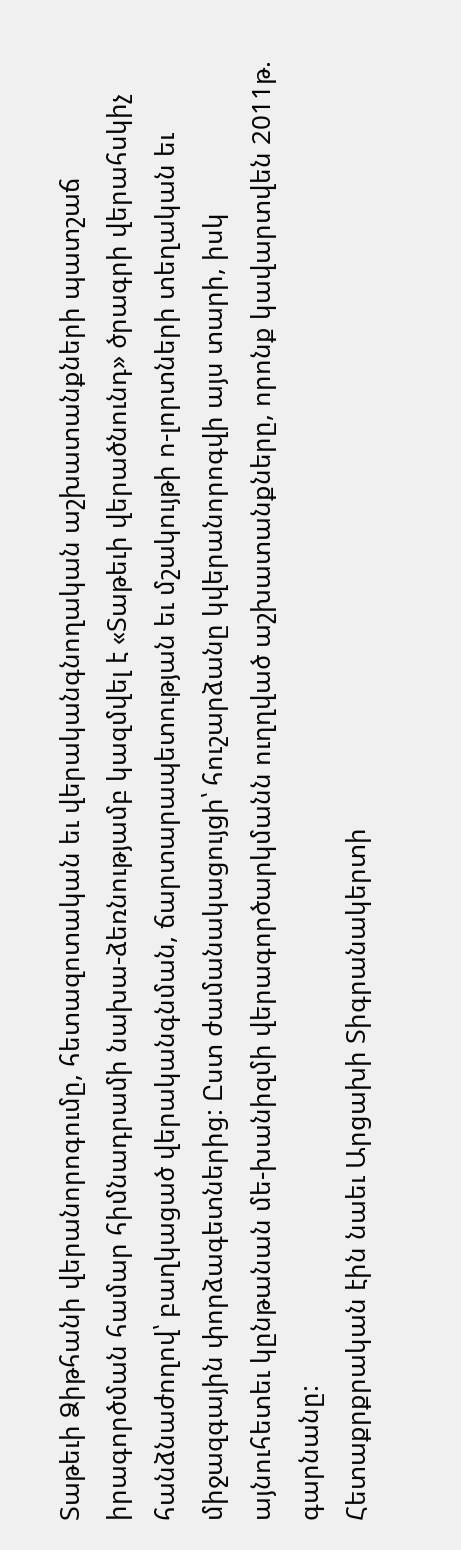Տաթեւի Ձիթհանի վերանորոգումը, հետազոտական եւ վերականգնողական աշխատանքների պատշաճ իրագործման համար հիմնադրամի նախա-ձեռնությամբ կազմվել է «Տաթեւի վերածնունդ» ծրագրի վերահսկիչ հանձնաժողով՝ բաղկացած վերականգնման, ճարտարապետության եւ մշակույթի ո-լորտների տեղական եւ միջազգային փորձագետներից: Ըստ ժամանակացույցի՝ հուշարձանը կվերանորոգվի այս տարի, իսկ այնուհետեւ կընթանան մե-խանիզմի վերագործարկմանն ուղղված աշխատանքները, որոնք կավարտվեն 2011թ. գարնանը:
Հետաքրքրական էին նաեւ Արցախի Տիգրանակերտի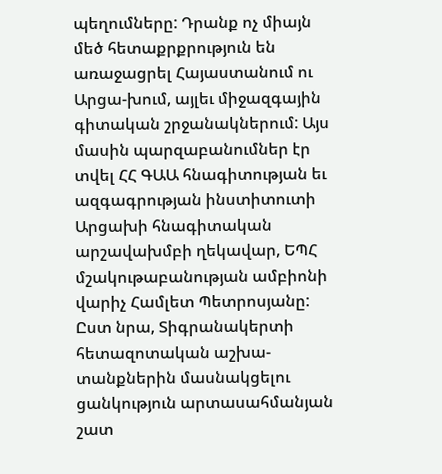պեղումները: Դրանք ոչ միայն մեծ հետաքրքրություն են առաջացրել Հայաստանում ու Արցա-խում, այլեւ միջազգային գիտական շրջանակներում: Այս մասին պարզաբանումներ էր տվել ՀՀ ԳԱԱ հնագիտության եւ ազգագրության ինստիտուտի Արցախի հնագիտական արշավախմբի ղեկավար, ԵՊՀ մշակութաբանության ամբիոնի վարիչ Համլետ Պետրոսյանը: Ըստ նրա, Տիգրանակերտի հետազոտական աշխա-տանքներին մասնակցելու ցանկություն արտասահմանյան շատ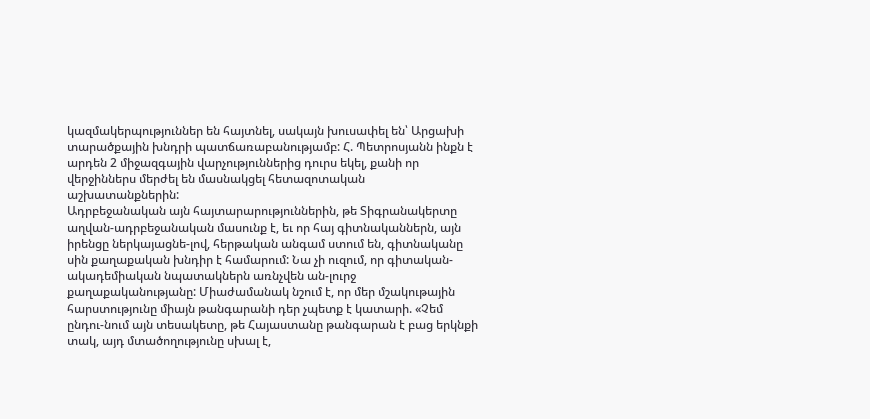կազմակերպություններ են հայտնել, սակայն խուսափել են՝ Արցախի տարածքային խնդրի պատճառաբանությամբ: Հ. Պետրոսյանն ինքն է արդեն 2 միջազգային վարչություններից դուրս եկել, քանի որ վերջիններս մերժել են մասնակցել հետազոտական աշխատանքներին:
Ադրբեջանական այն հայտարարություններին, թե Տիգրանակերտը աղվան-ադրբեջանական մասունք է, եւ որ հայ գիտնականներն, այն իրենցը ներկայացնե-լով, հերթական անգամ ստում են, գիտնականը սին քաղաքական խնդիր է համարում: Նա չի ուզում, որ գիտական-ակադեմիական նպատակներն առնչվեն ան-լուրջ քաղաքականությանը: Միաժամանակ նշում է, որ մեր մշակութային հարստությունը միայն թանգարանի դեր չպետք է կատարի. «Չեմ ընդու-նում այն տեսակետը, թե Հայաստանը թանգարան է բաց երկնքի տակ, այդ մտածողությունը սխալ է,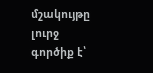մշակույթը լուրջ գործիք է՝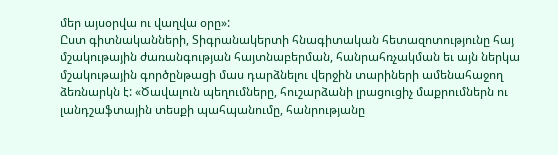մեր այսօրվա ու վաղվա օրը»:
Ըստ գիտնականների, Տիգրանակերտի հնագիտական հետազոտությունը հայ մշակութային ժառանգության հայտնաբերման, հանրահռչակման եւ այն ներկա մշակութային գործընթացի մաս դարձնելու վերջին տարիների ամենահաջող ձեռնարկն է: «Ծավալուն պեղումները, հուշարձանի լրացուցիչ մաքրումներն ու լանդշաֆտային տեսքի պահպանումը, հանրությանը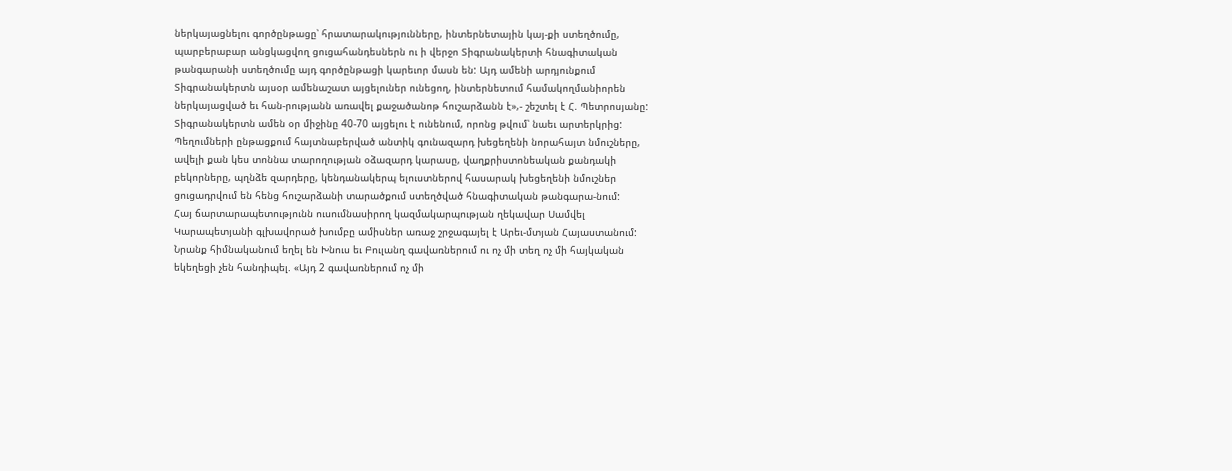ներկայացնելու գործընթացը՝ հրատարակությունները, ինտերնետային կայ-քի ստեղծումը, պարբերաբար անցկացվող ցուցահանդեսներն ու ի վերջո Տիգրանակերտի հնագիտական թանգարանի ստեղծումը այդ գործընթացի կարեւոր մասն են: Այդ ամենի արդյունքում Տիգրանակերտն այսօր ամենաշատ այցելուներ ունեցող, ինտերնետում համակողմանիորեն ներկայացված եւ հան-րությանն առավել քաջածանոթ հուշարձանն է»,- շեշտել է Հ. Պետրոսյանը:
Տիգրանակերտն ամեն օր միջինը 40-70 այցելու է ունենում, որոնց թվում՝ նաեւ արտերկրից: Պեղումների ընթացքում հայտնաբերված անտիկ գունազարդ խեցեղենի նորահայտ նմուշները, ավելի քան կես տոննա տարողության օձազարդ կարասը, վաղքրիստոնեական քանդակի բեկորները, պղնձե զարդերը, կենդանակերպ ելուստներով հասարակ խեցեղենի նմուշներ ցուցադրվում են հենց հուշարձանի տարածքում ստեղծված հնագիտական թանգարա-նում:
Հայ ճարտարապետությունն ուսումնասիրող կազմակարպության ղեկավար Սամվել Կարապետյանի գլխավորած խումբը ամիսներ առաջ շրջագայել է Արեւ-մտյան Հայաստանում: Նրանք հիմնականում եղել են Խնուս եւ Բուլանղ գավառներում ու ոչ մի տեղ ոչ մի հայկական եկեղեցի չեն հանդիպել. «Այդ 2 գավառներում ոչ մի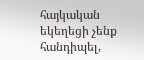հայկական եկեղեցի չենք հանդիպել,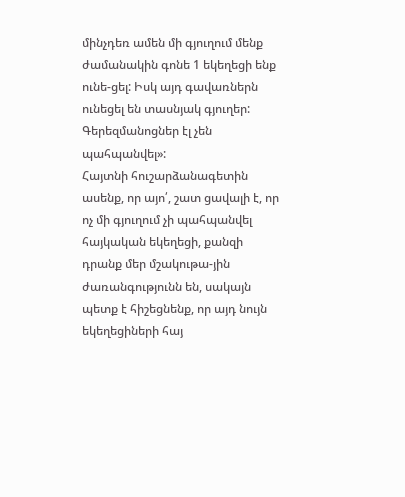մինչդեռ ամեն մի գյուղում մենք ժամանակին գոնե 1 եկեղեցի ենք ունե-ցել: Իսկ այդ գավառներն ունեցել են տասնյակ գյուղեր: Գերեզմանոցներ էլ չեն պահպանվել»:
Հայտնի հուշարձանագետին ասենք, որ այո՛, շատ ցավալի է, որ ոչ մի գյուղում չի պահպանվել հայկական եկեղեցի, քանզի դրանք մեր մշակութա-յին ժառանգությունն են, սակայն պետք է հիշեցնենք, որ այդ նույն եկեղեցիների հայ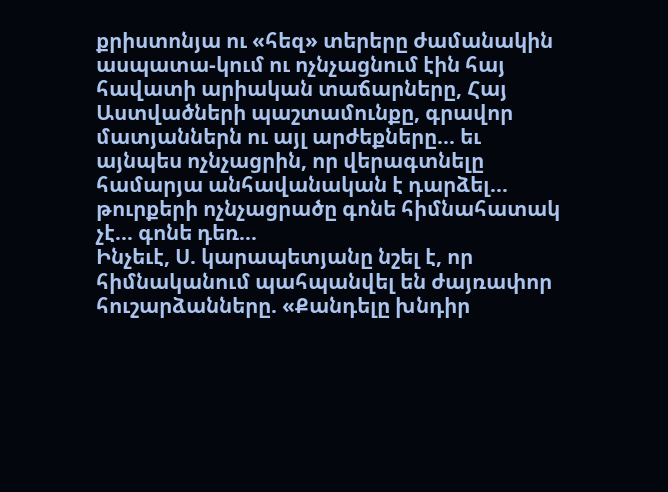քրիստոնյա ու «հեզ» տերերը ժամանակին ասպատա-կում ու ոչնչացնում էին հայ հավատի արիական տաճարները, Հայ Աստվածների պաշտամունքը, գրավոր մատյաններն ու այլ արժեքները... եւ այնպես ոչնչացրին, որ վերագտնելը համարյա անհավանական է դարձել... թուրքերի ոչնչացրածը գոնե հիմնահատակ չէ... գոնե դեռ...
Ինչեւէ, Ս. կարապետյանը նշել է, որ հիմնականում պահպանվել են ժայռափոր հուշարձանները. «Քանդելը խնդիր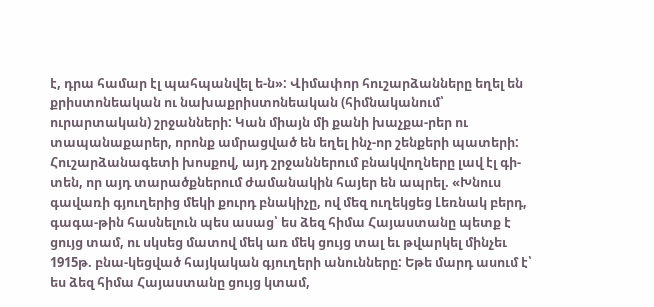է, դրա համար էլ պահպանվել ե-ն»: Վիմափոր հուշարձանները եղել են քրիստոնեական ու նախաքրիստոնեական (հիմնականում՝ ուրարտական) շրջանների: Կան միայն մի քանի խաչքա-րեր ու տապանաքարեր, որոնք ամրացված են եղել ինչ-որ շենքերի պատերի: Հուշարձանագետի խոսքով, այդ շրջաններում բնակվողները լավ էլ գի-տեն, որ այդ տարածքներում ժամանակին հայեր են ապրել. «Խնուս գավառի գյուղերից մեկի քուրդ բնակիչը, ով մեզ ուղեկցեց Լեռնակ բերդ, գագա-թին հասնելուն պես ասաց՝ ես ձեզ հիմա Հայաստանը պետք է ցույց տամ, ու սկսեց մատով մեկ առ մեկ ցույց տալ եւ թվարկել մինչեւ 1915թ. բնա-կեցված հայկական գյուղերի անունները: Եթե մարդ ասում է՝ ես ձեզ հիմա Հայաստանը ցույց կտամ,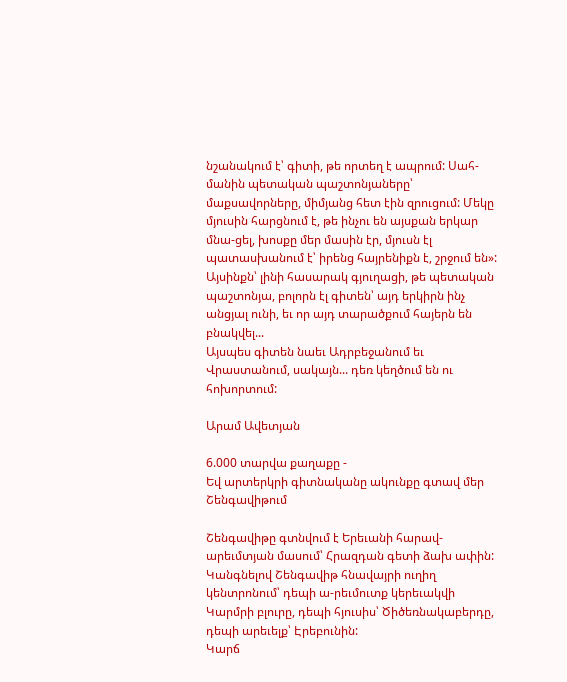նշանակում է՝ գիտի, թե որտեղ է ապրում: Սահ-մանին պետական պաշտոնյաները՝ մաքսավորները, միմյանց հետ էին զրուցում: Մեկը մյուսին հարցնում է, թե ինչու են այսքան երկար մնա-ցել, խոսքը մեր մասին էր, մյուսն էլ պատասխանում է՝ իրենց հայրենիքն է, շրջում են»:
Այսինքն՝ լինի հասարակ գյուղացի, թե պետական պաշտոնյա, բոլորն էլ գիտեն՝ այդ երկիրն ինչ անցյալ ունի, եւ որ այդ տարածքում հայերն են բնակվել...
Այսպես գիտեն նաեւ Ադրբեջանում եւ Վրաստանում, սակայն... դեռ կեղծում են ու հոխորտում:

Արամ Ավետյան

6.000 տարվա քաղաքը -
Եվ արտերկրի գիտնականը ակունքը գտավ մեր Շենգավիթում

Շենգավիթը գտնվում է Երեւանի հարավ-արեւմտյան մասում՝ Հրազդան գետի ձախ ափին: Կանգնելով Շենգավիթ հնավայրի ուղիղ կենտրոնում՝ դեպի ա-րեւմուտք կերեւակվի Կարմրի բլուրը, դեպի հյուսիս՝ Ծիծեռնակաբերդը, դեպի արեւելք՝ Էրեբունին:
Կարճ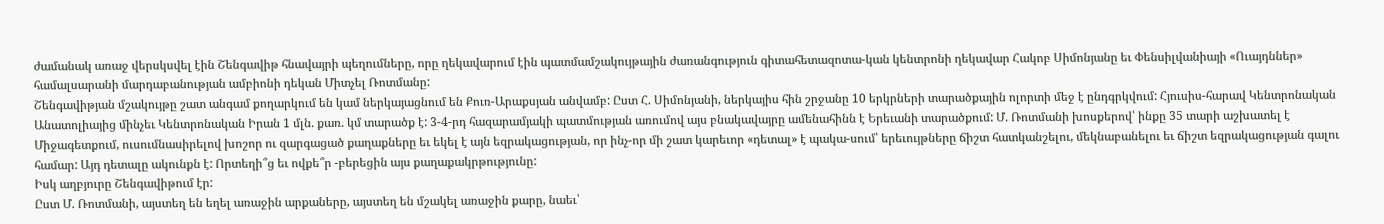ժամանակ առաջ վերսկսվել էին Շենգավիթ հնավայրի պեղումները, որը ղեկավարում էին պատմամշակույթային ժառանգություն գիտահետազոտա-կան կենտրոնի ղեկավար Հակոբ Սիմոնյանը եւ Փենսիլվանիայի «Ուայդններ» համալսարանի մարդաբանության ամբիոնի դեկան Միտչել Ռոտմանը:
Շենգավիթյան մշակույթը շատ անգամ քողարկում են կամ ներկայացնում են Քուռ-Արաքսյան անվամբ: Ըստ Հ. Սիմոնյանի, ներկայիս հին շրջանը 10 երկրների տարածքային ոլորտի մեջ է ընդգրկվում: Հյուսիս-հարավ Կենտրոնական Անատոլիայից մինչեւ Կենտրոնական Իրան 1 մլն. քառ. կմ տարածք է: 3-4-րդ հազարամյակի պատմության առումով այս բնակավայրը ամենահինն է Երեւանի տարածքում: Մ. Ռոտմանի խոսքերով՝ ինքը 35 տարի աշխատել է Միջագետքում, ուսումնասիրելով խոշոր ու զարգացած քաղաքները եւ եկել է այն եզրակացության, որ ինչ-որ մի շատ կարեւոր «դետալ» է պակա-սում՝ երեւույթները ճիշտ հատկանշելու, մեկնաբանելու եւ ճիշտ եզրակացության գալու համար: Այդ դետալը ակունքն է: Որտեղի՞ց եւ ովքե՞ր -բերեցին այս քաղաքակրթությունը:
Իսկ աղբյուրը Շենգավիթում էր:
Ըստ Մ. Ռոտմանի, այստեղ են եղել առաջին արքաները, այստեղ են մշակել առաջին քարը, նաեւ՝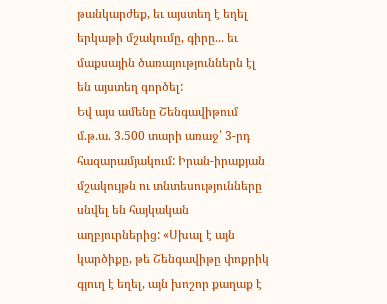թանկարժեք, եւ այստեղ է եղել երկաթի մշակումը, գիրը... եւ մաքսային ծառայություններն էլ են այստեղ գործել:
Եվ այս ամենը Շենգավիթում մ.թ.ա. 3.500 տարի առաջ՝ 3-րդ հազարամյակում: Իրան-իրաքյան մշակույթն ու տնտեսությունները սնվել են հայկական աղբյուրներից: «Սխալ է այն կարծիքը, թե Շենգավիթը փոքրիկ գյուղ է եղել, այն խոշոր քաղաք է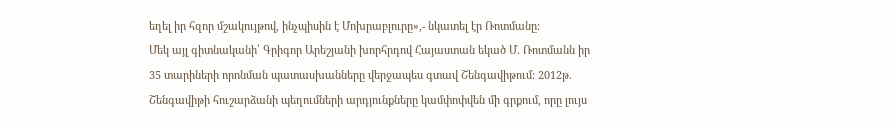եղել իր հզոր մշակույթով, ինչպիսին է Մոխրաբլուրը»,- նկատել էր Ռոտմանը:
Մեկ այլ գիտնականի՝ Գրիգոր Արեշյանի խորհրդով Հայաստան եկած Մ. Ռոտմանն իր 35 տարիների որոնման պատասխանները վերջապես գտավ Շենգավիթում: 2012թ. Շենգավիթի հուշարձանի պեղումների արդյունքները կամփոփվեն մի գրքում, որը լույս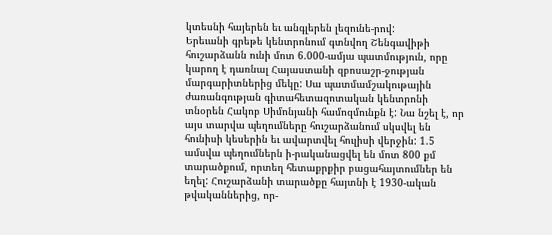կտեսնի հայերեն եւ անգլերեն լեզունե-րով:
Երեւանի գրեթե կենտրոնում գտնվող Շենգավիթի հուշարձանն ունի մոտ 6.000-ամյա պատմություն, որը կարող է դառնալ Հայաստանի զբոսաշր-ջության մարգարիտներից մեկը: Սա պատմամշակութային ժառանգության գիտահետազոտական կենտրոնի տնօրեն Հակոբ Սիմոնյանի համոզմունքն է: Նա նշել է, որ այս տարվա պեղումները հուշարձանում սկսվել են հունիսի կեսերին եւ ավարտվել հուլիսի վերջին: 1.5 ամսվա պեղումներն ի-րականացվել են մոտ 800 քմ տարածքում, որտեղ հետաքրքիր բացահայտումներ են եղել: Հուշարձանի տարածքը հայտնի է 1930-ական թվականներից, որ-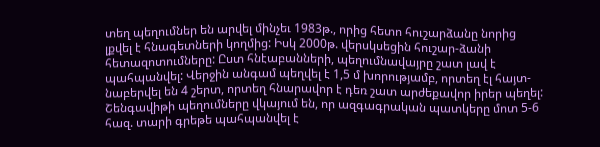տեղ պեղումներ են արվել մինչեւ 1983թ., որից հետո հուշարձանը նորից լքվել է հնագետների կողմից: Իսկ 2000թ. վերսկսեցին հուշար-ձանի հետազոտումները: Ըստ հնէաբանների, պեղումնավայրը շատ լավ է պահպանվել: Վերջին անգամ պեղվել է 1,5 մ խորությամբ, որտեղ էլ հայտ-նաբերվել են 4 շերտ, որտեղ հնարավոր է դեռ շատ արժեքավոր իրեր պեղել: Շենգավիթի պեղումները վկայում են, որ ազգագրական պատկերը մոտ 5-6 հազ. տարի գրեթե պահպանվել է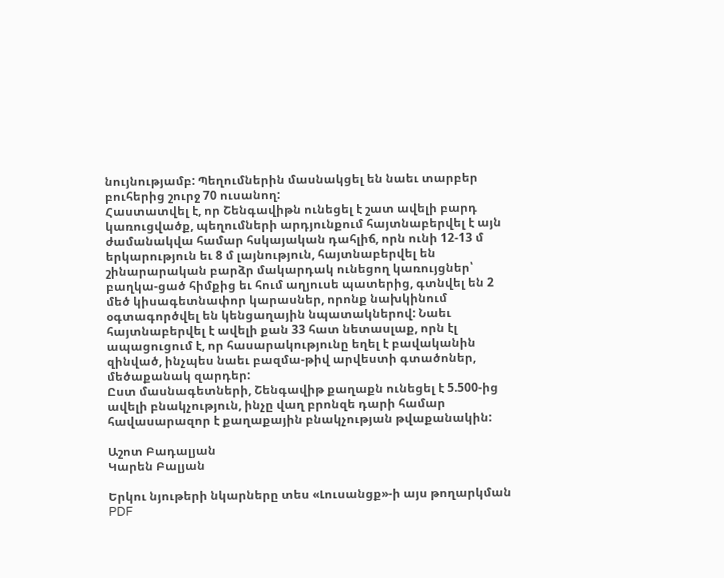նույնությամբ: Պեղումներին մասնակցել են նաեւ տարբեր բուհերից շուրջ 70 ուսանող:
Հաստատվել է, որ Շենգավիթն ունեցել է շատ ավելի բարդ կառուցվածք, պեղումների արդյունքում հայտնաբերվել է այն ժամանակվա համար հսկայական դահլիճ, որն ունի 12-13 մ երկարություն եւ 8 մ լայնություն, հայտնաբերվել են շինարարական բարձր մակարդակ ունեցող կառույցներ՝ բաղկա-ցած հիմքից եւ հում աղյուսե պատերից, գտնվել են 2 մեծ կիսագետնափոր կարասներ, որոնք նախկինում օգտագործվել են կենցաղային նպատակներով: Նաեւ հայտնաբերվել է ավելի քան 33 հատ նետասլաք, որն էլ ապացուցում է, որ հասարակությունը եղել է բավականին զինված, ինչպես նաեւ բազմա-թիվ արվեստի գտածոներ, մեծաքանակ զարդեր:
Ըստ մասնագետների, Շենգավիթ քաղաքն ունեցել է 5.500-ից ավելի բնակչություն, ինչը վաղ բրոնզե դարի համար հավասարազոր է քաղաքային բնակչության թվաքանակին:

Աշոտ Բադալյան
Կարեն Բալյան

Երկու նյութերի նկարները տես «Լուսանցք»-ի այս թողարկման PDF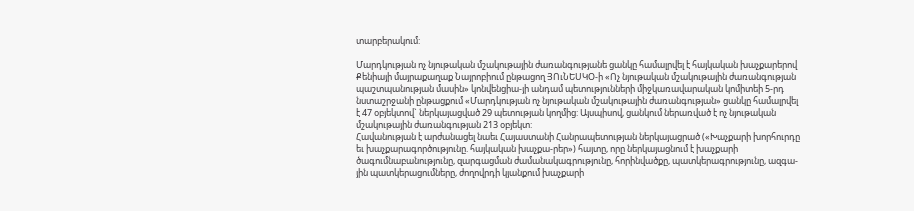տարբերակում:

Մարդկության ոչ նյութական մշակութային ժառանգությանե ցանկը համալրվել է հայկական խաչքարերով
Քենիայի մայրաքաղաք Նայրոբիում ընթացող ՅՈւՆԵՍԿՕ-ի «Ոչ նյութական մշակութային ժառանգության պաշտպանության մասին» կոնվենցիա-յի անդամ պետությունների միջկառավարական կոմիտեի 5-րդ նստաշրջանի ընթացքում «Մարդկության ոչ նյութական մշակութային ժառանգության» ցանկը համալրվել է 47 օբյեկտով` ներկայացված 29 պետության կողմից: Այսպիսով, ցանկում ներառված է ոչ նյութական մշակութային ժառանգության 213 օբյեկտ:
Հավանության է արժանացել նաեւ Հայաստանի Հանրապետության ներկայացրած («Խաչքարի խորհուրդը եւ խաչքարագործությունը. հայկական խաչքա-րեր») հայտը, որը ներկայացնում է խաչքարի ծագումնաբանությունը, զարգացման ժամանակագրությունը, հորինվածքը, պատկերագրությունը, ազգա-յին պատկերացումները, ժողովրդի կյանքում խաչքարի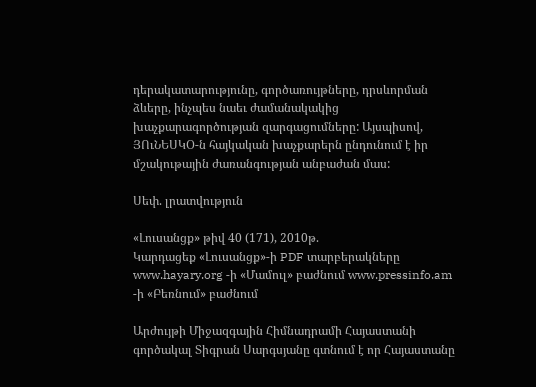դերակատարությունը, գործառույթները, դրսևորման ձևերը, ինչպես նաեւ ժամանակակից խաչքարագործության զարգացումները: Այսպիսով, ՅՈւՆԵՍԿՕ-ն հայկական խաչքարերն ընդունում է իր մշակութային ժառանգության անբաժան մաս:

Սեփ. լրատվություն

«Լուսանցք» թիվ 40 (171), 2010թ.
Կարդացեք «Լուսանցք»-ի PDF տարբերակները www.hayary.org -ի «Մամուլ» բաժնում www.pressinfo.am -ի «Բեռնում» բաժնում

Արժույթի Միջազգային Հիմնադրամի Հայաստանի գործակալ Տիգրան Սարգսյանը գտնում է որ Հայաստանը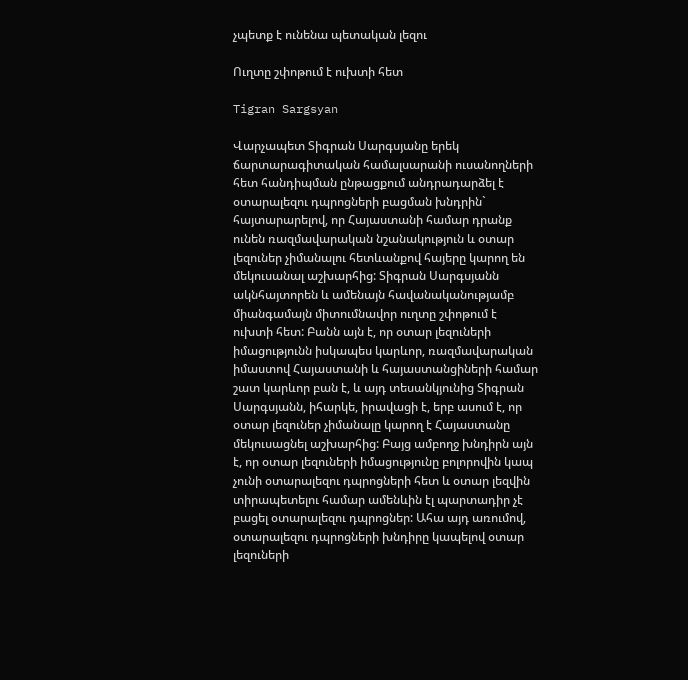չպետք է ունենա պետական լեզու

Ուղտը շփոթում է ուխտի հետ

Tigran Sargsyan

Վարչապետ Տիգրան Սարգսյանը երեկ ճարտարագիտական համալսարանի ուսանողների հետ հանդիպման ընթացքում անդրադարձել է օտարալեզու դպրոցների բացման խնդրին` հայտարարելով, որ Հայաստանի համար դրանք ունեն ռազմավարական նշանակություն և օտար լեզուներ չիմանալու հետևանքով հայերը կարող են մեկուսանալ աշխարհից: Տիգրան Սարգսյանն ակնհայտորեն և ամենայն հավանականությամբ միանգամայն միտումնավոր ուղտը շփոթում է ուխտի հետ: Բանն այն է, որ օտար լեզուների իմացությունն իսկապես կարևոր, ռազմավարական իմաստով Հայաստանի և հայաստանցիների համար շատ կարևոր բան է, և այդ տեսանկյունից Տիգրան Սարգսյանն, իհարկե, իրավացի է, երբ ասում է, որ օտար լեզուներ չիմանալը կարող է Հայաստանը մեկուսացնել աշխարհից: Բայց ամբողջ խնդիրն այն է, որ օտար լեզուների իմացությունը բոլորովին կապ չունի օտարալեզու դպրոցների հետ և օտար լեզվին տիրապետելու համար ամենևին էլ պարտադիր չէ բացել օտարալեզու դպրոցներ: Ահա այդ առումով, օտարալեզու դպրոցների խնդիրը կապելով օտար լեզուների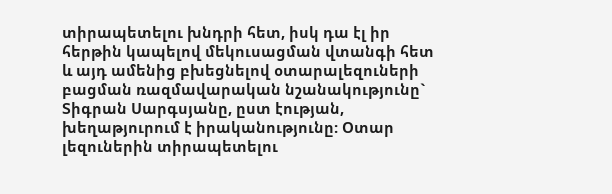տիրապետելու խնդրի հետ, իսկ դա էլ իր հերթին կապելով մեկուսացման վտանգի հետ և այդ ամենից բխեցնելով օտարալեզուների բացման ռազմավարական նշանակությունը` Տիգրան Սարգսյանը, ըստ էության, խեղաթյուրում է իրականությունը: Օտար լեզուներին տիրապետելու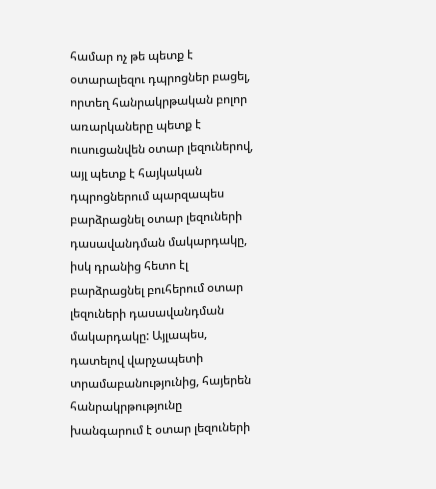համար ոչ թե պետք է օտարալեզու դպրոցներ բացել, որտեղ հանրակրթական բոլոր առարկաները պետք է ուսուցանվեն օտար լեզուներով, այլ պետք է հայկական դպրոցներում պարզապես բարձրացնել օտար լեզուների դասավանդման մակարդակը, իսկ դրանից հետո էլ բարձրացնել բուհերում օտար լեզուների դասավանդման մակարդակը: Այլապես, դատելով վարչապետի տրամաբանությունից, հայերեն հանրակրթությունը խանգարում է օտար լեզուների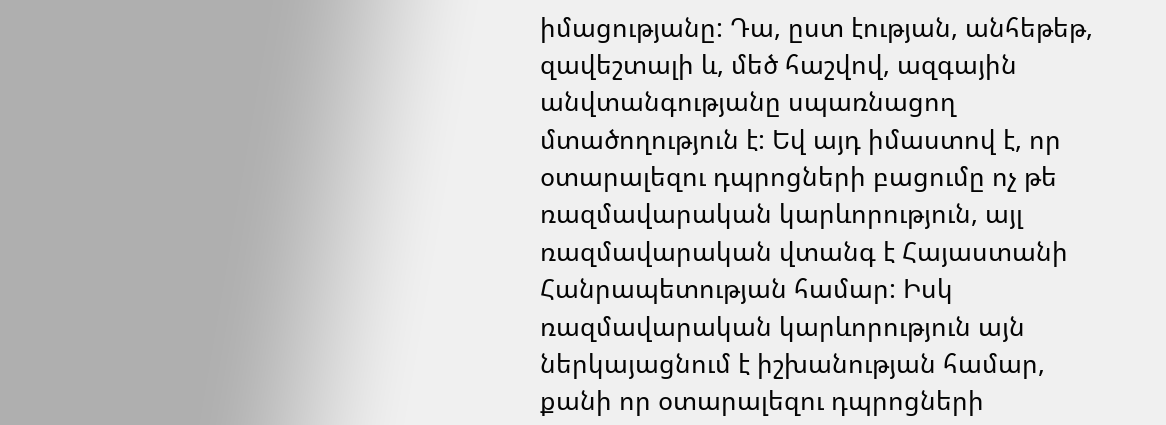իմացությանը: Դա, ըստ էության, անհեթեթ, զավեշտալի և, մեծ հաշվով, ազգային անվտանգությանը սպառնացող մտածողություն է: Եվ այդ իմաստով է, որ օտարալեզու դպրոցների բացումը ոչ թե ռազմավարական կարևորություն, այլ ռազմավարական վտանգ է Հայաստանի Հանրապետության համար: Իսկ ռազմավարական կարևորություն այն ներկայացնում է իշխանության համար, քանի որ օտարալեզու դպրոցների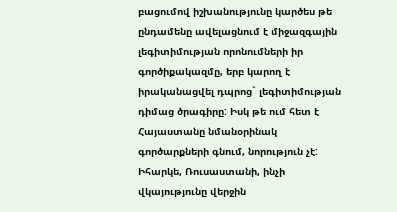բացումով իշխանությունը կարծես թե ընդամենը ավելացնում է միջազգային լեգիտիմության որոնումների իր գործիքակազմը, երբ կարող է իրականացվել դպրոց` լեգիտիմության դիմաց ծրագիրը: Իսկ թե ում հետ է Հայաստանը նմանօրինակ գործարքների գնում, նորություն չէ: Իհարկե, Ռուսաստանի, ինչի վկայությունը վերջին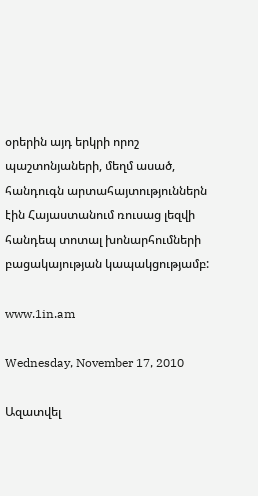օրերին այդ երկրի որոշ պաշտոնյաների, մեղմ ասած, հանդուգն արտահայտություններն էին Հայաստանում ռուսաց լեզվի հանդեպ տոտալ խոնարհումների բացակայության կապակցությամբ:

www.1in.am

Wednesday, November 17, 2010

Ազատվել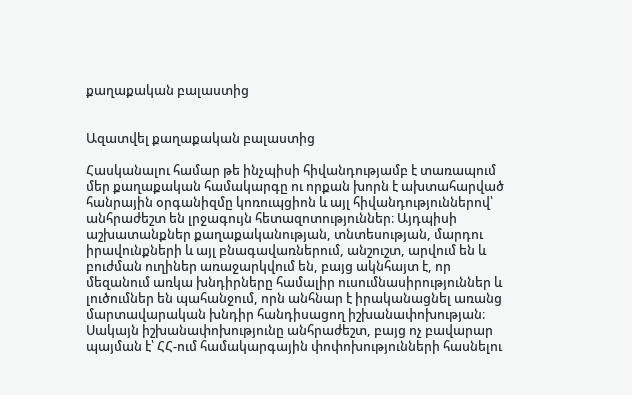քաղաքական բալաստից


Ազատվել քաղաքական բալաստից

Հասկանալու համար թե ինչպիսի հիվանդությամբ է տառապում մեր քաղաքական համակարգը ու որքան խորն է ախտահարված հանրային օրգանիզմը կոռուպցիոն և այլ հիվանդություններով՝ անհրաժեշտ են լրջագույն հետազոտություններ։ Այդպիսի աշխատանքներ քաղաքականության, տնտեսության, մարդու իրավունքների և այլ բնագավառներում, անշուշտ, արվում են և բուժման ուղիներ առաջարկվում են, բայց ակնհայտ է, որ մեզանում առկա խնդիրները համալիր ուսումնասիրություններ և լուծումներ են պահանջում, որն անհնար է իրականացնել առանց մարտավարական խնդիր հանդիսացող իշխանափոխության։ Սակայն իշխանափոխությունը անհրաժեշտ, բայց ոչ բավարար պայման է՝ ՀՀ-ում համակարգային փոփոխությունների հասնելու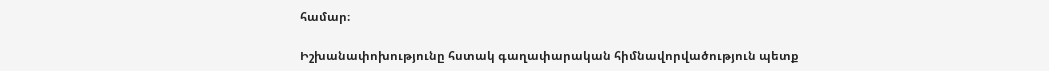համար։

Իշխանափոխությունը հստակ գաղափարական հիմնավորվածություն պետք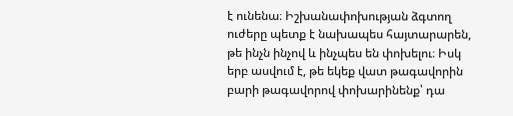է ունենա։ Իշխանափոխության ձգտող ուժերը պետք է նախապես հայտարարեն, թե ինչն ինչով և ինչպես են փոխելու։ Իսկ երբ ասվում է, թե եկեք վատ թագավորին բարի թագավորով փոխարինենք՝ դա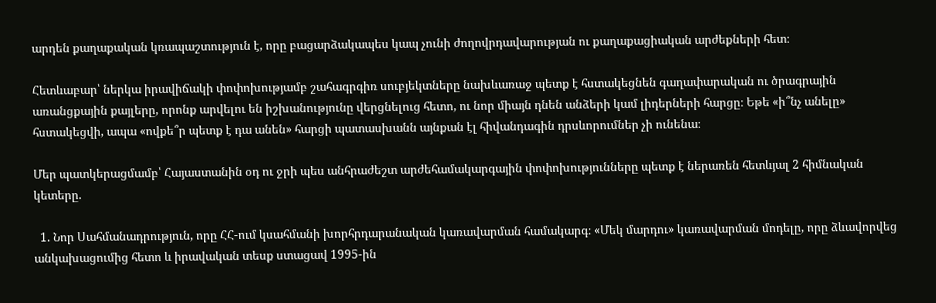արդեն քաղաքական կռապաշտություն է, որը բացարձակապես կապ չունի ժողովրդավարության ու քաղաքացիական արժեքների հետ։

Հետևաբար՝ ներկա իրավիճակի փոփոխությամբ շահագրգիռ սուբյեկտները նախևառաջ պետք է հստակեցնեն գաղափարական ու ծրագրային առանցքային քայլերը, որոնք արվելու են իշխանությունը վերցնելուց հետո, ու նոր միայն դնեն անձերի կամ լիդերների հարցը։ Եթե «ի՞նչ անելը» հստակեցվի, ապա «ովքե՞ր պետք է դա անեն» հարցի պատասխանն այնքան էլ հիվանդագին դրսևորումներ չի ունենա։

Մեր պատկերացմամբ՝ Հայաստանին օդ ու ջրի պես անհրաժեշտ արժեհամակարգային փոփոխությունները պետք է ներառեն հետևյալ 2 հիմնական կետերը.

  1. Նոր Սահմանադրություն, որը ՀՀ-ում կսահմանի խորհրդարանական կառավարման համակարգ։ «Մեկ մարդու» կառավարման մոդելը, որը ձևավորվեց անկախացումից հետո և իրավական տեսք ստացավ 1995-ին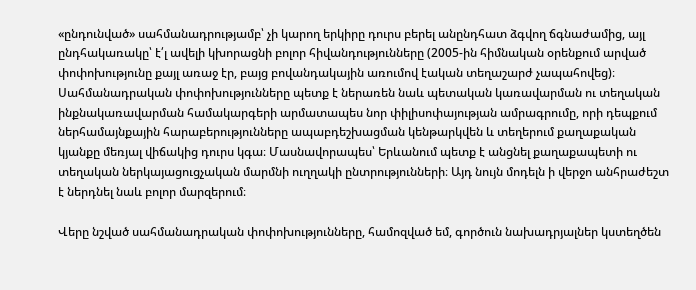«ընդունված» սահմանադրությամբ՝ չի կարող երկիրը դուրս բերել անընդհատ ձգվող ճգնաժամից, այլ ընդհակառակը՝ է՛լ ավելի կխորացնի բոլոր հիվանդությունները (2005-ին հիմնական օրենքում արված փոփոխությունը քայլ առաջ էր, բայց բովանդակային առումով էական տեղաշարժ չապահովեց)։ Սահմանադրական փոփոխությունները պետք է ներառեն նաև պետական կառավարման ու տեղական ինքնակառավարման համակարգերի արմատապես նոր փիլիսոփայության ամրագրումը, որի դեպքում ներհամայնքային հարաբերությունները ապաբդեշխացման կենթարկվեն և տեղերում քաղաքական կյանքը մեռյալ վիճակից դուրս կգա։ Մասնավորապես՝ Երևանում պետք է անցնել քաղաքապետի ու տեղական ներկայացուցչական մարմնի ուղղակի ընտրությունների։ Այդ նույն մոդելն ի վերջո անհրաժեշտ է ներդնել նաև բոլոր մարզերում։

Վերը նշված սահմանադրական փոփոխությունները, համոզված եմ, գործուն նախադրյալներ կստեղծեն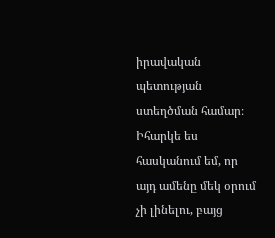իրավական պետության ստեղծման համար։ Իհարկե ես հասկանում եմ, որ այդ ամենը մեկ օրում չի լինելու, բայց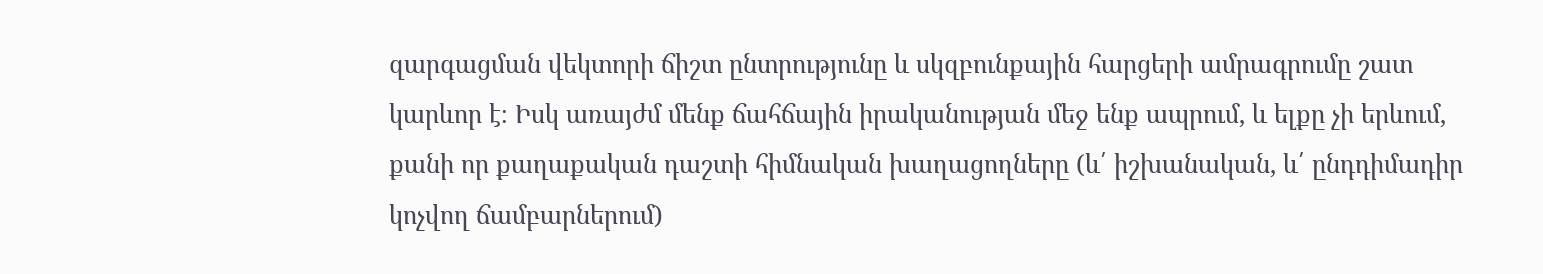զարգացման վեկտորի ճիշտ ընտրությունը և սկզբունքային հարցերի ամրագրումը շատ կարևոր է։ Իսկ առայժմ մենք ճահճային իրականության մեջ ենք ապրում, և ելքը չի երևում, քանի որ քաղաքական դաշտի հիմնական խաղացողները (և՛ իշխանական, և՛ ընդդիմադիր կոչվող ճամբարներում)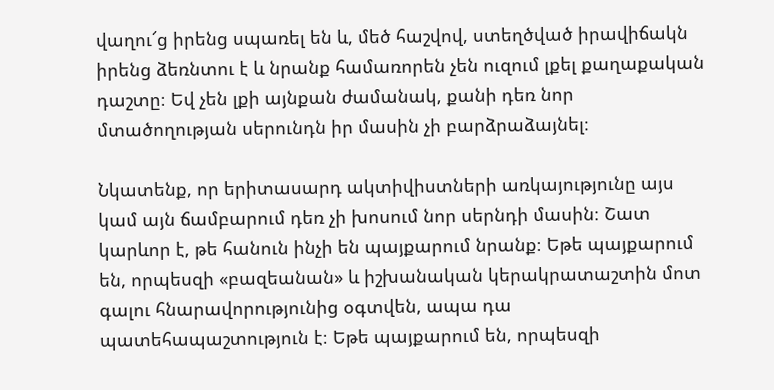վաղու՜ց իրենց սպառել են և, մեծ հաշվով, ստեղծված իրավիճակն իրենց ձեռնտու է և նրանք համառորեն չեն ուզում լքել քաղաքական դաշտը։ Եվ չեն լքի այնքան ժամանակ, քանի դեռ նոր մտածողության սերունդն իր մասին չի բարձրաձայնել։

Նկատենք, որ երիտասարդ ակտիվիստների առկայությունը այս կամ այն ճամբարում դեռ չի խոսում նոր սերնդի մասին։ Շատ կարևոր է, թե հանուն ինչի են պայքարում նրանք։ Եթե պայքարում են, որպեսզի «բազեանան» և իշխանական կերակրատաշտին մոտ գալու հնարավորությունից օգտվեն, ապա դա պատեհապաշտություն է։ Եթե պայքարում են, որպեսզի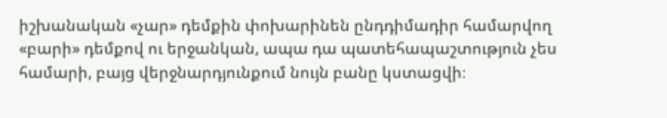իշխանական «չար» դեմքին փոխարինեն ընդդիմադիր համարվող «բարի» դեմքով ու երջանկան, ապա դա պատեհապաշտություն չես համարի, բայց վերջնարդյունքում նույն բանը կստացվի։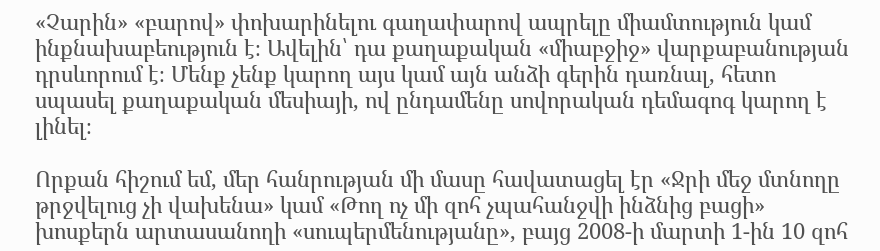«Չարին» «բարով» փոխարինելու գաղափարով ապրելը միամտություն կամ ինքնախաբեություն է։ Ավելին՝ դա քաղաքական «միաբջիջ» վարքաբանության դրսևորում է։ Մենք չենք կարող այս կամ այն անձի գերին դառնալ, հետո սպասել քաղաքական մեսիայի, ով ընդամենը սովորական դեմագոգ կարող է լինել։

Որքան հիշում եմ, մեր հանրության մի մասը հավատացել էր «Ջրի մեջ մտնողը թրջվելուց չի վախենա» կամ «Թող ոչ մի զոհ չպահանջվի ինձնից բացի» խոսքերն արտասանողի «սուպերմենությանը», բայց 2008-ի մարտի 1-ին 10 զոհ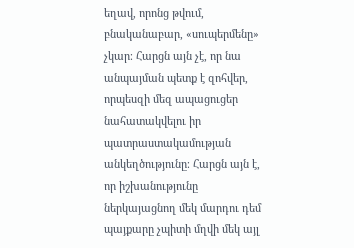եղավ, որոնց թվում, բնականաբար, «սուպերմենը» չկար։ Հարցն այն չէ, որ նա անպայման պետք է զոհվեր, որպեսզի մեզ ապացուցեր նահատակվելու իր պատրաստակամության անկեղծությունը։ Հարցն այն է, որ իշխանությունը ներկայացնող մեկ մարդու դեմ պայքարը չպիտի մղվի մեկ այլ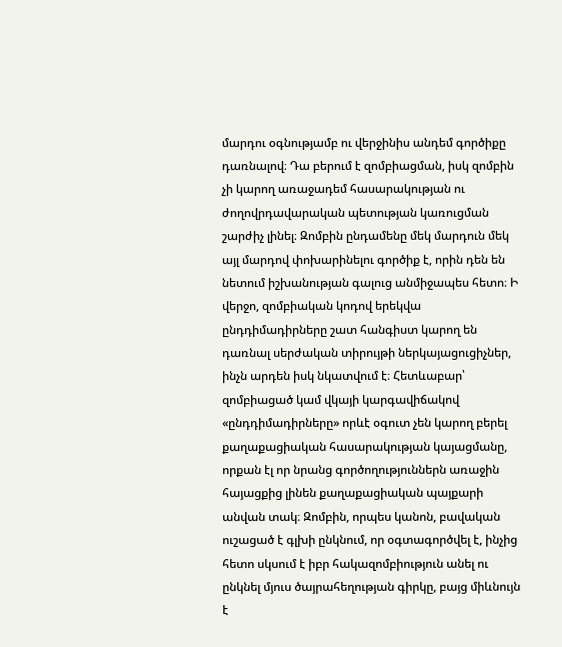մարդու օգնությամբ ու վերջինիս անդեմ գործիքը դառնալով։ Դա բերում է զոմբիացման, իսկ զոմբին չի կարող առաջադեմ հասարակության ու ժողովրդավարական պետության կառուցման շարժիչ լինել։ Զոմբին ընդամենը մեկ մարդուն մեկ այլ մարդով փոխարինելու գործիք է, որին դեն են նետում իշխանության գալուց անմիջապես հետո։ Ի վերջո, զոմբիական կոդով երեկվա ընդդիմադիրները շատ հանգիստ կարող են դառնալ սերժական տիրույթի ներկայացուցիչներ, ինչն արդեն իսկ նկատվում է։ Հետևաբար՝ զոմբիացած կամ վկայի կարգավիճակով «ընդդիմադիրները» որևէ օգուտ չեն կարող բերել քաղաքացիական հասարակության կայացմանը, որքան էլ որ նրանց գործողություններն առաջին հայացքից լինեն քաղաքացիական պայքարի անվան տակ։ Զոմբին, որպես կանոն, բավական ուշացած է գլխի ընկնում, որ օգտագործվել է, ինչից հետո սկսում է իբր հակազոմբիություն անել ու ընկնել մյուս ծայրահեղության գիրկը, բայց միևնույն է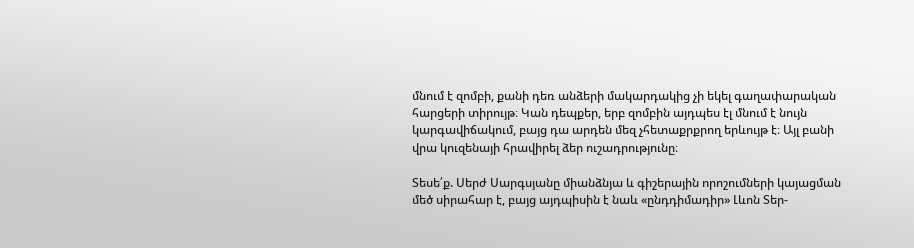մնում է զոմբի, քանի դեռ անձերի մակարդակից չի եկել գաղափարական հարցերի տիրույթ։ Կան դեպքեր, երբ զոմբին այդպես էլ մնում է նույն կարգավիճակում, բայց դա արդեն մեզ չհետաքրքրող երևույթ է։ Այլ բանի վրա կուզենայի հրավիրել ձեր ուշադրությունը։

Տեսե՛ք. Սերժ Սարգսյանը միանձնյա և գիշերային որոշումների կայացման մեծ սիրահար է, բայց այդպիսին է նաև «ընդդիմադիր» Լևոն Տեր-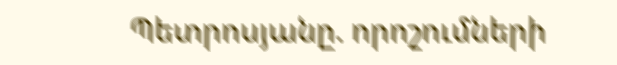Պետրոսյանը. որոշումների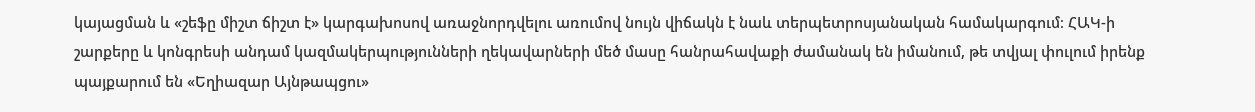կայացման և «շեֆը միշտ ճիշտ է» կարգախոսով առաջնորդվելու առումով նույն վիճակն է նաև տերպետրոսյանական համակարգում։ ՀԱԿ-ի շարքերը և կոնգրեսի անդամ կազմակերպությունների ղեկավարների մեծ մասը հանրահավաքի ժամանակ են իմանում, թե տվյալ փուլում իրենք պայքարում են «Եղիազար Այնթապցու»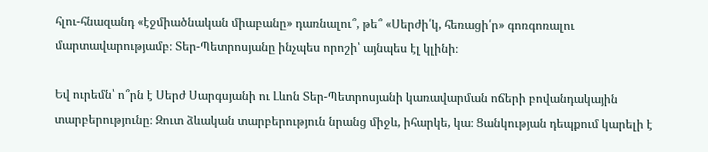հլու-հնազանդ «էջմիածնական միաբանը» դառնալու՞, թե՞ «Սերժի՛կ, հեռացի՛ր» գոռգոռալու մարտավարությամբ։ Տեր-Պետրոսյանը ինչպես որոշի՝ այնպես էլ կլինի։

Եվ ուրեմն՝ ո՞րն է Սերժ Սարգսյանի ու Լևոն Տեր-Պետրոսյանի կառավարման ոճերի բովանդակային տարբերությունը։ Զուտ ձևական տարբերություն նրանց միջև, իհարկե, կա։ Ցանկության դեպքում կարելի է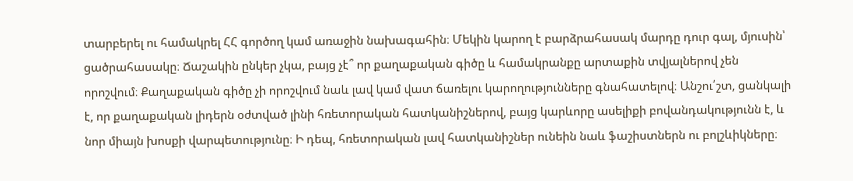տարբերել ու համակրել ՀՀ գործող կամ առաջին նախագահին։ Մեկին կարող է բարձրահասակ մարդը դուր գալ, մյուսին՝ ցածրահասակը։ Ճաշակին ընկեր չկա, բայց չէ՞ որ քաղաքական գիծը և համակրանքը արտաքին տվյալներով չեն որոշվում։ Քաղաքական գիծը չի որոշվում նաև լավ կամ վատ ճառելու կարողությունները գնահատելով։ Անշու՛շտ, ցանկալի է, որ քաղաքական լիդերն օժտված լինի հռետորական հատկանիշներով, բայց կարևորը ասելիքի բովանդակությունն է, և նոր միայն խոսքի վարպետությունը։ Ի դեպ, հռետորական լավ հատկանիշներ ունեին նաև ֆաշիստներն ու բոլշևիկները։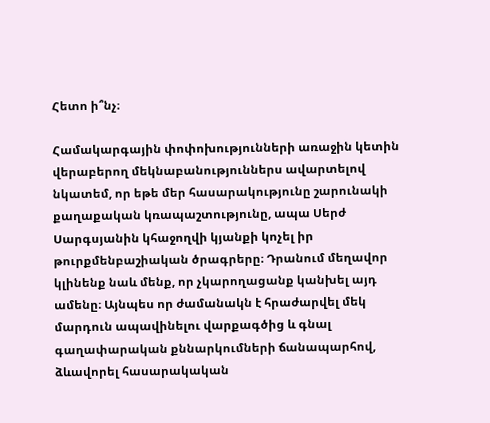Հետո ի՞նչ։

Համակարգային փոփոխությունների առաջին կետին վերաբերող մեկնաբանություններս ավարտելով նկատեմ, որ եթե մեր հասարակությունը շարունակի քաղաքական կռապաշտությունը, ապա Սերժ Սարգսյանին կհաջողվի կյանքի կոչել իր թուրքմենբաշիական ծրագրերը։ Դրանում մեղավոր կլինենք նաև մենք, որ չկարողացանք կանխել այդ ամենը։ Այնպես որ ժամանակն է հրաժարվել մեկ մարդուն ապավինելու վարքագծից և գնալ գաղափարական քննարկումների ճանապարհով, ձևավորել հասարակական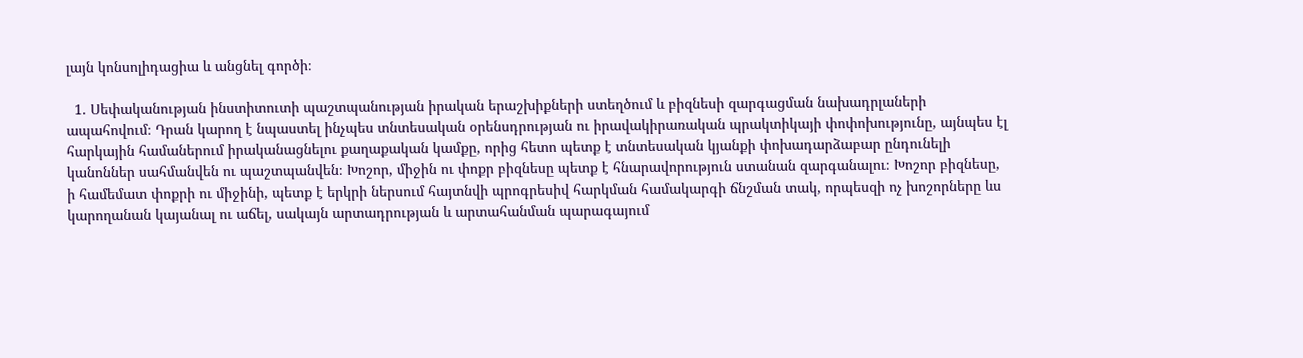լայն կոնսոլիդացիա և անցնել գործի։

  1. Սեփականության ինստիտուտի պաշտպանության իրական երաշխիքների ստեղծում և բիզնեսի զարգացման նախադրլաների ապահովում։ Դրան կարող է նպաստել ինչպես տնտեսական օրենսդրության ու իրավակիրառական պրակտիկայի փոփոխությունը, այնպես էլ հարկային համաներում իրականացնելու քաղաքական կամքը, որից հետո պետք է տնտեսական կյանքի փոխադարձաբար ընդունելի կանոններ սահմանվեն ու պաշտպանվեն։ Խոշոր, միջին ու փոքր բիզնեսը պետք է հնարավորություն ստանան զարգանալու։ Խոշոր բիզնեսը, ի համեմատ փոքրի ու միջինի, պետք է երկրի ներսում հայտնվի պրոգրեսիվ հարկման համակարգի ճնշման տակ, որպեսզի ոչ խոշորները ևս կարողանան կայանալ ու աճել, սակայն արտադրության և արտահանման պարագայում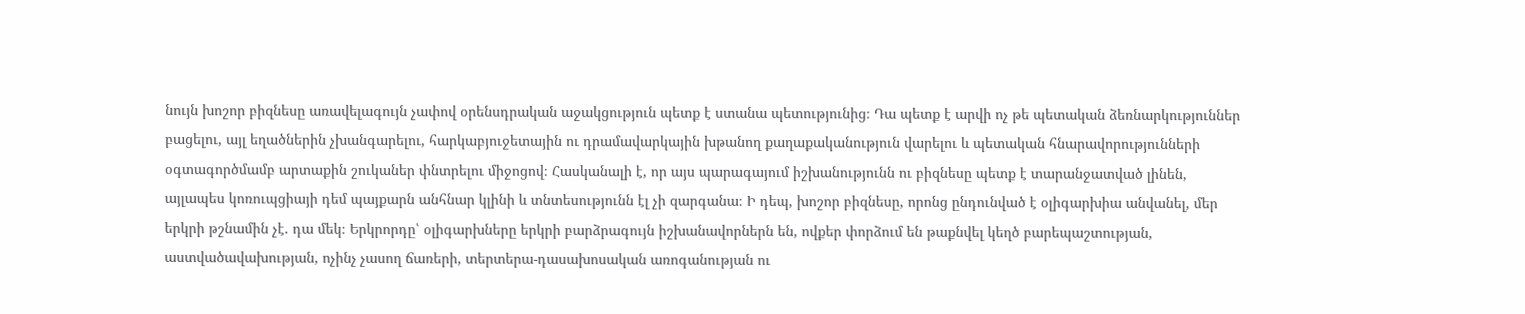նույն խոշոր բիզնեսը առավելագույն չափով օրենսդրական աջակցություն պետք է ստանա պետությունից։ Դա պետք է արվի ոչ թե պետական ձեռնարկություններ բացելու, այլ եղածներին չխանգարելու, հարկաբյուջետային ու դրամավարկային խթանող քաղաքականություն վարելու և պետական հնարավորությունների օգտագործմամբ արտաքին շուկաներ փնտրելու միջոցով։ Հասկանալի է, որ այս պարագայում իշխանությունն ու բիզնեսը պետք է տարանջատված լինեն, այլապես կոռուպցիայի դեմ պայքարն անհնար կլինի և տնտեսությունն էլ չի զարգանա։ Ի դեպ, խոշոր բիզնեսը, որոնց ընդունված է օլիգարխիա անվանել, մեր երկրի թշնամին չէ. դա մեկ։ Երկրորդը՝ օլիգարխները երկրի բարձրագույն իշխանավորներն են, ովքեր փորձում են թաքնվել կեղծ բարեպաշտության, աստվածավախության, ոչինչ չասող ճառերի, տերտերա-դասախոսական առոգանության ու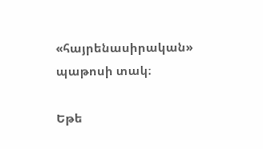«հայրենասիրական» պաթոսի տակ։

Եթե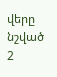վերը նշված 2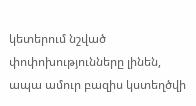կետերում նշված փոփոխությունները լինեն, ապա ամուր բազիս կստեղծվի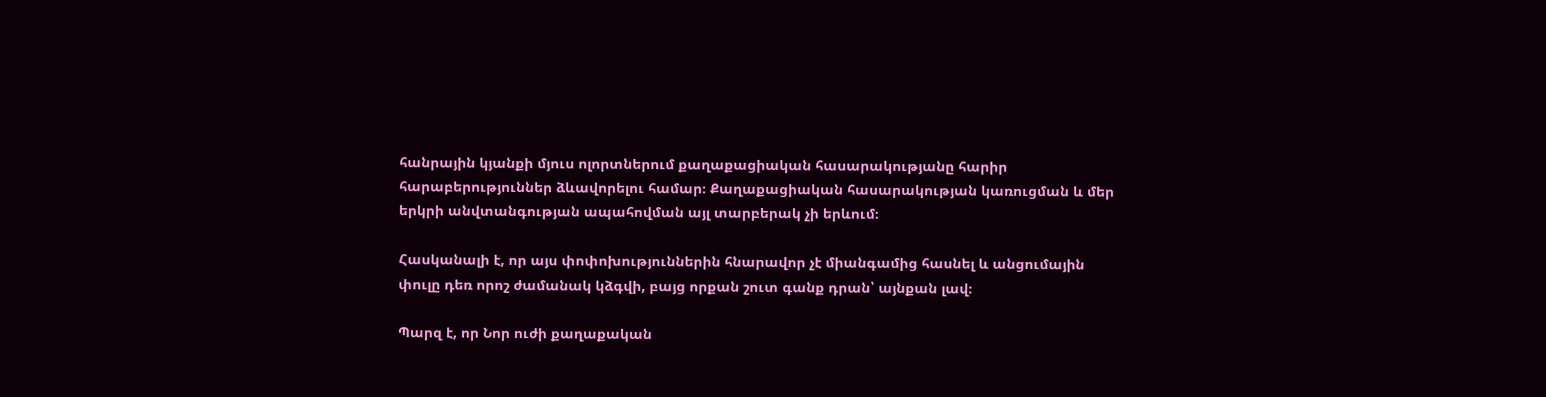հանրային կյանքի մյուս ոլորտներում քաղաքացիական հասարակությանը հարիր հարաբերություններ ձևավորելու համար։ Քաղաքացիական հասարակության կառուցման և մեր երկրի անվտանգության ապահովման այլ տարբերակ չի երևում։

Հասկանալի է, որ այս փոփոխություններին հնարավոր չէ միանգամից հասնել և անցումային փուլը դեռ որոշ ժամանակ կձգվի, բայց որքան շուտ գանք դրան՝ այնքան լավ։

Պարզ է, որ Նոր ուժի քաղաքական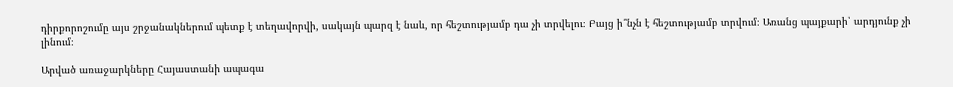դիրքորոշումը այս շրջանակներում պետք է տեղավորվի, սակայն պարզ է նաև, որ հեշտությամբ դա չի տրվելու։ Բայց ի՞նչն է հեշտությամբ տրվում։ Առանց պայքարի՝ արդյունք չի լինում։

Արված առաջարկները Հայաստանի ապագա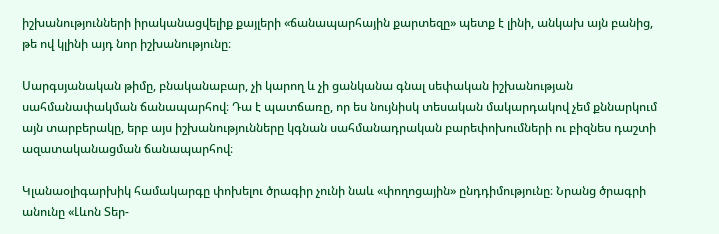իշխանությունների իրականացվելիք քայլերի «ճանապարհային քարտեզը» պետք է լինի, անկախ այն բանից, թե ով կլինի այդ նոր իշխանությունը։

Սարգսյանական թիմը, բնականաբար, չի կարող և չի ցանկանա գնալ սեփական իշխանության սահմանափակման ճանապարհով։ Դա է պատճառը, որ ես նույնիսկ տեսական մակարդակով չեմ քննարկում այն տարբերակը, երբ այս իշխանությունները կգնան սահմանադրական բարեփոխումների ու բիզնես դաշտի ազատականացման ճանապարհով։

Կլանաօլիգարխիկ համակարգը փոխելու ծրագիր չունի նաև «փողոցային» ընդդիմությունը։ Նրանց ծրագրի անունը «Լևոն Տեր-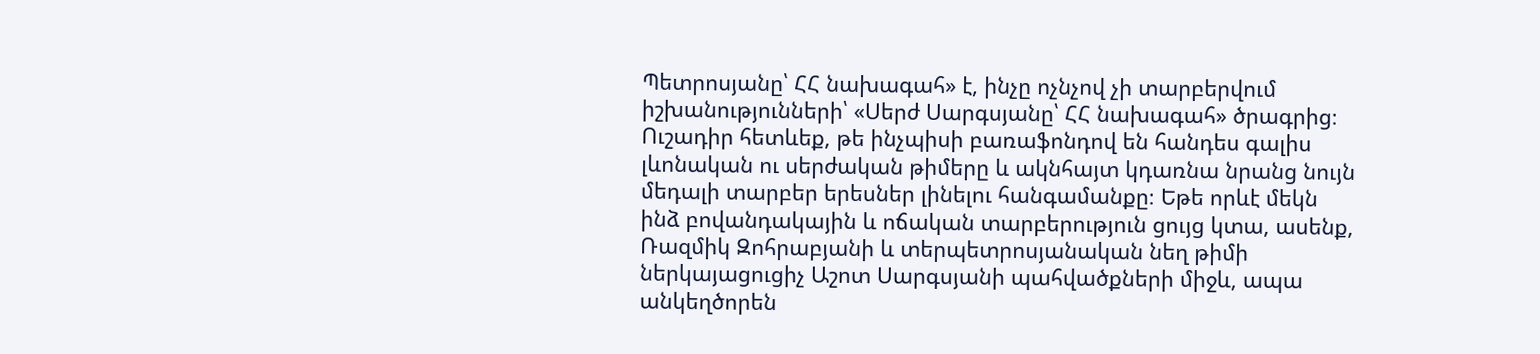Պետրոսյանը՝ ՀՀ նախագահ» է, ինչը ոչնչով չի տարբերվում իշխանությունների՝ «Սերժ Սարգսյանը՝ ՀՀ նախագահ» ծրագրից։ Ուշադիր հետևեք, թե ինչպիսի բառաֆոնդով են հանդես գալիս լևոնական ու սերժական թիմերը և ակնհայտ կդառնա նրանց նույն մեդալի տարբեր երեսներ լինելու հանգամանքը։ Եթե որևէ մեկն ինձ բովանդակային և ոճական տարբերություն ցույց կտա, ասենք, Ռազմիկ Զոհրաբյանի և տերպետրոսյանական նեղ թիմի ներկայացուցիչ Աշոտ Սարգսյանի պահվածքների միջև, ապա անկեղծորեն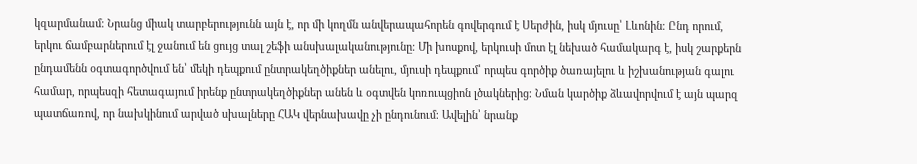կզարմանամ։ Նրանց միակ տարբերությունն այն է, որ մի կողմն անվերապահորեն գովերգում է Սերժին, իսկ մյուսը՝ Լևոնին։ Ընդ որում, երկու ճամբարներում էլ ջանում են ցույց տալ շեֆի անսխալականությունը։ Մի խոսքով, երկուսի մոտ էլ նեխած համակարգ է, իսկ շարքերն ընդամենն օգտագործվում են՝ մեկի դեպքում ընտրակեղծիքներ անելու, մյուսի դեպքում՝ որպես գործիք ծառայելու և իշխանության գալու համար, որպեսզի հետագայում իրենք ընտրակեղծիքներ անեն և օգտվեն կոռուպցիոն լծակներից։ Նման կարծիք ձևավորվում է այն պարզ պատճառով, որ նախկինում արված սխալները ՀԱԿ վերնախավը չի ընդունում։ Ավելին՝ նրանք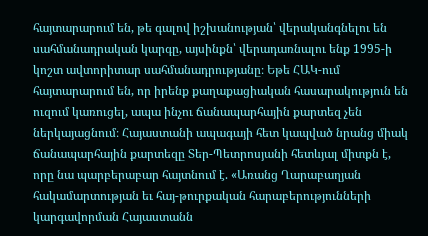հայտարարում են, թե գալով իշխանության՝ վերականգնելու են սահմանադրական կարգը, այսինքն՝ վերադառնալու ենք 1995-ի կոշտ ավտորիտար սահմանադրությանը։ Եթե ՀԱԿ-ում հայտարարում են, որ իրենք քաղաքացիական հասարակություն են ուզում կառուցել, ապա ինչու ճանապարհային քարտեզ չեն ներկայացնում։ Հայաստանի ապագայի հետ կապված նրանց միակ ճանապարհային քարտեզը Տեր-Պետրոսյանի հետևյալ միտքն է, որը նա պարբերաբար հայտնում է. «Առանց Ղարաբաղյան հակամարտության եւ հայ-թուրքական հարաբերությունների կարգավորման Հայաստանն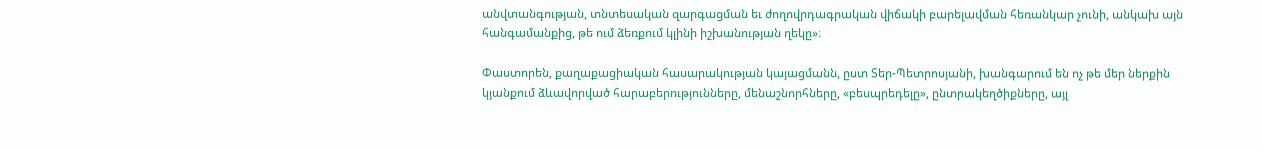անվտանգության, տնտեսական զարգացման եւ ժողովրդագրական վիճակի բարելավման հեռանկար չունի, անկախ այն հանգամանքից, թե ում ձեռքում կլինի իշխանության ղեկը»։

Փաստորեն, քաղաքացիական հասարակության կայացմանն, ըստ Տեր-Պետրոսյանի, խանգարում են ոչ թե մեր ներքին կյանքում ձևավորված հարաբերությունները, մենաշնորհները, «բեսպրեդելը», ընտրակեղծիքները, այլ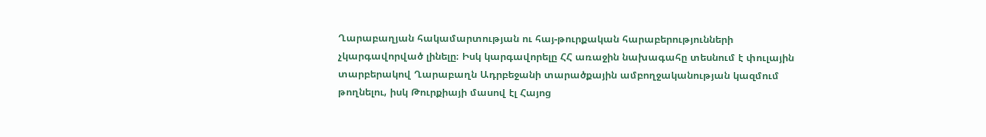Ղարաբաղյան հակամարտության ու հայ-թուրքական հարաբերությունների չկարգավորված լինելը։ Իսկ կարգավորելը ՀՀ առաջին նախագահը տեսնում է փուլային տարբերակով Ղարաբաղն Ադրբեջանի տարածքային ամբողջականության կազմում թողնելու, իսկ Թուրքիայի մասով էլ Հայոց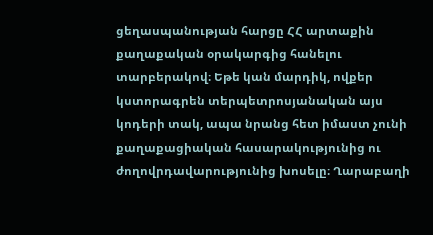ցեղասպանության հարցը ՀՀ արտաքին քաղաքական օրակարգից հանելու տարբերակով։ Եթե կան մարդիկ, ովքեր կստորագրեն տերպետրոսյանական այս կոդերի տակ, ապա նրանց հետ իմաստ չունի քաղաքացիական հասարակությունից ու ժողովրդավարությունից խոսելը։ Ղարաբաղի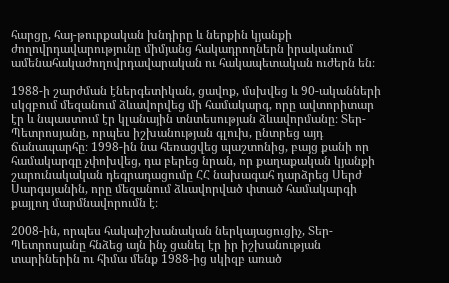հարցը, հայ-թուրքական խնդիրը և ներքին կյանքի ժողովրդավարությունը միմյանց հակադրողներն իրականում ամենահակաժողովրդավարական ու հակապետական ուժերն են։

1988-ի շարժման էներգետիկան, ցավոք, մսխվեց և 90-ականների սկզբում մեզանում ձևավորվեց մի համակարգ, որը ավտորիտար էր և նպաստում էր կլանային տնտեսության ձևավորմանը։ Տեր-Պետրոսյանը, որպես իշխանության գլուխ, ընտրեց այդ ճանապարհը։ 1998-ին նա հեռացվեց պաշտոնից, բայց քանի որ համակարգը չփոխվեց, դա բերեց նրան, որ քաղաքական կյանքի շարունակական դեգրադացումը ՀՀ նախագահ դարձրեց Սերժ Սարգսյանին, որը մեզանում ձևավորված փտած համակարգի քայլող մարմնավորումն է։

2008-ին, որպես հակաիշխանական ներկայացուցիչ, Տեր-Պետրոսյանը հնձեց այն ինչ ցանել էր իր իշխանության տարիներին ու հիմա մենք 1988-ից սկիզբ առած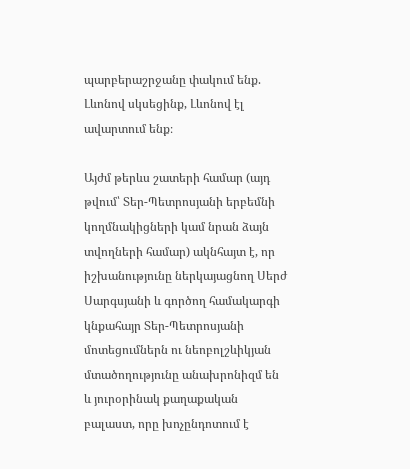պարբերաշրջանը փակում ենք. Լևոնով սկսեցինք, Լևոնով էլ ավարտում ենք։

Այժմ թերևս շատերի համար (այդ թվում՝ Տեր-Պետրոսյանի երբեմնի կողմնակիցների կամ նրան ձայն տվողների համար) ակնհայտ է, որ իշխանությունը ներկայացնող Սերժ Սարգսյանի և գործող համակարգի կնքահայր Տեր-Պետրոսյանի մոտեցումներն ու նեոբոլշևիկյան մտածողությունը անախրոնիզմ են և յուրօրինակ քաղաքական բալաստ, որը խոչընդոտում է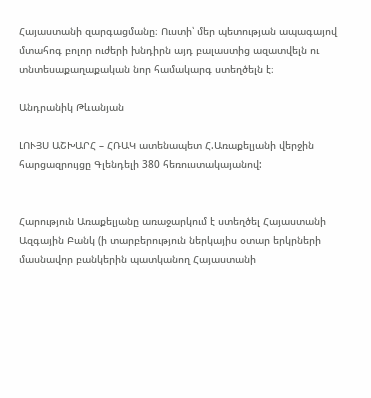Հայաստանի զարգացմանը։ Ուստի՝ մեր պետության ապագայով մտահոգ բոլոր ուժերի խնդիրն այդ բալաստից ազատվելն ու տնտեսաքաղաքական նոր համակարգ ստեղծելն է։

Անդրանիկ Թևանյան

ԼՈՒՅՍ ԱՇԽԱՐՀ – ՀՌԱԿ ատենապետ Հ.Առաքելյանի վերջին հարցազրույցը Գլենդելի 380 հեռուստակայանով:


Հարություն Առաքելյանը առաջարկում է ստեղծել Հայաստանի Ազգային Բանկ (ի տարբերություն ներկայիս օտար երկրների մասնավոր բանկերին պատկանող Հայաստանի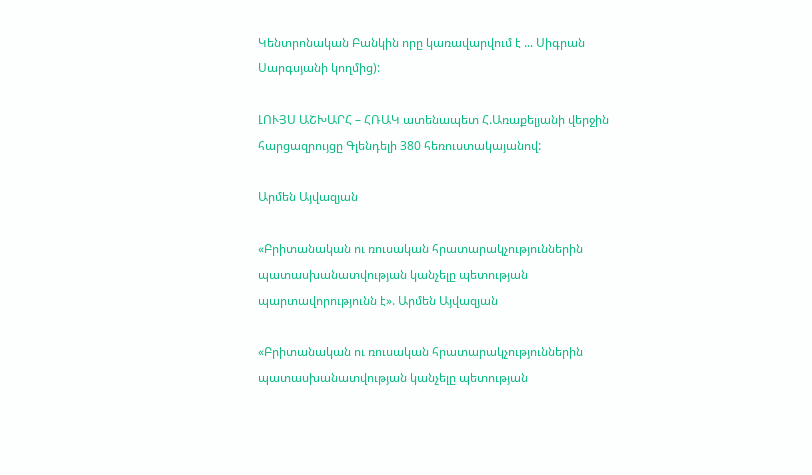Կենտրոնական Բանկին որը կառավարվում է ... Սիգրան Սարգսյանի կողմից):

ԼՈՒՅՍ ԱՇԽԱՐՀ – ՀՌԱԿ ատենապետ Հ.Առաքելյանի վերջին հարցազրույցը Գլենդելի 380 հեռուստակայանով:

Արմեն Այվազյան

«Բրիտանական ու ռուսական հրատարակչություններին պատասխանատվության կանչելը պետության պարտավորությունն է». Արմեն Այվազյան

«Բրիտանական ու ռուսական հրատարակչություններին պատասխանատվության կանչելը պետության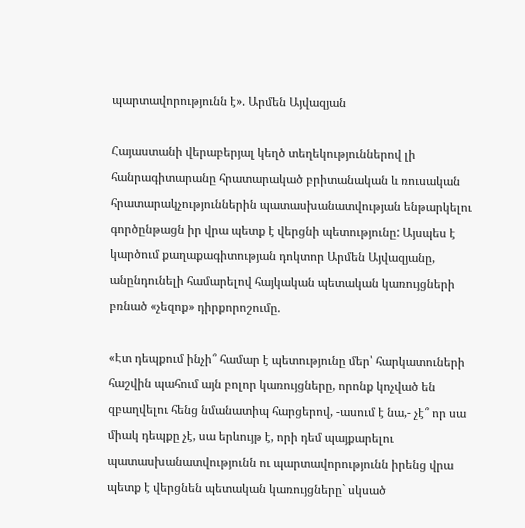պարտավորությունն է». Արմեն Այվազյան

Հայաստանի վերաբերյալ կեղծ տեղեկություններով լի հանրագիտարանը հրատարակած բրիտանական և ռուսական հրատարակչություններին պատասխանատվության ենթարկելու գործընթացն իր վրա պետք է վերցնի պետությունը: Այսպես է կարծում քաղաքագիտության դոկտոր Արմեն Այվազյանը, անընդունելի համարելով հայկական պետական կառույցների բռնած «չեզոք» դիրքորոշումը.

«Էտ դեպքում ինչի՞ համար է պետությունը մեր՝ հարկատուների հաշվին պահում այն բոլոր կառույցները, որոնք կոչված են զբաղվելու հենց նմանատիպ հարցերով, -ասում է նա,- չէ՞ որ սա միակ դեպքը չէ, սա երևույթ է, որի դեմ պայքարելու պատասխանատվությունն ու պարտավորությունն իրենց վրա պետք է վերցնեն պետական կառույցները` սկսած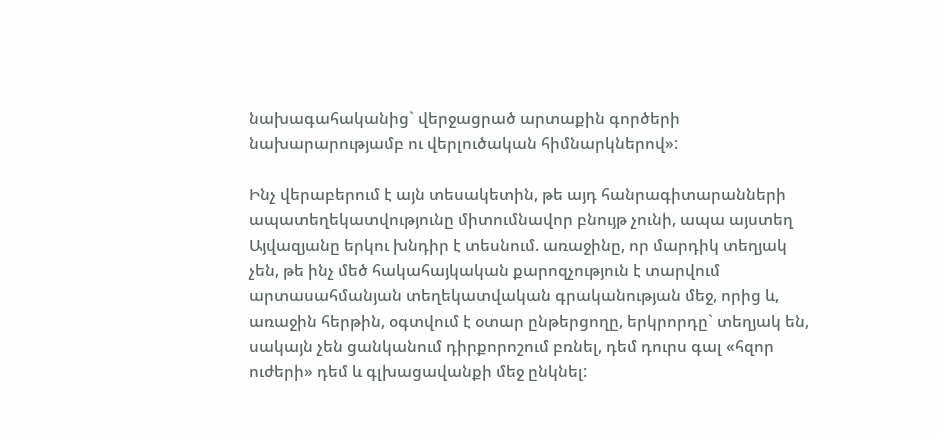նախագահականից` վերջացրած արտաքին գործերի նախարարությամբ ու վերլուծական հիմնարկներով»:

Ինչ վերաբերում է այն տեսակետին, թե այդ հանրագիտարանների ապատեղեկատվությունը միտումնավոր բնույթ չունի, ապա այստեղ Այվազյանը երկու խնդիր է տեսնում. առաջինը, որ մարդիկ տեղյակ չեն, թե ինչ մեծ հակահայկական քարոզչություն է տարվում արտասահմանյան տեղեկատվական գրականության մեջ, որից և, առաջին հերթին, օգտվում է օտար ընթերցողը, երկրորդը` տեղյակ են, սակայն չեն ցանկանում դիրքորոշում բռնել, դեմ դուրս գալ «հզոր ուժերի» դեմ և գլխացավանքի մեջ ընկնել: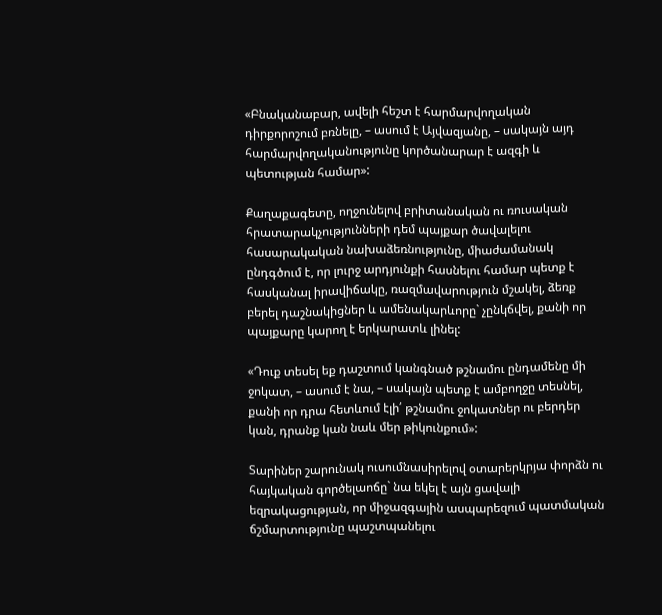«Բնականաբար, ավելի հեշտ է հարմարվողական դիրքորոշում բռնելը, – ասում է Այվազյանը, – սակայն այդ հարմարվողականությունը կործանարար է ազգի և պետության համար»:

Քաղաքագետը, ողջունելով բրիտանական ու ռուսական հրատարակչությունների դեմ պայքար ծավալելու հասարակական նախաձեռնությունը, միաժամանակ ընդգծում է, որ լուրջ արդյունքի հասնելու համար պետք է հասկանալ իրավիճակը, ռազմավարություն մշակել, ձեռք բերել դաշնակիցներ և ամենակարևորը` չընկճվել, քանի որ պայքարը կարող է երկարատև լինել:

«Դուք տեսել եք դաշտում կանգնած թշնամու ընդամենը մի ջոկատ, – ասում է նա, – սակայն պետք է ամբողջը տեսնել, քանի որ դրա հետևում էլի՛ թշնամու ջոկատներ ու բերդեր կան, դրանք կան նաև մեր թիկունքում»:

Տարիներ շարունակ ուսումնասիրելով օտարերկրյա փորձն ու հայկական գործելաոճը` նա եկել է այն ցավալի եզրակացության, որ միջազգային ասպարեզում պատմական ճշմարտությունը պաշտպանելու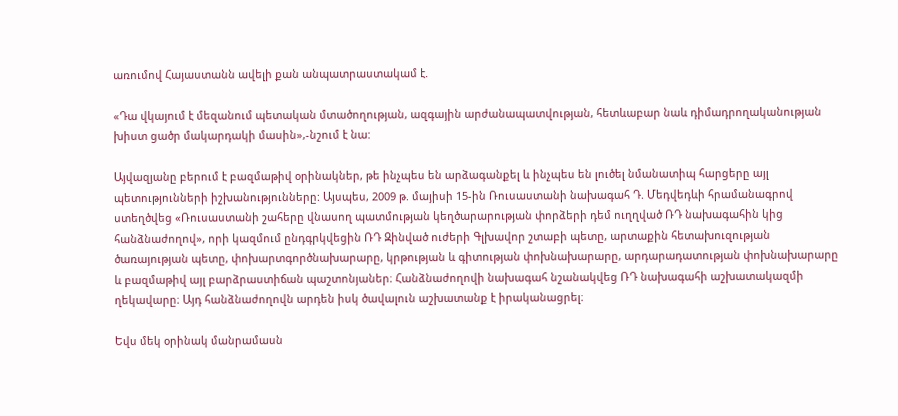առումով Հայաստանն ավելի քան անպատրաստակամ է.

«Դա վկայում է մեզանում պետական մտածողության, ազգային արժանապատվության, հետևաբար նաև դիմադրողականության խիստ ցածր մակարդակի մասին»,-նշում է նա:

Այվազյանը բերում է բազմաթիվ օրինակներ, թե ինչպես են արձագանքել և ինչպես են լուծել նմանատիպ հարցերը այլ պետությունների իշխանությունները: Այսպես, 2009 թ. մայիսի 15-ին Ռուսաստանի նախագահ Դ. Մեդվեդևի հրամանագրով ստեղծվեց «Ռուսաստանի շահերը վնասող պատմության կեղծարարության փորձերի դեմ ուղղված ՌԴ նախագահին կից հանձնաժողով», որի կազմում ընդգրկվեցին ՌԴ Զինված ուժերի Գլխավոր շտաբի պետը, արտաքին հետախուզության ծառայության պետը, փոխարտգործնախարարը, կրթության և գիտության փոխնախարարը, արդարադատության փոխնախարարը և բազմաթիվ այլ բարձրաստիճան պաշտոնյաներ։ Հանձնաժողովի նախագահ նշանակվեց ՌԴ նախագահի աշխատակազմի ղեկավարը։ Այդ հանձնաժողովն արդեն իսկ ծավալուն աշխատանք է իրականացրել։

Եվս մեկ օրինակ մանրամասն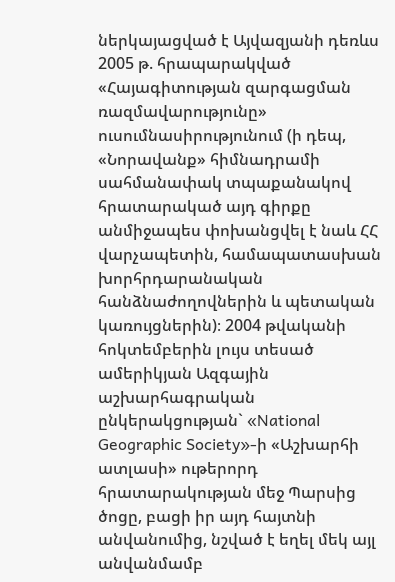ներկայացված է Այվազյանի դեռևս 2005 թ. հրապարակված «Հայագիտության զարգացման ռազմավարությունը» ուսումնասիրությունում (ի դեպ, «Նորավանք» հիմնադրամի սահմանափակ տպաքանակով հրատարակած այդ գիրքը անմիջապես փոխանցվել է նաև ՀՀ վարչապետին, համապատասխան խորհրդարանական հանձնաժողովներին և պետական կառույցներին)։ 2004 թվականի հոկտեմբերին լույս տեսած ամերիկյան Ազգային աշխարհագրական ընկերակցության` «National Geographic Society»-ի «Աշխարհի ատլասի» ութերորդ հրատարակության մեջ Պարսից ծոցը, բացի իր այդ հայտնի անվանումից, նշված է եղել մեկ այլ անվանմամբ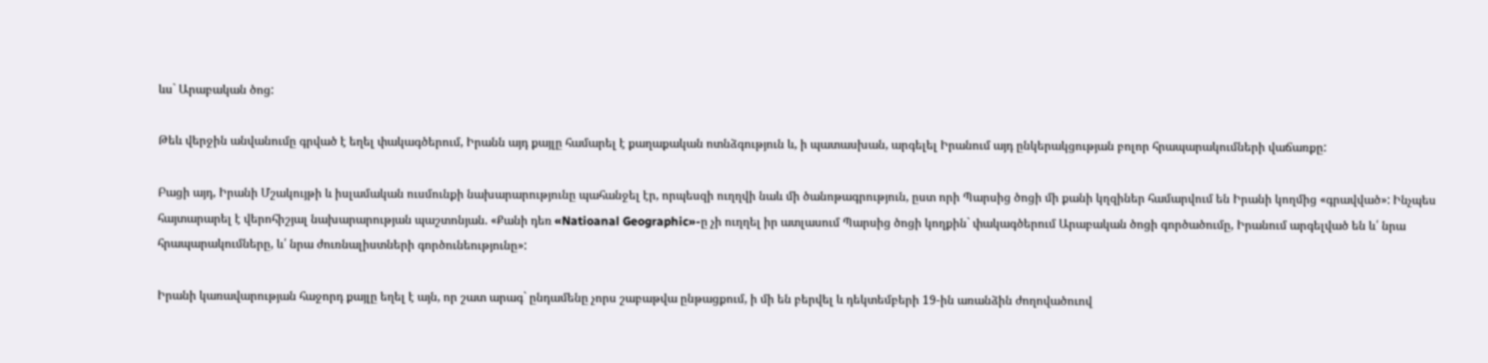ևս` Արաբական ծոց:

Թեև վերջին անվանումը գրված է եղել փակագծերում, Իրանն այդ քայլը համարել է քաղաքական ոտնձգություն և, ի պատասխան, արգելել Իրանում այդ ընկերակցության բոլոր հրապարակումների վաճառքը:

Բացի այդ, Իրանի Մշակույթի և իսլամական ուսմունքի նախարարությունը պահանջել էր, որպեսզի ուղղվի նաև մի ծանոթագրություն, ըստ որի Պարսից ծոցի մի քանի կղզիներ համարվում են Իրանի կողմից «գրավված»: Ինչպես հայտարարել է վերոհիշյալ նախարարության պաշտոնյան. «Քանի դեռ «Natioanal Geographic»-ը չի ուղղել իր ատլասում Պարսից ծոցի կողքին` փակագծերում Արաբական ծոցի գործածումը, Իրանում արգելված են և՛ նրա հրապարակումները, և՛ նրա ժուռնալիստների գործունեությունը»:

Իրանի կառավարության հաջորդ քայլը եղել է այն, որ շատ արագ` ընդամենը չորս շաբաթվա ընթացքում, ի մի են բերվել և դեկտեմբերի 19-ին առանձին ժողովածուով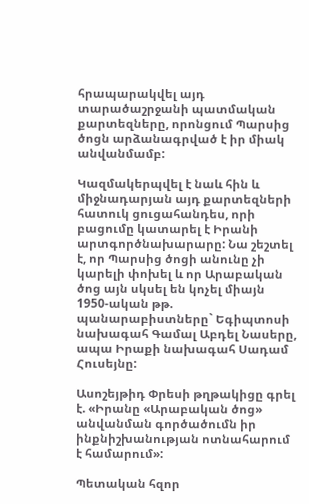հրապարակվել այդ տարածաշրջանի պատմական քարտեզները, որոնցում Պարսից ծոցն արձանագրված է իր միակ անվանմամբ:

Կազմակերպվել է նաև հին և միջնադարյան այդ քարտեզների հատուկ ցուցահանդես, որի բացումը կատարել է Իրանի արտգործնախարարը: Նա շեշտել է, որ Պարսից ծոցի անունը չի կարելի փոխել և որ Արաբական ծոց այն սկսել են կոչել միայն 1950-ական թթ. պանարաբիստները` Եգիպտոսի նախագահ Գամալ Աբդել Նասերը, ապա Իրաքի նախագահ Սադամ Հուսեյնը:

Ասոշեյթիդ Փրեսի թղթակիցը գրել է. «Իրանը «Արաբական ծոց» անվանման գործածումն իր ինքնիշխանության ոտնահարում է համարում»:

Պետական հզոր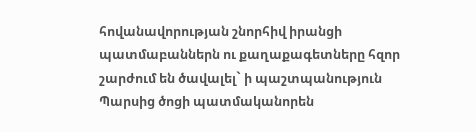հովանավորության շնորհիվ իրանցի պատմաբաններն ու քաղաքագետները հզոր շարժում են ծավալել` ի պաշտպանություն Պարսից ծոցի պատմականորեն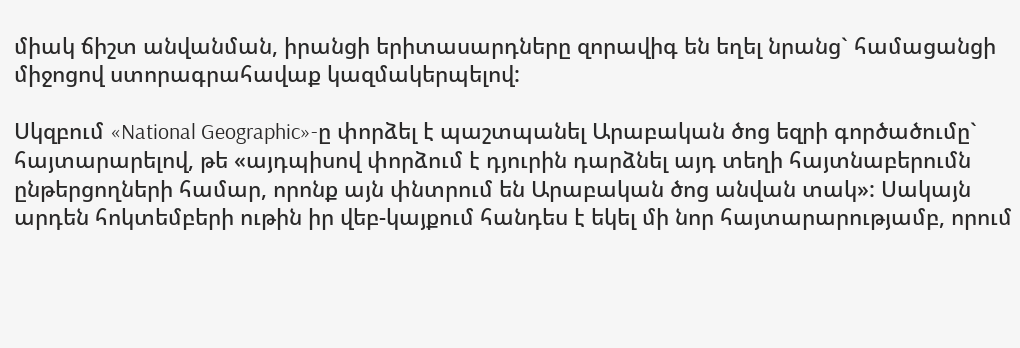միակ ճիշտ անվանման, իրանցի երիտասարդները զորավիգ են եղել նրանց` համացանցի միջոցով ստորագրահավաք կազմակերպելով:

Սկզբում «National Geographic»-ը փորձել է պաշտպանել Արաբական ծոց եզրի գործածումը` հայտարարելով, թե «այդպիսով փորձում է դյուրին դարձնել այդ տեղի հայտնաբերումն ընթերցողների համար, որոնք այն փնտրում են Արաբական ծոց անվան տակ»: Սակայն արդեն հոկտեմբերի ութին իր վեբ-կայքում հանդես է եկել մի նոր հայտարարությամբ, որում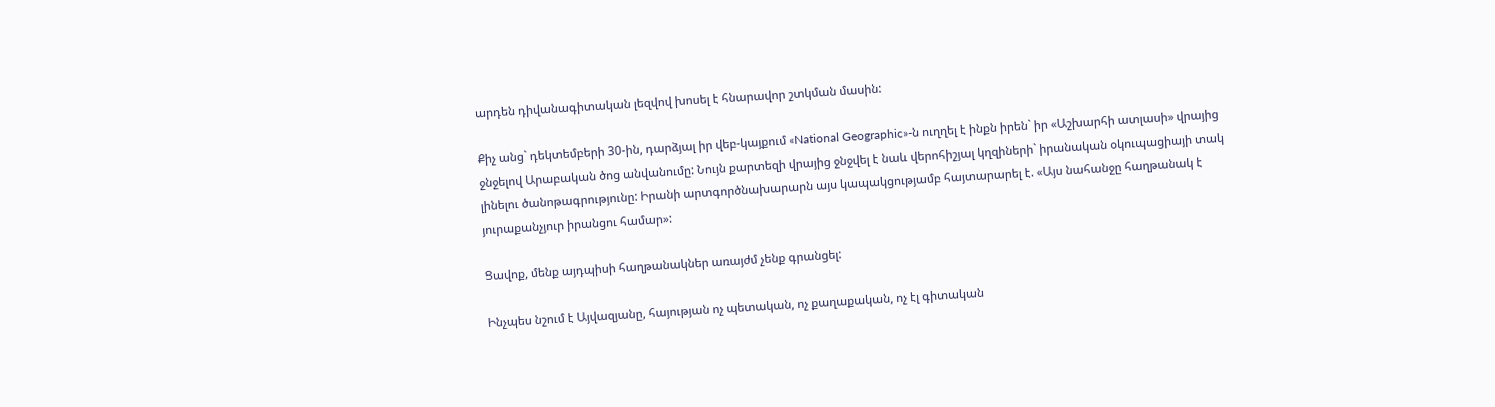արդեն դիվանագիտական լեզվով խոսել է հնարավոր շտկման մասին:

Քիչ անց` դեկտեմբերի 30-ին, դարձյալ իր վեբ-կայքում «National Geographic»-ն ուղղել է ինքն իրեն` իր «Աշխարհի ատլասի» վրայից ջնջելով Արաբական ծոց անվանումը: Նույն քարտեզի վրայից ջնջվել է նաև վերոհիշյալ կղզիների` իրանական օկուպացիայի տակ լինելու ծանոթագրությունը: Իրանի արտգործնախարարն այս կապակցությամբ հայտարարել է. «Այս նահանջը հաղթանակ է յուրաքանչյուր իրանցու համար»:

Ցավոք, մենք այդպիսի հաղթանակներ առայժմ չենք գրանցել:

Ինչպես նշում է Այվազյանը, հայության ոչ պետական, ոչ քաղաքական, ոչ էլ գիտական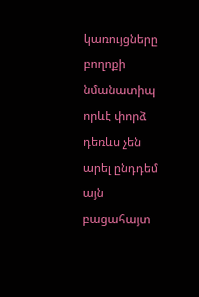կառույցները բողոքի նմանատիպ որևէ փորձ դեռևս չեն արել ընդդեմ այն բացահայտ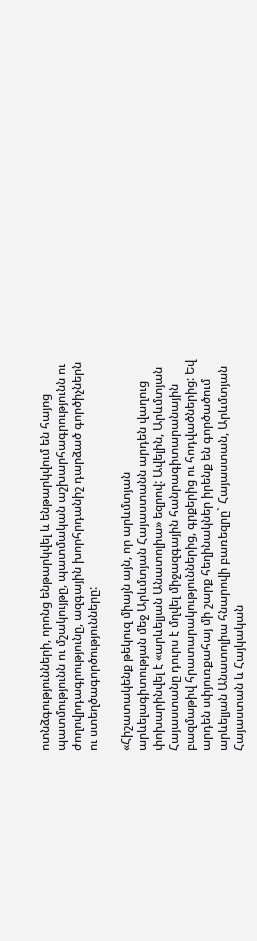ոտնձգությունների, որոնց ենթարկվել և ենթարկվում են հայոց պատմությունն ու մշակույթը, պատմական աշխարհագրությունն ու ժողովրդագրությունը, ազգային խորհրդանիշ դարձած գործիչներն ու ստեղծագործությունները:

«Հիշատակենք թեկուզ միայն այն, որ արևմտյան արևելագիտության մեջ Արևմտյան Հայաստանն արդեն վաղուց փոխարինվել է «արևելյան Անատոլիա» եզրով: Ավելին, Արևմտյան Հայաստանը դուրս է մղվել միջազգային հանրագիտարանային բազմաթիվ հրատարակություններից, գրքերից ու հոդվածներից: Եվ արդեն սփյուռքահայ մի շարք հեղինակներ իրենք են գործածում արևելյան Անատոլիա հնարովի բառեզրը` Հայաստան, Արևմտյան Հայաստան և Հայկական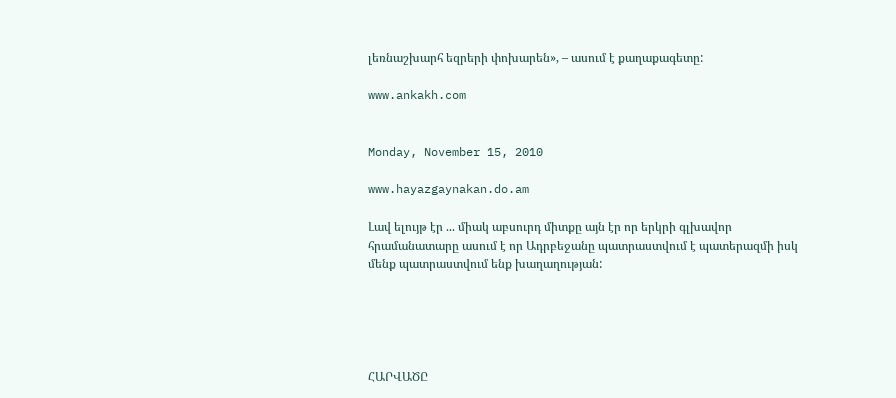լեռնաշխարհ եզրերի փոխարեն», – ասում է քաղաքագետը:

www.ankakh.com


Monday, November 15, 2010

www.hayazgaynakan.do.am

Լավ ելույթ էր ... միակ աբսուրդ միտքը այն էր որ երկրի գլխավոր հրամանատարը ասում է որ Ադրբեջանը պատրաստվում է պատերազմի իսկ մենք պատրաստվում ենք խաղաղության:





ՀԱՐՎԱԾԸ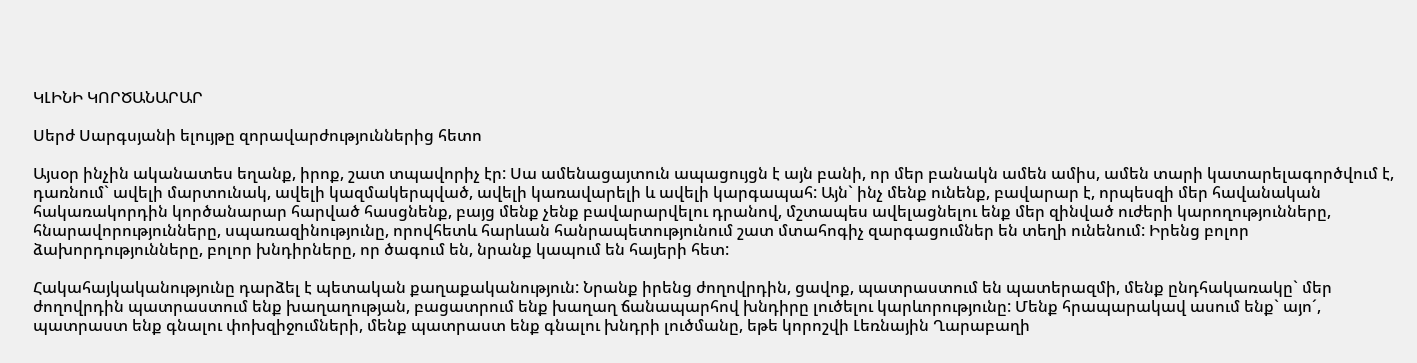ԿԼԻՆԻ ԿՈՐԾԱՆԱՐԱՐ

Սերժ Սարգսյանի ելույթը զորավարժություններից հետո

Այսօր ինչին ականատես եղանք, իրոք, շատ տպավորիչ էր: Սա ամենացայտուն ապացույցն է այն բանի, որ մեր բանակն ամեն ամիս, ամեն տարի կատարելագործվում է, դառնում` ավելի մարտունակ, ավելի կազմակերպված, ավելի կառավարելի և ավելի կարգապահ: Այն` ինչ մենք ունենք, բավարար է, որպեսզի մեր հավանական հակառակորդին կործանարար հարված հասցնենք, բայց մենք չենք բավարարվելու դրանով, մշտապես ավելացնելու ենք մեր զինված ուժերի կարողությունները, հնարավորությունները, սպառազինությունը, որովհետև հարևան հանրապետությունում շատ մտահոգիչ զարգացումներ են տեղի ունենում: Իրենց բոլոր ձախորդությունները, բոլոր խնդիրները, որ ծագում են, նրանք կապում են հայերի հետ:

Հակահայկականությունը դարձել է պետական քաղաքականություն: Նրանք իրենց ժողովրդին, ցավոք, պատրաստում են պատերազմի, մենք ընդհակառակը` մեր ժողովրդին պատրաստում ենք խաղաղության, բացատրում ենք խաղաղ ճանապարհով խնդիրը լուծելու կարևորությունը: Մենք հրապարակավ ասում ենք` այո´, պատրաստ ենք գնալու փոխզիջումների, մենք պատրաստ ենք գնալու խնդրի լուծմանը, եթե կորոշվի Լեռնային Ղարաբաղի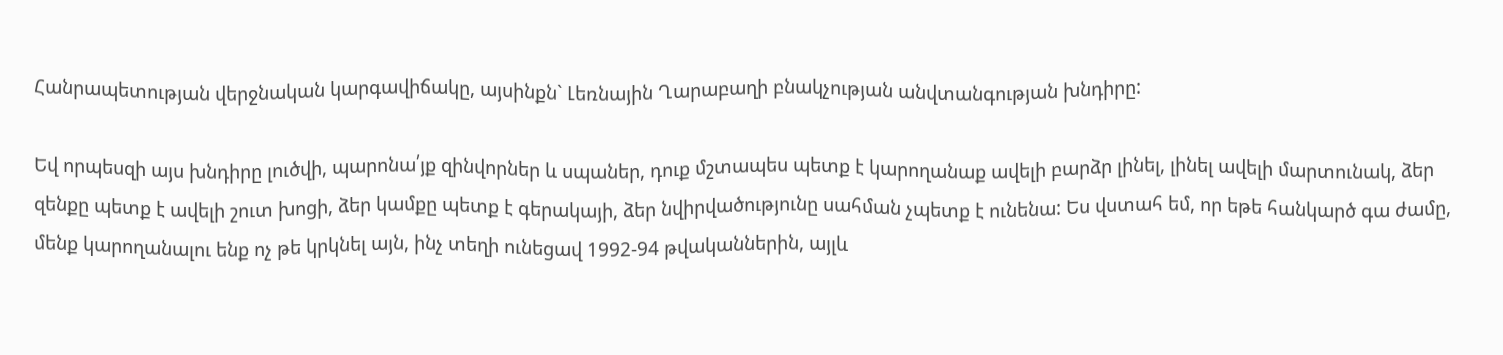Հանրապետության վերջնական կարգավիճակը, այսինքն` Լեռնային Ղարաբաղի բնակչության անվտանգության խնդիրը:

Եվ որպեսզի այս խնդիրը լուծվի, պարոնա՛յք զինվորներ և սպաներ, դուք մշտապես պետք է կարողանաք ավելի բարձր լինել, լինել ավելի մարտունակ, ձեր զենքը պետք է ավելի շուտ խոցի, ձեր կամքը պետք է գերակայի, ձեր նվիրվածությունը սահման չպետք է ունենա: Ես վստահ եմ, որ եթե հանկարծ գա ժամը, մենք կարողանալու ենք ոչ թե կրկնել այն, ինչ տեղի ունեցավ 1992-94 թվականներին, այլև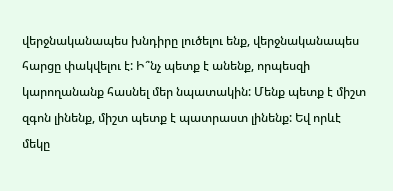վերջնականապես խնդիրը լուծելու ենք, վերջնականապես հարցը փակվելու է: Ի՞նչ պետք է անենք, որպեսզի կարողանանք հասնել մեր նպատակին: Մենք պետք է միշտ զգոն լինենք, միշտ պետք է պատրաստ լինենք: Եվ որևէ մեկը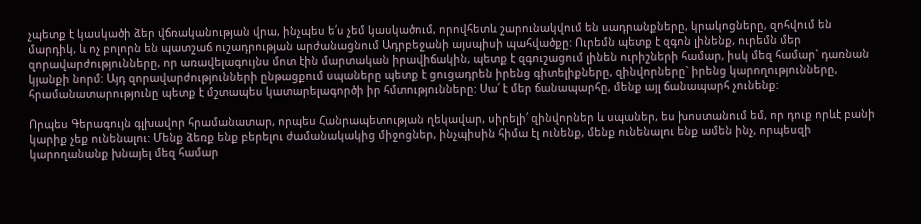չպետք է կասկածի ձեր վճռականության վրա, ինչպես ե՛ս չեմ կասկածում, որովհետև շարունակվում են սադրանքները, կրակոցները, զոհվում են մարդիկ, և ոչ բոլորն են պատշաճ ուշադրության արժանացնում Ադրբեջանի այսպիսի պահվածքը: Ուրեմն պետք է զգոն լինենք, ուրեմն մեր զորավարժությունները, որ առավելագույնս մոտ էին մարտական իրավիճակին, պետք է զգուշացում լինեն ուրիշների համար, իսկ մեզ համար` դառնան կյանքի նորմ: Այդ զորավարժությունների ընթացքում սպաները պետք է ցուցադրեն իրենց գիտելիքները, զինվորները` իրենց կարողությունները, հրամանատարությունը պետք է մշտապես կատարելագործի իր հմտությունները: Սա՛ է մեր ճանապարհը, մենք այլ ճանապարհ չունենք:

Որպես Գերագույն գլխավոր հրամանատար, որպես Հանրապետության ղեկավար, սիրելի՛ զինվորներ և սպաներ, ես խոստանում եմ, որ դուք որևէ բանի կարիք չեք ունենալու: Մենք ձեռք ենք բերելու ժամանակակից միջոցներ, ինչպիսին հիմա էլ ունենք, մենք ունենալու ենք ամեն ինչ, որպեսզի կարողանանք խնայել մեզ համար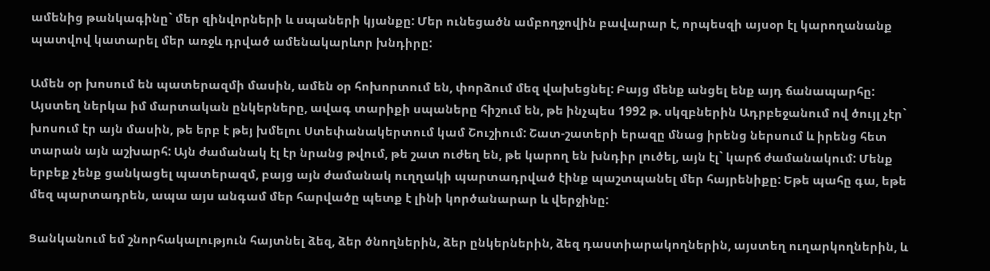ամենից թանկագինը` մեր զինվորների և սպաների կյանքը: Մեր ունեցածն ամբողջովին բավարար է, որպեսզի այսօր էլ կարողանանք պատվով կատարել մեր առջև դրված ամենակարևոր խնդիրը:

Ամեն օր խոսում են պատերազմի մասին, ամեն օր հոխորտում են, փորձում մեզ վախեցնել: Բայց մենք անցել ենք այդ ճանապարհը: Այստեղ ներկա իմ մարտական ընկերները, ավագ տարիքի սպաները հիշում են, թե ինչպես 1992 թ. սկզբներին Ադրբեջանում ով ծույլ չէր` խոսում էր այն մասին, թե երբ է թեյ խմելու Ստեփանակերտում կամ Շուշիում: Շատ-շատերի երազը մնաց իրենց ներսում և իրենց հետ տարան այն աշխարհ: Այն ժամանակ էլ էր նրանց թվում, թե շատ ուժեղ են, թե կարող են խնդիր լուծել, այն էլ` կարճ ժամանակում: Մենք երբեք չենք ցանկացել պատերազմ, բայց այն ժամանակ ուղղակի պարտադրված էինք պաշտպանել մեր հայրենիքը: Եթե պահը գա, եթե մեզ պարտադրեն, ապա այս անգամ մեր հարվածը պետք է լինի կործանարար և վերջինը:

Ցանկանում եմ շնորհակալություն հայտնել ձեզ, ձեր ծնողներին, ձեր ընկերներին, ձեզ դաստիարակողներին, այստեղ ուղարկողներին, և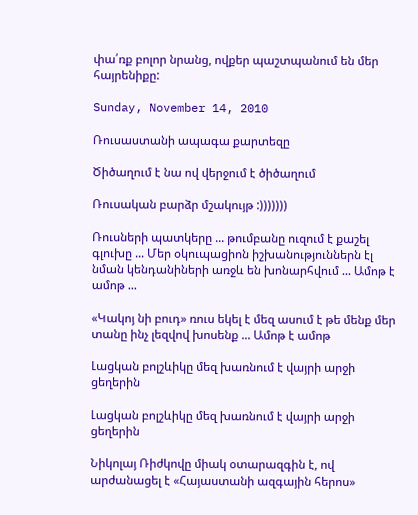փա՛ռք բոլոր նրանց, ովքեր պաշտպանում են մեր հայրենիքը:

Sunday, November 14, 2010

Ռուսաստանի ապագա քարտեզը

Ծիծաղում է նա ով վերջում է ծիծաղում

Ռուսական բարձր մշակույթ :)))))))

Ռուսների պատկերը ... թումբանը ուզում է քաշել գլուխը ... Մեր օկուպացիոն իշխանություններն էլ նման կենդանիների առջև են խոնարհվում ... Ամոթ է ամոթ ...

«Կակոյ նի բուդ» ռուս եկել է մեզ ասում է թե մենք մեր տանը ինչ լեզվով խոսենք ... Ամոթ է ամոթ

Լացկան բոլշևիկը մեզ խառնում է վայրի արջի ցեղերին

Լացկան բոլշևիկը մեզ խառնում է վայրի արջի ցեղերին

Նիկոլայ Ռիժկովը միակ օտարազգին է, ով արժանացել է «Հայաստանի ազգային հերոս»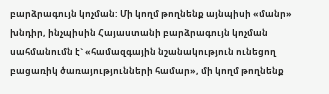բարձրագույն կոչման: Մի կողմ թողնենք այնպիսի «մանր» խնդիր, ինչպիսին Հայաստանի բարձրագույն կոչման սահմանումն է` «համազգային նշանակություն ունեցող բացառիկ ծառայությունների համար», մի կողմ թողնենք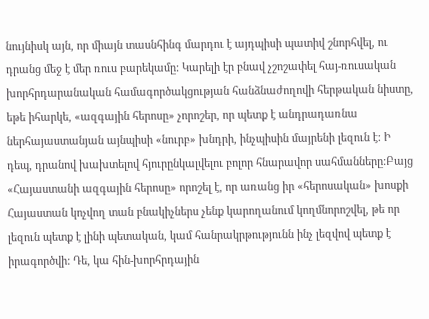նույնիսկ այն, որ միայն տասնհինգ մարդու է այդպիսի պատիվ շնորհվել, ու դրանց մեջ է մեր ռուս բարեկամը: Կարելի էր բնավ չշոշափել հայ-ռուսական խորհրդարանական համագործակցության հանձնաժողովի հերթական նիստը, եթե իհարկե, «ազգային հերոսը» չորոշեր, որ պետք է անդրադառնա ներհայաստանյան այնպիսի «նուրբ» խնդրի, ինչպիսին մայրենի լեզուն է: Ի դեպ, դրանով խախտելով հյուրընկալվելու բոլոր հնարավոր սահմանները:Բայց «Հայաստանի ազգային հերոսը» որոշել է, որ առանց իր «հերոսական» խոսքի Հայաստան կոչվող տան բնակիչներս չենք կարողանում կողմնորոշվել, թե որ լեզուն պետք է լինի պետական, կամ հանրակրթությունն ինչ լեզվով պետք է իրագործվի: Դե, կա հին-խորհրդային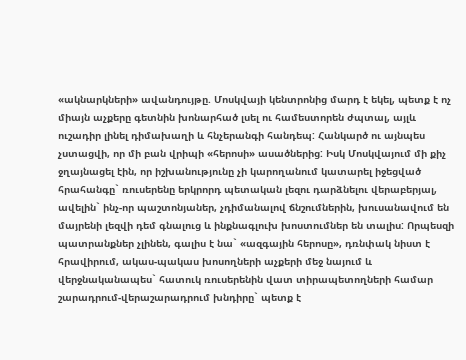«ակնարկների» ավանդույթը. Մոսկվայի կենտրոնից մարդ է եկել, պետք է ոչ միայն աչքերը գետնին խոնարհած լսել ու համեստորեն ժպտալ, այլև ուշադիր լինել դիմախաղի և հնչերանգի հանդեպ: Հանկարծ ու այնպես չստացվի, որ մի բան վրիպի «հերոսի» ասածներից: Իսկ Մոսկվայում մի քիչ ջղայնացել էին, որ իշխանությունը չի կարողանում կատարել իջեցված հրահանգը` ռուսերենը երկրորդ պետական լեզու դարձնելու վերաբերյալ, ավելին` ինչ-որ պաշտոնյաներ, չդիմանալով ճնշումներին, խուսանավում են մայրենի լեզվի դեմ գնալուց և ինքնագլուխ խոստումներ են տալիս: Որպեսզի պատրանքներ չլինեն, գալիս է նա` «ազգային հերոսը», դռնփակ նիստ է հրավիրում, ակաս-պակաս խոսողների աչքերի մեջ նայում և վերջնականապես` հատուկ ռուսերենին վատ տիրապետողների համար շարադրում-վերաշարադրում խնդիրը` պետք է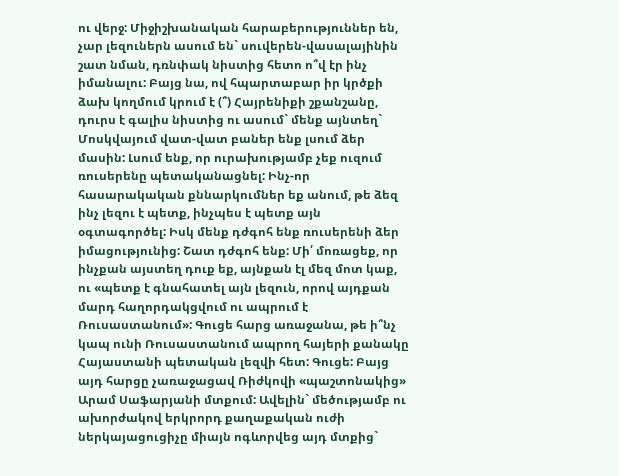ու վերջ: Միջիշխանական հարաբերություններ են, չար լեզուներն ասում են` սուվերեն-վասալայինին շատ նման, դռնփակ նիստից հետո ո՞վ էր ինչ իմանալու: Բայց նա, ով հպարտաբար իր կրծքի ձախ կողմում կրում է (՞) Հայրենիքի շքանշանը, դուրս է գալիս նիստից ու ասում` մենք այնտեղ` Մոսկվայում վատ-վատ բաներ ենք լսում ձեր մասին: Լսում ենք, որ ուրախությամբ չեք ուզում ռուսերենը պետականացնել: Ինչ-որ հասարակական քննարկումներ եք անում, թե ձեզ ինչ լեզու է պետք, ինչպես է պետք այն օգտագործել: Իսկ մենք դժգոհ ենք ռուսերենի ձեր իմացությունից: Շատ դժգոհ ենք: Մի՛ մոռացեք, որ ինչքան այստեղ դուք եք, այնքան էլ մեզ մոտ կաք, ու «պետք է գնահատել այն լեզուն, որով այդքան մարդ հաղորդակցվում ու ապրում է Ռուսաստանում»: Գուցե հարց առաջանա, թե ի՞նչ կապ ունի Ռուսաստանում ապրող հայերի քանակը Հայաստանի պետական լեզվի հետ: Գուցե: Բայց այդ հարցը չառաջացավ Ռիժկովի «պաշտոնակից» Արամ Սաֆարյանի մտքում: Ավելին` մեծությամբ ու ախորժակով երկրորդ քաղաքական ուժի ներկայացուցիչը միայն ոգևորվեց այդ մտքից`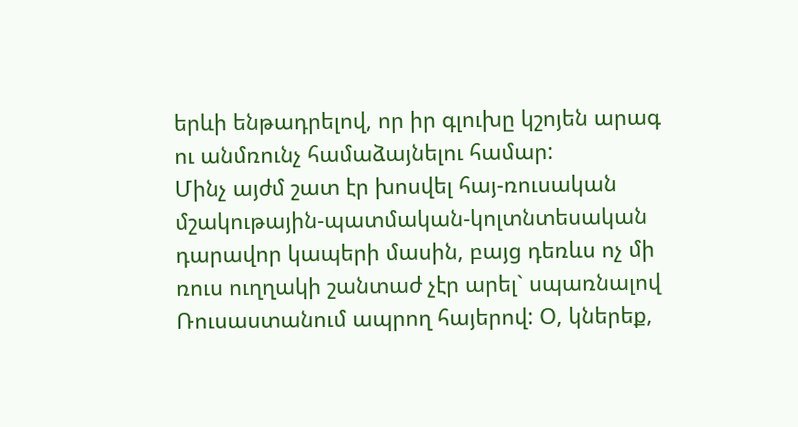երևի ենթադրելով, որ իր գլուխը կշոյեն արագ ու անմռունչ համաձայնելու համար:
Մինչ այժմ շատ էր խոսվել հայ-ռուսական մշակութային-պատմական-կոլտնտեսական դարավոր կապերի մասին, բայց դեռևս ոչ մի ռուս ուղղակի շանտաժ չէր արել` սպառնալով Ռուսաստանում ապրող հայերով: Օ, կներեք,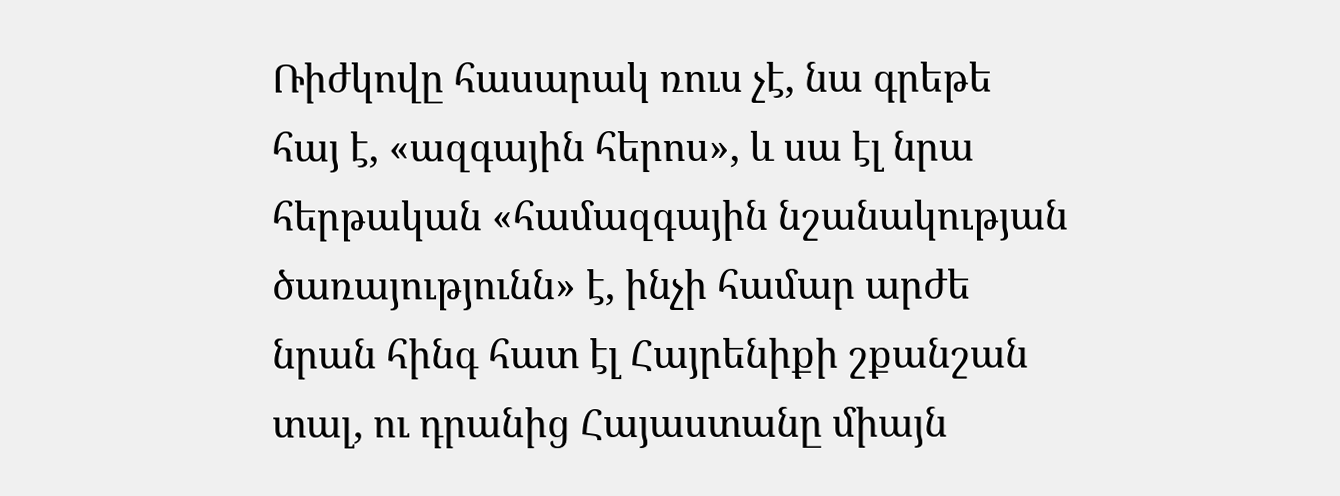Ռիժկովը հասարակ ռուս չէ, նա գրեթե հայ է, «ազգային հերոս», և սա էլ նրա հերթական «համազգային նշանակության ծառայությունն» է, ինչի համար արժե նրան հինգ հատ էլ Հայրենիքի շքանշան տալ, ու դրանից Հայաստանը միայն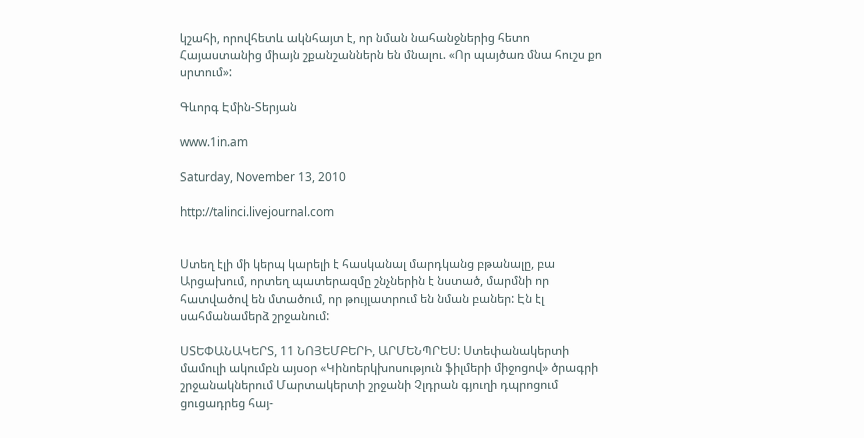կշահի, որովհետև ակնհայտ է, որ նման նահանջներից հետո Հայաստանից միայն շքանշաններն են մնալու. «Որ պայծառ մնա հուշս քո սրտում»:

Գևորգ Էմին-Տերյան

www.1in.am

Saturday, November 13, 2010

http://talinci.livejournal.com


Ստեղ էլի մի կերպ կարելի է հասկանալ մարդկանց բթանալը, բա Արցախում, որտեղ պատերազմը շնչներին է նստած, մարմնի որ հատվածով են մտածում, որ թույլատրում են նման բաներ: Էն էլ սահմանամերձ շրջանում:

ՍՏԵՓԱՆԱԿԵՐՏ, 11 ՆՈՅԵՄԲԵՐԻ, ԱՐՄԵՆՊՐԵՍ: Ստեփանակերտի մամուլի ակումբն այսօր «Կինոերկխոսություն ֆիլմերի միջոցով» ծրագրի շրջանակներում Մարտակերտի շրջանի Չլդրան գյուղի դպրոցում ցուցադրեց հայ-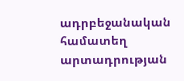ադրբեջանական համատեղ արտադրության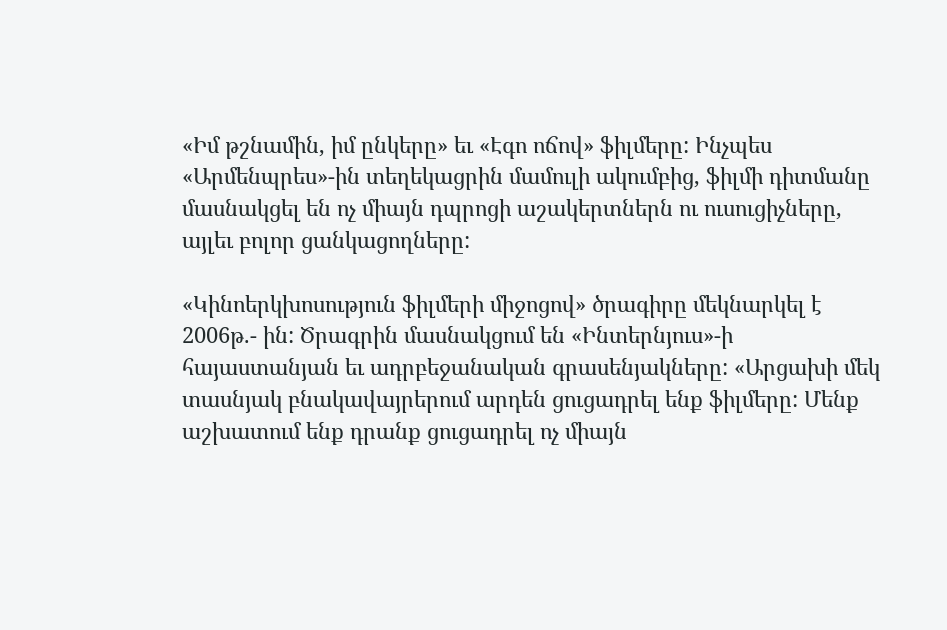«Իմ թշնամին, իմ ընկերը» եւ «Էգո ոճով» ֆիլմերը: Ինչպես «Արմենպրես»-ին տեղեկացրին մամուլի ակումբից, ֆիլմի դիտմանը մասնակցել են ոչ միայն դպրոցի աշակերտներն ու ուսուցիչները, այլեւ բոլոր ցանկացողները:

«Կինոերկխոսություն ֆիլմերի միջոցով» ծրագիրը մեկնարկել է 2006թ.- ին: Ծրագրին մասնակցում են «Ինտերնյուս»-ի հայաստանյան եւ ադրբեջանական գրասենյակները: «Արցախի մեկ տասնյակ բնակավայրերում արդեն ցուցադրել ենք ֆիլմերը: Մենք աշխատում ենք դրանք ցուցադրել ոչ միայն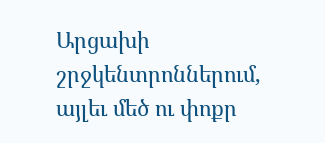Արցախի շրջկենտրոններում, այլեւ մեծ ու փոքր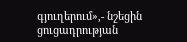գյուղերում»,- նշեցին ցուցադրության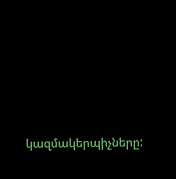կազմակերպիչները: